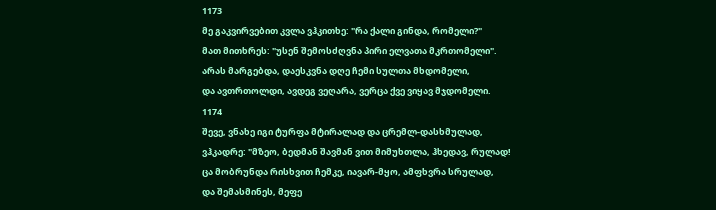1173
მე გაკვირვებით კვლა ვჰკითხე: "რა ქალი გინდა, რომელი?"
მათ მითხრეს: "უსენ შემოსძღვნა პირი ელვათა მკრთომელი".
არას მარგებდა, დაესკვნა დღე ჩემი სულთა მხდომელი,
და ავთრთოლდი, ავდეგ ვეღარა, ვერცა ქვე ვიყავ მჯდომელი.
1174
შევე, ვნახე იგი ტურფა მტირალად და ცრემლ-დასხმულად,
ვჰკადრე: "მზეო, ბედმან შავმან ვით მიმუხთლა, ჰხედავ, რულად!
ცა მობრუნდა რისხვით ჩემკე, იავარ-მყო, ამფხვრა სრულად,
და შემასმინეს, მეფე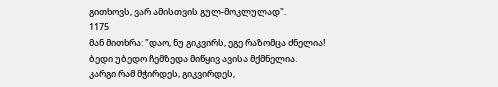გითხოვს, ვარ ამისთვის გულ-მოკლულად".
1175
მან მითხრა: "დაო, ნუ გიკვირს, ეგე რაზომცა ძნელია!
ბედი უბედო ჩემზედა მიწყივ ავისა მქმნელია.
კარგი რამ მჭირდეს, გიკვირდეს,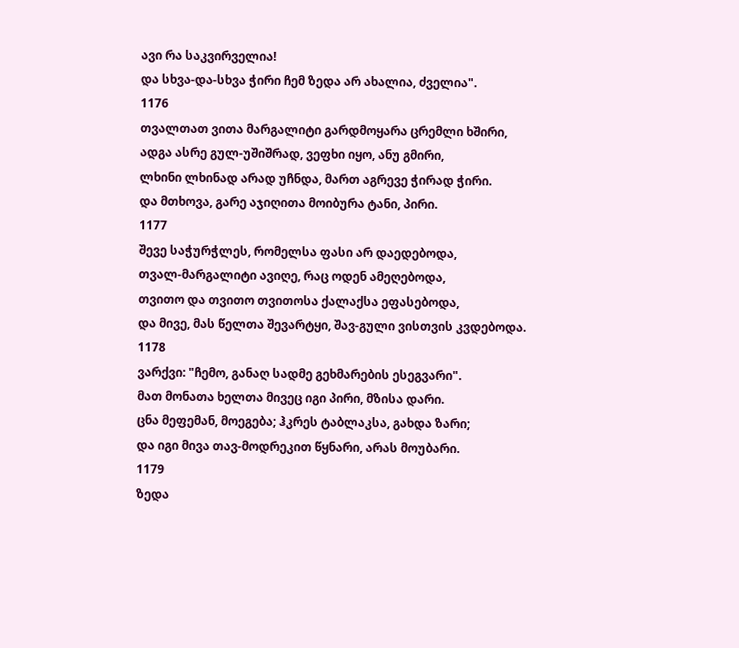ავი რა საკვირველია!
და სხვა-და-სხვა ჭირი ჩემ ზედა არ ახალია, ძველია".
1176
თვალთათ ვითა მარგალიტი გარდმოყარა ცრემლი ხშირი,
ადგა ასრე გულ-უშიშრად, ვეფხი იყო, ანუ გმირი,
ლხინი ლხინად არად უჩნდა, მართ აგრევე ჭირად ჭირი.
და მთხოვა, გარე აჯიღითა მოიბურა ტანი, პირი.
1177
შევე საჭურჭლეს, რომელსა ფასი არ დაედებოდა,
თვალ-მარგალიტი ავიღე, რაც ოდენ ამეღებოდა,
თვითო და თვითო თვითოსა ქალაქსა ეფასებოდა,
და მივე, მას წელთა შევარტყი, შავ-გული ვისთვის კვდებოდა.
1178
ვარქვი: "ჩემო, განაღ სადმე გეხმარების ესეგვარი".
მათ მონათა ხელთა მივეც იგი პირი, მზისა დარი.
ცნა მეფემან, მოეგება; ჰკრეს ტაბლაკსა, გახდა ზარი;
და იგი მივა თავ-მოდრეკით წყნარი, არას მოუბარი.
1179
ზედა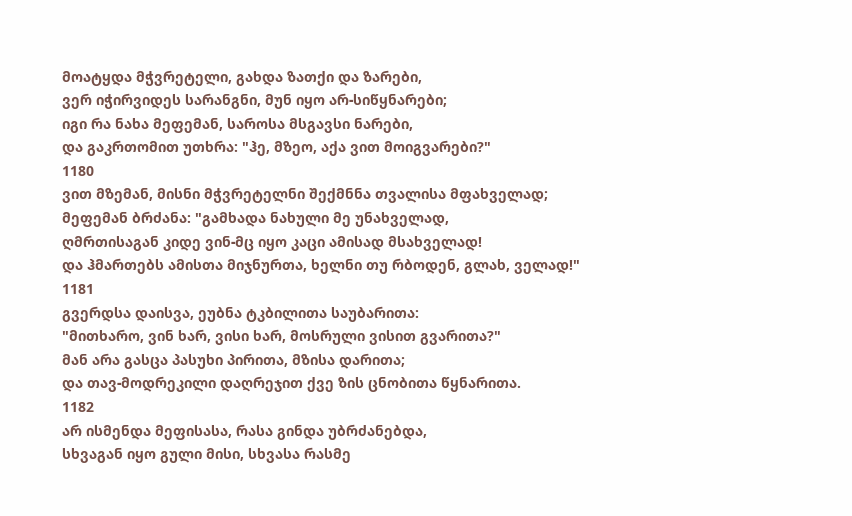მოატყდა მჭვრეტელი, გახდა ზათქი და ზარები,
ვერ იჭირვიდეს სარანგნი, მუნ იყო არ-სიწყნარები;
იგი რა ნახა მეფემან, საროსა მსგავსი ნარები,
და გაკრთომით უთხრა: "ჰე, მზეო, აქა ვით მოიგვარები?"
1180
ვით მზემან, მისნი მჭვრეტელნი შექმნნა თვალისა მფახველად;
მეფემან ბრძანა: "გამხადა ნახული მე უნახველად,
ღმრთისაგან კიდე ვინ-მც იყო კაცი ამისად მსახველად!
და ჰმართებს ამისთა მიჯნურთა, ხელნი თუ რბოდენ, გლახ, ველად!"
1181
გვერდსა დაისვა, ეუბნა ტკბილითა საუბარითა:
"მითხარო, ვინ ხარ, ვისი ხარ, მოსრული ვისით გვარითა?"
მან არა გასცა პასუხი პირითა, მზისა დარითა;
და თავ-მოდრეკილი დაღრეჯით ქვე ზის ცნობითა წყნარითა.
1182
არ ისმენდა მეფისასა, რასა გინდა უბრძანებდა,
სხვაგან იყო გული მისი, სხვასა რასმე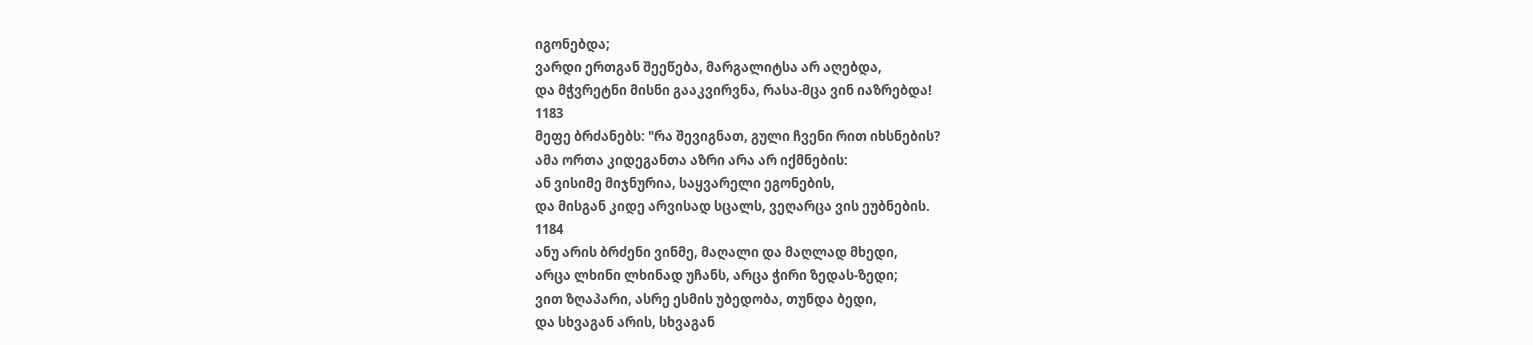იგონებდა;
ვარდი ერთგან შეეწება, მარგალიტსა არ აღებდა,
და მჭვრეტნი მისნი გააკვირვნა, რასა-მცა ვინ იაზრებდა!
1183
მეფე ბრძანებს: "რა შევიგნათ, გული ჩვენი რით იხსნების?
ამა ორთა კიდეგანთა აზრი არა არ იქმნების:
ან ვისიმე მიჯნურია, საყვარელი ეგონების,
და მისგან კიდე არვისად სცალს, ვეღარცა ვის ეუბნების.
1184
ანუ არის ბრძენი ვინმე, მაღალი და მაღლად მხედი,
არცა ლხინი ლხინად უჩანს, არცა ჭირი ზედას-ზედი;
ვით ზღაპარი, ასრე ესმის უბედობა, თუნდა ბედი,
და სხვაგან არის, სხვაგან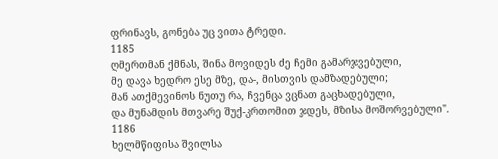ფრინავს, გონება უც ვითა ტრედი.
1185
ღმერთმან ქმნას, შინა მოვიდეს ძე ჩემი გამარჯვებული,
მე დავა ხედრო ესე მზე, და-, მისთვის დამზადებული;
მან ათქმევინოს ნუთუ რა, ჩვენცა ვცნათ გაცხადებული,
და მუნამდის მთვარე შუქ-კრთომით ჯდეს, მზისა მოშორვებული".
1186
ხელმწიფისა შვილსა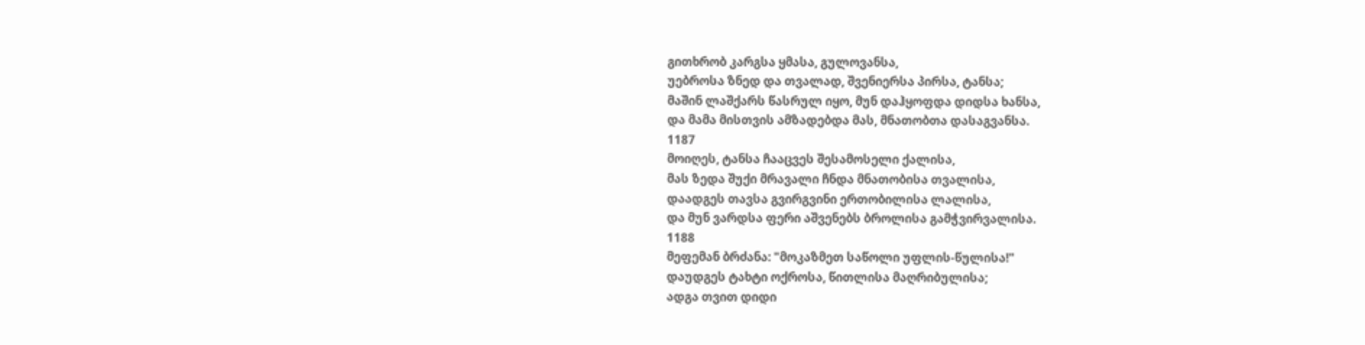გითხრობ კარგსა ყმასა, გულოვანსა,
უებროსა ზნედ და თვალად, შვენიერსა პირსა, ტანსა;
მაშინ ლაშქარს წასრულ იყო, მუნ დაჰყოფდა დიდსა ხანსა,
და მამა მისთვის ამზადებდა მას, მნათობთა დასაგვანსა.
1187
მოიღეს, ტანსა ჩააცვეს შესამოსელი ქალისა,
მას ზედა შუქი მრავალი ჩნდა მნათობისა თვალისა,
დაადგეს თავსა გვირგვინი ერთობილისა ლალისა,
და მუნ ვარდსა ფერი აშვენებს ბროლისა გამჭვირვალისა.
1188
მეფემან ბრძანა: "მოკაზმეთ საწოლი უფლის-წულისა!"
დაუდგეს ტახტი ოქროსა, წითლისა მაღრიბულისა;
ადგა თვით დიდი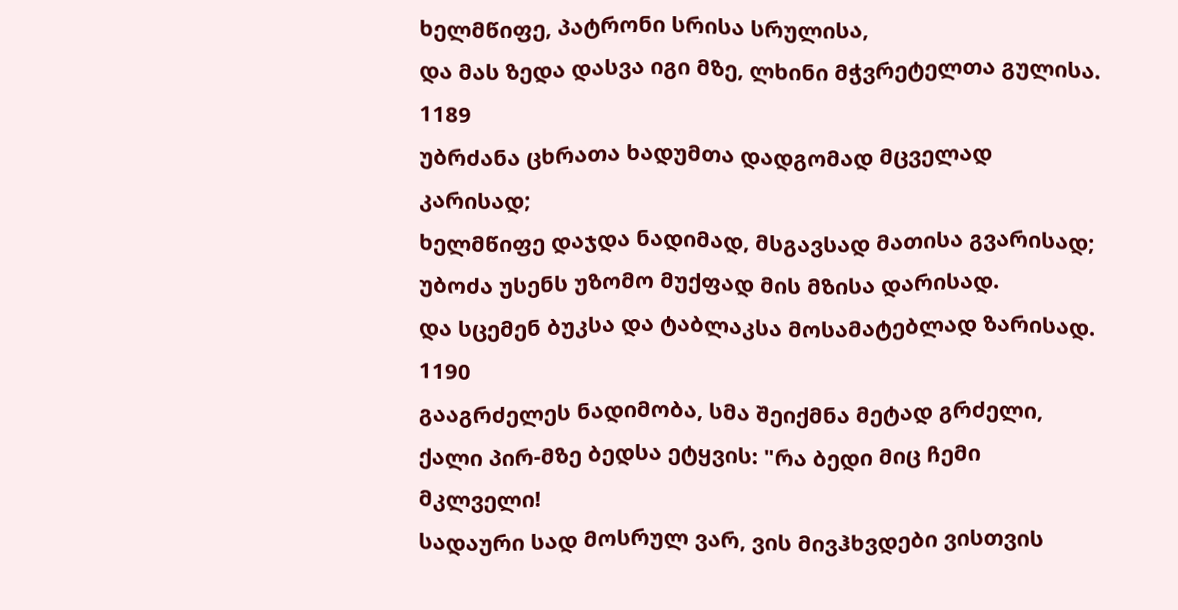ხელმწიფე, პატრონი სრისა სრულისა,
და მას ზედა დასვა იგი მზე, ლხინი მჭვრეტელთა გულისა.
1189
უბრძანა ცხრათა ხადუმთა დადგომად მცველად კარისად;
ხელმწიფე დაჯდა ნადიმად, მსგავსად მათისა გვარისად;
უბოძა უსენს უზომო მუქფად მის მზისა დარისად.
და სცემენ ბუკსა და ტაბლაკსა მოსამატებლად ზარისად.
1190
გააგრძელეს ნადიმობა, სმა შეიქმნა მეტად გრძელი,
ქალი პირ-მზე ბედსა ეტყვის: "რა ბედი მიც ჩემი მკლველი!
სადაური სად მოსრულ ვარ, ვის მივჰხვდები ვისთვის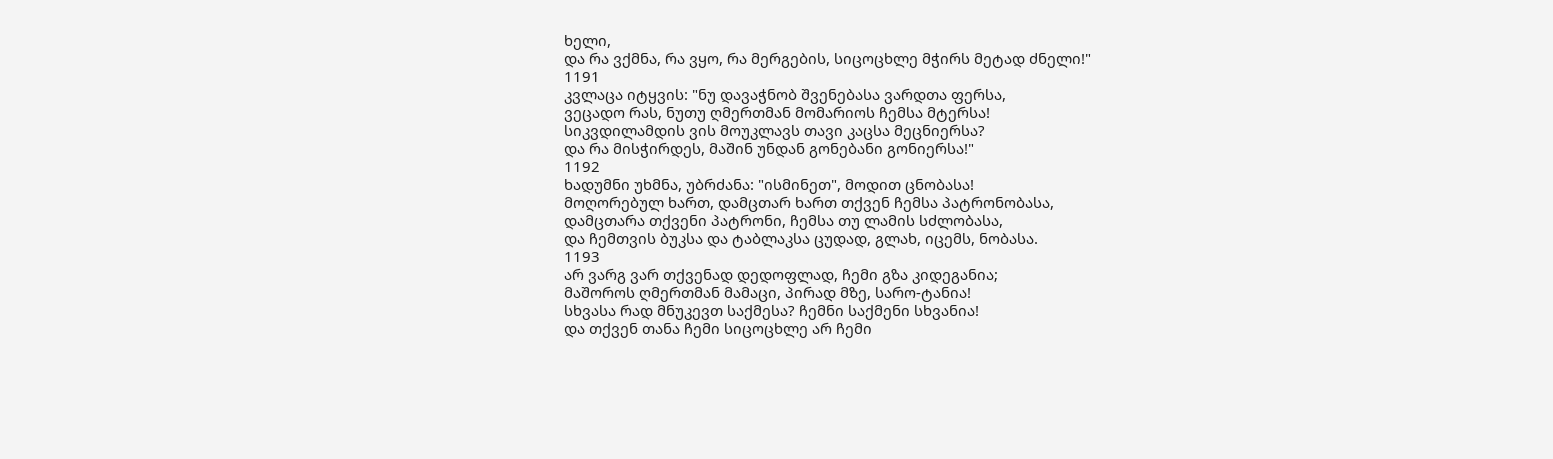ხელი,
და რა ვქმნა, რა ვყო, რა მერგების, სიცოცხლე მჭირს მეტად ძნელი!"
1191
კვლაცა იტყვის: "ნუ დავაჭნობ შვენებასა ვარდთა ფერსა,
ვეცადო რას, ნუთუ ღმერთმან მომარიოს ჩემსა მტერსა!
სიკვდილამდის ვის მოუკლავს თავი კაცსა მეცნიერსა?
და რა მისჭირდეს, მაშინ უნდან გონებანი გონიერსა!"
1192
ხადუმნი უხმნა, უბრძანა: "ისმინეთ", მოდით ცნობასა!
მოღორებულ ხართ, დამცთარ ხართ თქვენ ჩემსა პატრონობასა,
დამცთარა თქვენი პატრონი, ჩემსა თუ ლამის სძლობასა,
და ჩემთვის ბუკსა და ტაბლაკსა ცუდად, გლახ, იცემს, ნობასა.
1193
არ ვარგ ვარ თქვენად დედოფლად, ჩემი გზა კიდეგანია;
მაშოროს ღმერთმან მამაცი, პირად მზე, სარო-ტანია!
სხვასა რად მნუკევთ საქმესა? ჩემნი საქმენი სხვანია!
და თქვენ თანა ჩემი სიცოცხლე არ ჩემი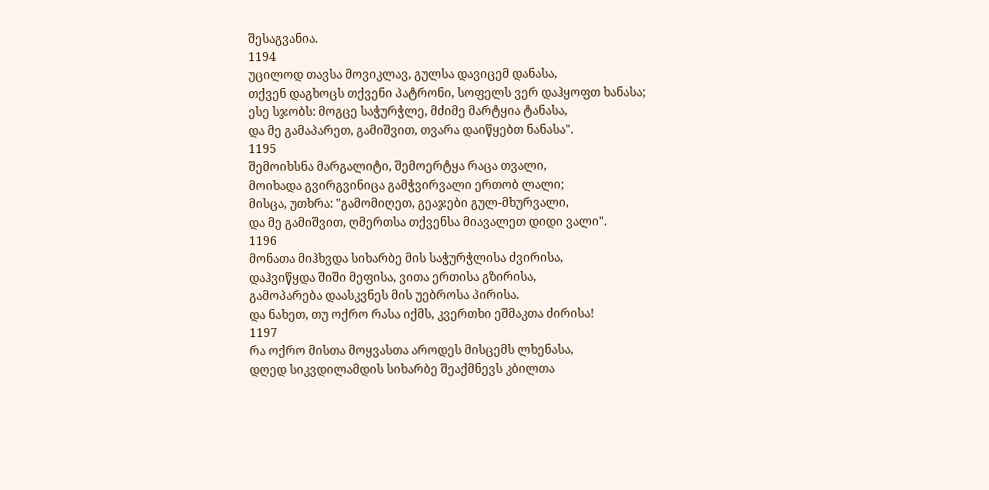შესაგვანია.
1194
უცილოდ თავსა მოვიკლავ, გულსა დავიცემ დანასა,
თქვენ დაგხოცს თქვენი პატრონი, სოფელს ვერ დაჰყოფთ ხანასა;
ესე სჯობს: მოგცე საჭურჭლე, მძიმე მარტყია ტანასა,
და მე გამაპარეთ, გამიშვით, თვარა დაიწყებთ ნანასა".
1195
შემოიხსნა მარგალიტი, შემოერტყა რაცა თვალი,
მოიხადა გვირგვინიცა გამჭვირვალი ერთობ ლალი;
მისცა, უთხრა: "გამომიღეთ, გეაჯები გულ-მხურვალი,
და მე გამიშვით, ღმერთსა თქვენსა მიავალეთ დიდი ვალი".
1196
მონათა მიჰხვდა სიხარბე მის საჭურჭლისა ძვირისა,
დაჰვიწყდა შიში მეფისა, ვითა ერთისა გზირისა,
გამოპარება დაასკვნეს მის უებროსა პირისა.
და ნახეთ, თუ ოქრო რასა იქმს, კვერთხი ეშმაკთა ძირისა!
1197
რა ოქრო მისთა მოყვასთა აროდეს მისცემს ლხენასა,
დღედ სიკვდილამდის სიხარბე შეაქმნევს კბილთა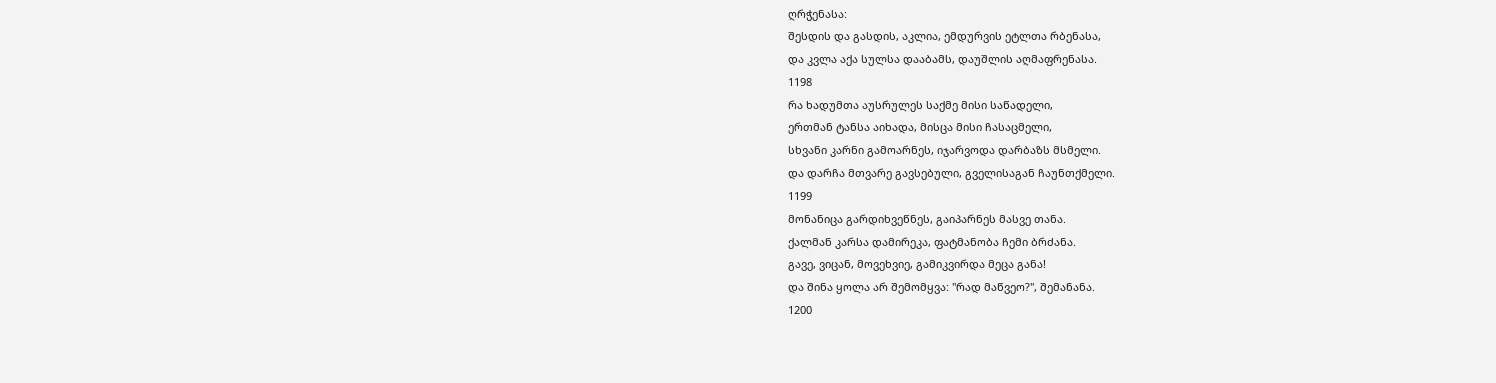ღრჭენასა:
შესდის და გასდის, აკლია, ემდურვის ეტლთა რბენასა,
და კვლა აქა სულსა დააბამს, დაუშლის აღმაფრენასა.
1198
რა ხადუმთა აუსრულეს საქმე მისი საწადელი,
ერთმან ტანსა აიხადა, მისცა მისი ჩასაცმელი,
სხვანი კარნი გამოარნეს, იჯარვოდა დარბაზს მსმელი.
და დარჩა მთვარე გავსებული, გველისაგან ჩაუნთქმელი.
1199
მონანიცა გარდიხვეწნეს, გაიპარნეს მასვე თანა.
ქალმან კარსა დამირეკა, ფატმანობა ჩემი ბრძანა.
გავე, ვიცან, მოვეხვიე, გამიკვირდა მეცა განა!
და შინა ყოლა არ შემომყვა: "რად მაწვეო?", შემანანა.
1200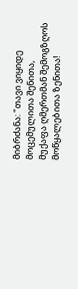მიბრძანა: "თავი ვიყიდე მოცემულითა შენითა,
მუქაფა ღმერთმან შემოგზღოს მოწყალებითა ზენითა!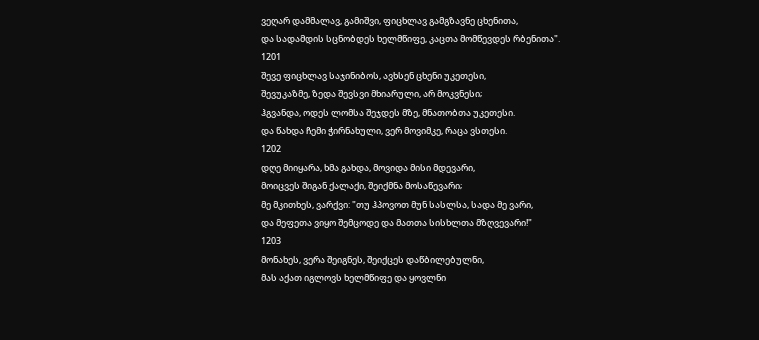ვეღარ დამმალავ, გამიშვი, ფიცხლავ გამგზავნე ცხენითა,
და სადამდის სცნობდეს ხელმწიფე, კაცთა მომწევდეს რბენითა".
1201
შევე ფიცხლავ საჯინიბოს, ავხსენ ცხენი უკეთესი,
შევუკაზმე, ზედა შევსვი მხიარული, არ მოკვნესი;
ჰგვანდა, ოდეს ლომსა შეჯდეს მზე, მნათობთა უკეთესი.
და წახდა ჩემი ჭირნახული, ვერ მოვიმკე, რაცა ვსთესი.
1202
დღე მიიყარა, ხმა გახდა, მოვიდა მისი მდევარი,
მოიცვეს შიგან ქალაქი, შეიქმნა მოსაწევარი;
მე მკითხეს, ვარქვი: "თუ ჰპოვოთ მუნ სასლსა, სადა მე ვარი,
და მეფეთა ვიყო შემცოდე და მათთა სისხლთა მზღვევარი!"
1203
მონახეს, ვერა შეიგნეს, შეიქცეს დაწბილებულნი,
მას აქათ იგლოვს ხელმწიფე და ყოვლნი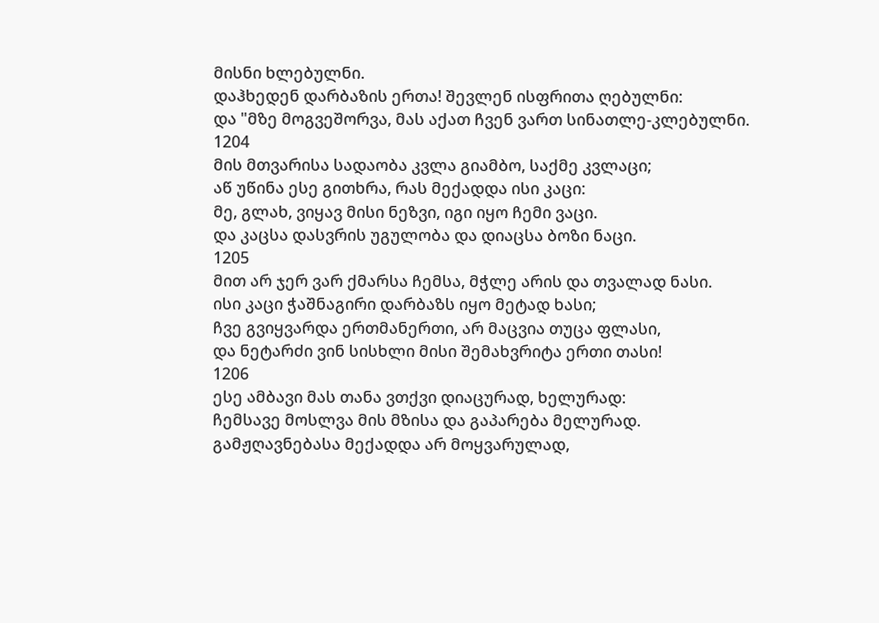მისნი ხლებულნი.
დაჰხედენ დარბაზის ერთა! შევლენ ისფრითა ღებულნი:
და "მზე მოგვეშორვა, მას აქათ ჩვენ ვართ სინათლე-კლებულნი.
1204
მის მთვარისა სადაობა კვლა გიამბო, საქმე კვლაცი;
აწ უწინა ესე გითხრა, რას მექადდა ისი კაცი:
მე, გლახ, ვიყავ მისი ნეზვი, იგი იყო ჩემი ვაცი.
და კაცსა დასვრის უგულობა და დიაცსა ბოზი ნაცი.
1205
მით არ ჯერ ვარ ქმარსა ჩემსა, მჭლე არის და თვალად ნასი.
ისი კაცი ჭაშნაგირი დარბაზს იყო მეტად ხასი;
ჩვე გვიყვარდა ერთმანერთი, არ მაცვია თუცა ფლასი,
და ნეტარძი ვინ სისხლი მისი შემახვრიტა ერთი თასი!
1206
ესე ამბავი მას თანა ვთქვი დიაცურად, ხელურად:
ჩემსავე მოსლვა მის მზისა და გაპარება მელურად.
გამჟღავნებასა მექადდა არ მოყვარულად,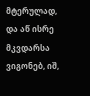მტერულად,
და აწ ისრე მკვდარსა ვიგონებ, იშ,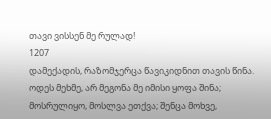თავი ვისსენ მე რულად!
1207
დამექადის, რაზომჯერცა წავიკიდნით თავის წინა.
ოდეს მეხმე, არ მეგონა მე იმისი ყოფა შინა;
მოსრულიყო, მოსლვა ეთქვა; შენცა მოხვე,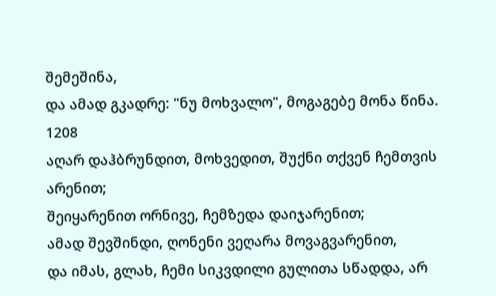შემეშინა,
და ამად გკადრე: "ნუ მოხვალო", მოგაგებე მონა წინა.
1208
აღარ დაჰბრუნდით, მოხვედით, შუქნი თქვენ ჩემთვის არენით;
შეიყარენით ორნივე, ჩემზედა დაიჯარენით;
ამად შევშინდი, ღონენი ვეღარა მოვაგვარენით,
და იმას, გლახ, ჩემი სიკვდილი გულითა სწადდა, არ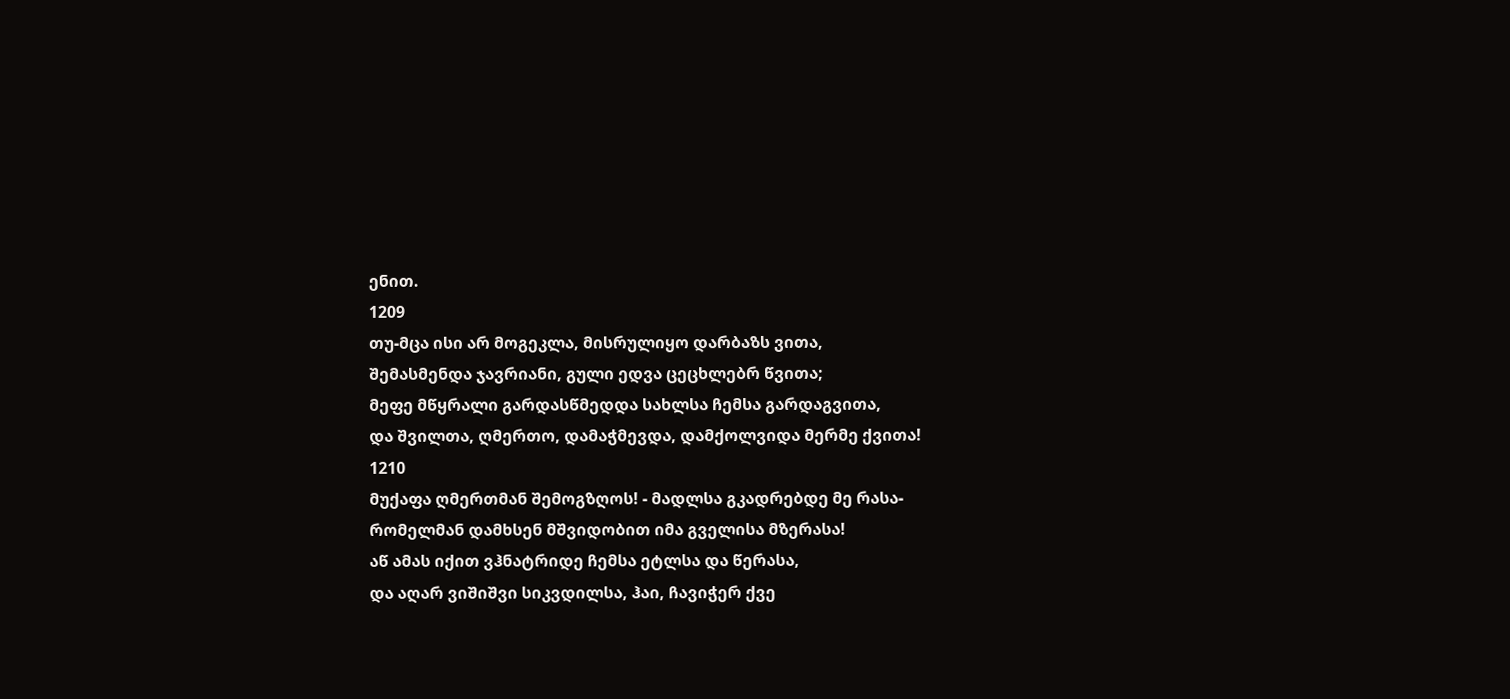ენით.
1209
თუ-მცა ისი არ მოგეკლა, მისრულიყო დარბაზს ვითა,
შემასმენდა ჯავრიანი, გული ედვა ცეცხლებრ წვითა;
მეფე მწყრალი გარდასწმედდა სახლსა ჩემსა გარდაგვითა,
და შვილთა, ღმერთო, დამაჭმევდა, დამქოლვიდა მერმე ქვითა!
1210
მუქაფა ღმერთმან შემოგზღოს! - მადლსა გკადრებდე მე რასა-
რომელმან დამხსენ მშვიდობით იმა გველისა მზერასა!
აწ ამას იქით ვჰნატრიდე ჩემსა ეტლსა და წერასა,
და აღარ ვიშიშვი სიკვდილსა, ჰაი, ჩავიჭერ ქვე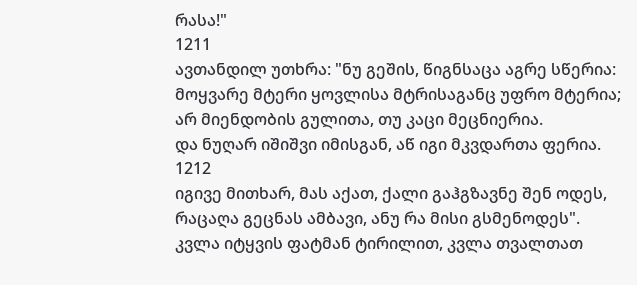რასა!"
1211
ავთანდილ უთხრა: "ნუ გეშის, წიგნსაცა აგრე სწერია:
მოყვარე მტერი ყოვლისა მტრისაგანც უფრო მტერია;
არ მიენდობის გულითა, თუ კაცი მეცნიერია.
და ნუღარ იშიშვი იმისგან, აწ იგი მკვდართა ფერია.
1212
იგივე მითხარ, მას აქათ, ქალი გაჰგზავნე შენ ოდეს,
რაცაღა გეცნას ამბავი, ანუ რა მისი გსმენოდეს".
კვლა იტყვის ფატმან ტირილით, კვლა თვალთათ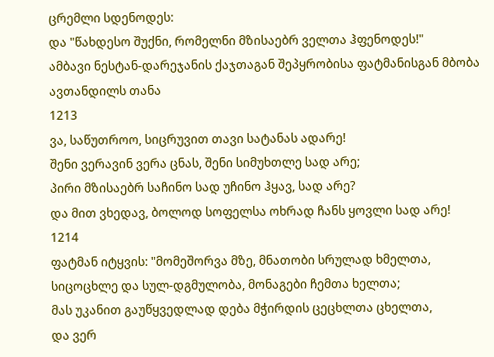ცრემლი სდენოდეს:
და "წახდესო შუქნი, რომელნი მზისაებრ ველთა ჰფენოდეს!"
ამბავი ნესტან-დარეჯანის ქაჯთაგან შეპყრობისა ფატმანისგან მბობა ავთანდილს თანა
1213
ვა, საწუთროო, სიცრუვით თავი სატანას ადარე!
შენი ვერავინ ვერა ცნას, შენი სიმუხთლე სად არე;
პირი მზისაებრ საჩინო სად უჩინო ჰყავ, სად არე?
და მით ვხედავ, ბოლოდ სოფელსა ოხრად ჩანს ყოვლი სად არე!
1214
ფატმან იტყვის: "მომეშორვა მზე, მნათობი სრულად ხმელთა,
სიცოცხლე და სულ-დგმულობა, მონაგები ჩემთა ხელთა;
მას უკანით გაუწყვედლად დება მჭირდის ცეცხლთა ცხელთა,
და ვერ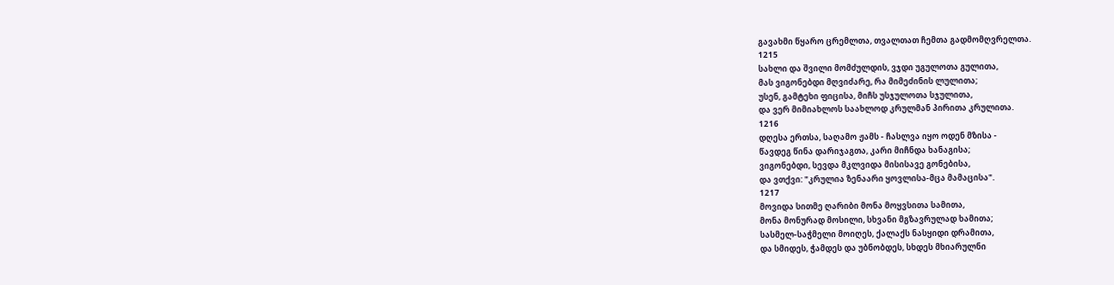გავახმი წყარო ცრემლთა, თვალთათ ჩემთა გადმომღვრელთა.
1215
სახლი და შვილი მომძულდის, ვჯდი უგულოთა გულითა,
მას ვიგონებდი მღვიძარე, რა მიმეძინის ლულითა;
უსენ, გამტეხი ფიცისა, მიჩს უსჯულოთა სჯულითა,
და ვერ მიმიახლოს საახლოდ კრულმან პირითა კრულითა.
1216
დღესა ერთსა, საღამო ჟამს - ჩასლვა იყო ოდენ მზისა -
წავდეგ წინა დარიჯაგთა, კარი მიჩნდა ხანაგისა;
ვიგონებდი, სევდა მკლვიდა მისისავე გონებისა,
და ვთქვი: "კრულია ზენაარი ყოვლისა-მცა მამაცისა".
1217
მოვიდა სითმე ღარიბი მონა მოყვსითა სამითა,
მონა მონურად მოსილი, სხვანი მგზავრულად ხამითა;
სასმელ-საჭმელი მოიღეს, ქალაქს ნასყიდი დრამითა,
და სმიდეს, ჭამდეს და უბნობდეს, სხდეს მხიარულნი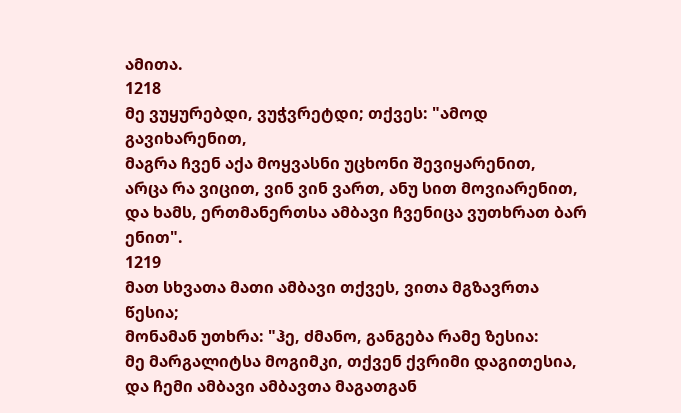ამითა.
1218
მე ვუყურებდი, ვუჭვრეტდი; თქვეს: "ამოდ გავიხარენით,
მაგრა ჩვენ აქა მოყვასნი უცხონი შევიყარენით,
არცა რა ვიცით, ვინ ვინ ვართ, ანუ სით მოვიარენით,
და ხამს, ერთმანერთსა ამბავი ჩვენიცა ვუთხრათ ბარ ენით".
1219
მათ სხვათა მათი ამბავი თქვეს, ვითა მგზავრთა წესია;
მონამან უთხრა: "ჰე, ძმანო, განგება რამე ზესია:
მე მარგალიტსა მოგიმკი, თქვენ ქვრიმი დაგითესია,
და ჩემი ამბავი ამბავთა მაგათგან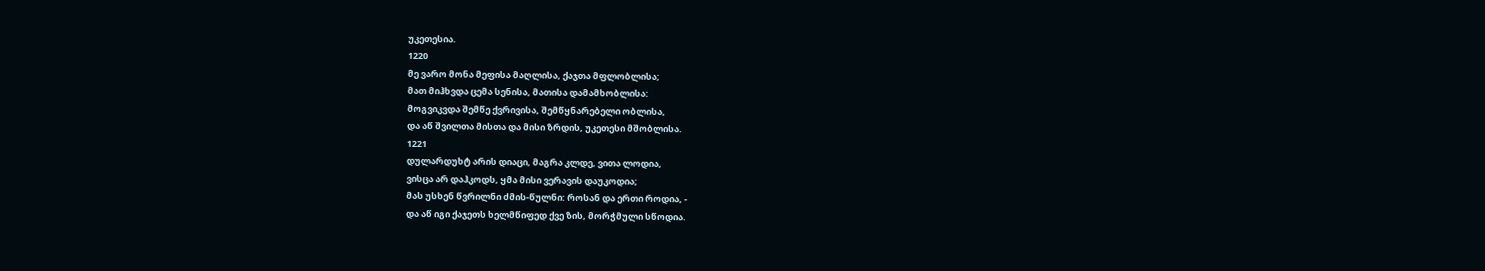უკეთესია.
1220
მე ვარო მონა მეფისა მაღლისა, ქაჯთა მფლობლისა;
მათ მიჰხვდა ცემა სენისა, მათისა დამამხობლისა:
მოგვიკვდა შემწე ქვრივისა, შემწყნარებელი ობლისა,
და აწ შვილთა მისთა და მისი ზრდის, უკეთესი მშობლისა.
1221
დულარდუხტ არის დიაცი, მაგრა კლდე, ვითა ლოდია,
ვისცა არ დაჰკოდს, ყმა მისი ვერავის დაუკოდია;
მას უსხენ წვრილნი ძმის-წულნი: როსან და ერთი როდია, -
და აწ იგი ქაჯეთს ხელმწიფედ ქვე ზის, მორჭმული სწოდია.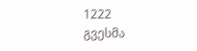1222
გვესმა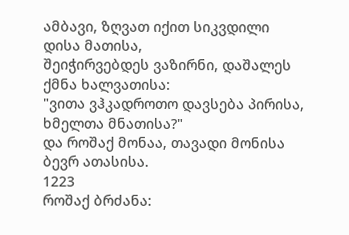ამბავი, ზღვათ იქით სიკვდილი დისა მათისა,
შეიჭირვებდეს ვაზირნი, დაშალეს ქმნა ხალვათისა:
"ვითა ვჰკადროთო დავსება პირისა, ხმელთა მნათისა?"
და როშაქ მონაა, თავადი მონისა ბევრ ათასისა.
1223
როშაქ ბრძანა: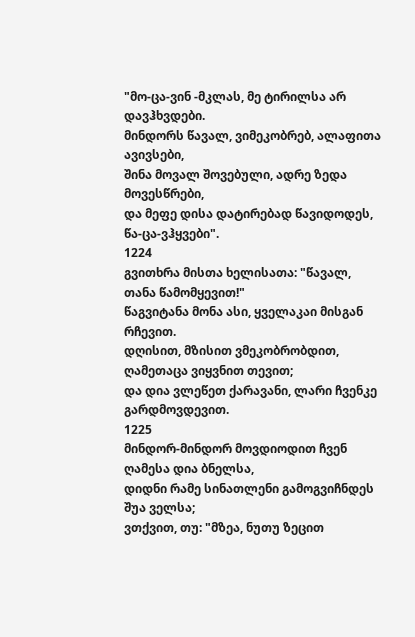"მო-ცა-ვინ -მკლას, მე ტირილსა არ დავჰხვდები.
მინდორს წავალ, ვიმეკობრებ, ალაფითა ავივსები,
შინა მოვალ შოვებული, ადრე ზედა მოვესწრები,
და მეფე დისა დატირებად წავიდოდეს, წა-ცა-ვჰყვები".
1224
გვითხრა მისთა ხელისათა: "წავალ, თანა წამომყევით!"
წაგვიტანა მონა ასი, ყველაკაი მისგან რჩევით.
დღისით, მზისით ვმეკობრობდით, ღამეთაცა ვიყვნით თევით;
და დია ვლეწეთ ქარავანი, ლარი ჩვენკე გარდმოვდევით.
1225
მინდორ-მინდორ მოვდიოდით ჩვენ ღამესა დია ბნელსა,
დიდნი რამე სინათლენი გამოგვიჩნდეს შუა ველსა;
ვთქვით, თუ: "მზეა, ნუთუ ზეცით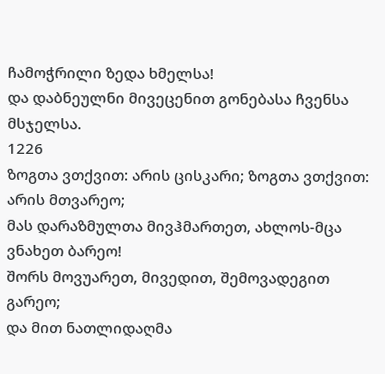ჩამოჭრილი ზედა ხმელსა!
და დაბნეულნი მივეცენით გონებასა ჩვენსა მსჯელსა.
1226
ზოგთა ვთქვით: არის ცისკარი; ზოგთა ვთქვით: არის მთვარეო;
მას დარაზმულთა მივჰმართეთ, ახლოს-მცა ვნახეთ ბარეო!
შორს მოვუარეთ, მივედით, შემოვადეგით გარეო;
და მით ნათლიდაღმა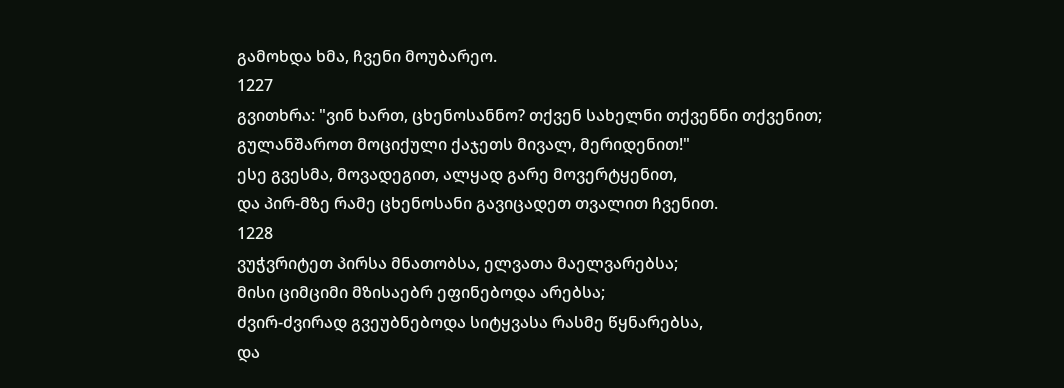გამოხდა ხმა, ჩვენი მოუბარეო.
1227
გვითხრა: "ვინ ხართ, ცხენოსანნო? თქვენ სახელნი თქვენნი თქვენით;
გულანშაროთ მოციქული ქაჯეთს მივალ, მერიდენით!"
ესე გვესმა, მოვადეგით, ალყად გარე მოვერტყენით,
და პირ-მზე რამე ცხენოსანი გავიცადეთ თვალით ჩვენით.
1228
ვუჭვრიტეთ პირსა მნათობსა, ელვათა მაელვარებსა;
მისი ციმციმი მზისაებრ ეფინებოდა არებსა;
ძვირ-ძვირად გვეუბნებოდა სიტყვასა რასმე წყნარებსა,
და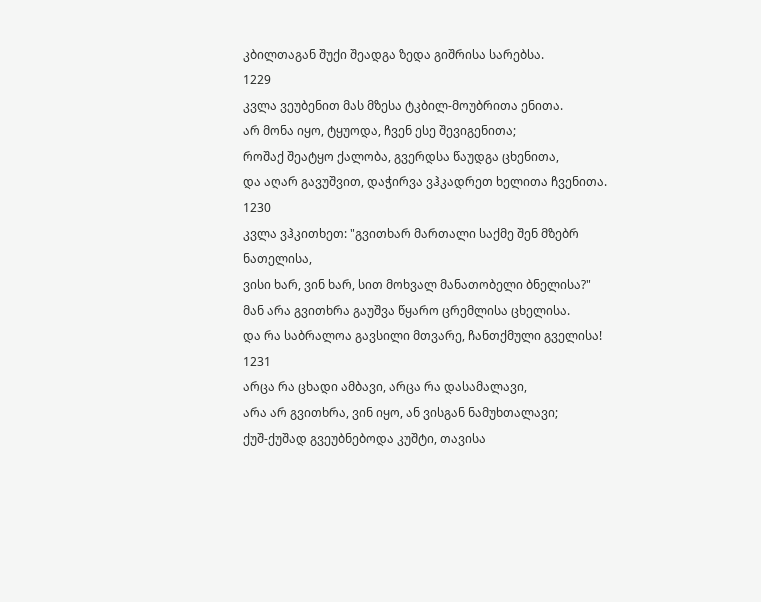კბილთაგან შუქი შეადგა ზედა გიშრისა სარებსა.
1229
კვლა ვეუბენით მას მზესა ტკბილ-მოუბრითა ენითა.
არ მონა იყო, ტყუოდა, ჩვენ ესე შევიგენითა;
როშაქ შეატყო ქალობა, გვერდსა წაუდგა ცხენითა,
და აღარ გავუშვით, დაჭირვა ვჰკადრეთ ხელითა ჩვენითა.
1230
კვლა ვჰკითხეთ: "გვითხარ მართალი საქმე შენ მზებრ ნათელისა,
ვისი ხარ, ვინ ხარ, სით მოხვალ მანათობელი ბნელისა?"
მან არა გვითხრა გაუშვა წყარო ცრემლისა ცხელისა.
და რა საბრალოა გავსილი მთვარე, ჩანთქმული გველისა!
1231
არცა რა ცხადი ამბავი, არცა რა დასამალავი,
არა არ გვითხრა, ვინ იყო, ან ვისგან ნამუხთალავი;
ქუშ-ქუშად გვეუბნებოდა კუშტი, თავისა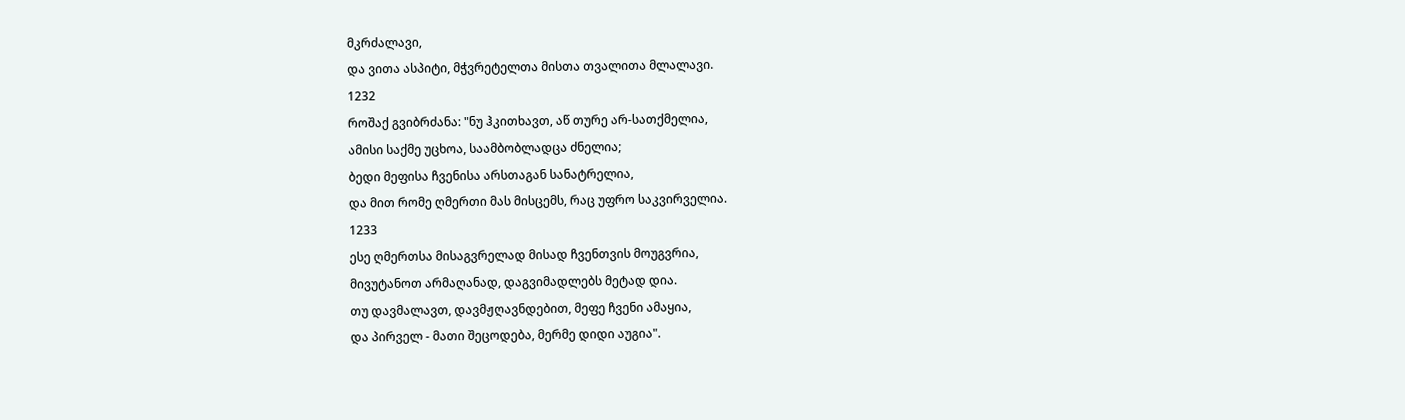მკრძალავი,
და ვითა ასპიტი, მჭვრეტელთა მისთა თვალითა მლალავი.
1232
როშაქ გვიბრძანა: "ნუ ჰკითხავთ, აწ თურე არ-სათქმელია,
ამისი საქმე უცხოა, საამბობლადცა ძნელია;
ბედი მეფისა ჩვენისა არსთაგან სანატრელია,
და მით რომე ღმერთი მას მისცემს, რაც უფრო საკვირველია.
1233
ესე ღმერთსა მისაგვრელად მისად ჩვენთვის მოუგვრია,
მივუტანოთ არმაღანად, დაგვიმადლებს მეტად დია.
თუ დავმალავთ, დავმჟღავნდებით, მეფე ჩვენი ამაყია,
და პირველ - მათი შეცოდება, მერმე დიდი აუგია".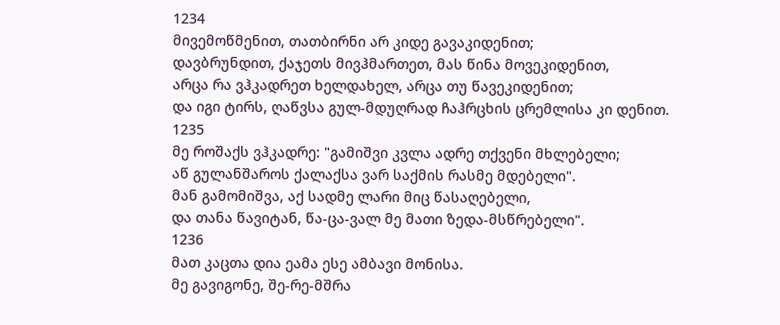1234
მივემოწმენით, თათბირნი არ კიდე გავაკიდენით;
დავბრუნდით, ქაჯეთს მივჰმართეთ, მას წინა მოვეკიდენით,
არცა რა ვჰკადრეთ ხელდახელ, არცა თუ წავეკიდენით;
და იგი ტირს, ღაწვსა გულ-მდუღრად ჩაჰრცხის ცრემლისა კი დენით.
1235
მე როშაქს ვჰკადრე: "გამიშვი კვლა ადრე თქვენი მხლებელი;
აწ გულანშაროს ქალაქსა ვარ საქმის რასმე მდებელი".
მან გამომიშვა, აქ სადმე ლარი მიც წასაღებელი,
და თანა წავიტან, წა-ცა-ვალ მე მათი ზედა-მსწრებელი".
1236
მათ კაცთა დია ეამა ესე ამბავი მონისა.
მე გავიგონე, შე-რე-მშრა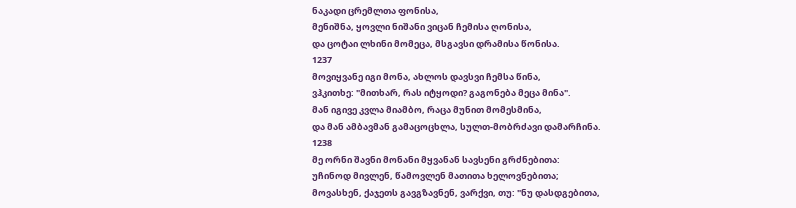ნაკადი ცრემლთა ფონისა,
მენიშნა, ყოვლი ნიშანი ვიცან ჩემისა ღონისა,
და ცოტაი ლხინი მომეცა, მსგავსი დრამისა წონისა.
1237
მოვიყვანე იგი მონა, ახლოს დავსვი ჩემსა წინა,
ვჰკითხე: "მითხარ, რას იტყოდი? გაგონება მეცა მინა".
მან იგივე კვლა მიამბო, რაცა მუნით მომესმინა,
და მან ამბავმან გამაცოცხლა, სულთ-მობრძავი დამარჩინა.
1238
მე ორნი შავნი მონანი მყვანან სავსენი გრძნებითა:
უჩინოდ მივლენ, წამოვლენ მათითა ხელოვნებითა;
მოვასხენ, ქაჯეთს გავგზავნენ, ვარქვი, თუ: "ნუ დასდგებითა,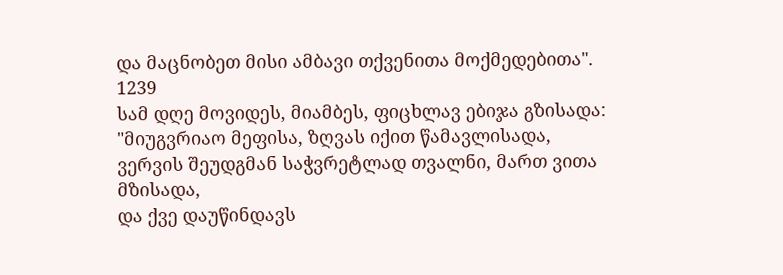და მაცნობეთ მისი ამბავი თქვენითა მოქმედებითა".
1239
სამ დღე მოვიდეს, მიამბეს, ფიცხლავ ებიჯა გზისადა:
"მიუგვრიაო მეფისა, ზღვას იქით წამავლისადა,
ვერვის შეუდგმან საჭვრეტლად თვალნი, მართ ვითა მზისადა,
და ქვე დაუწინდავს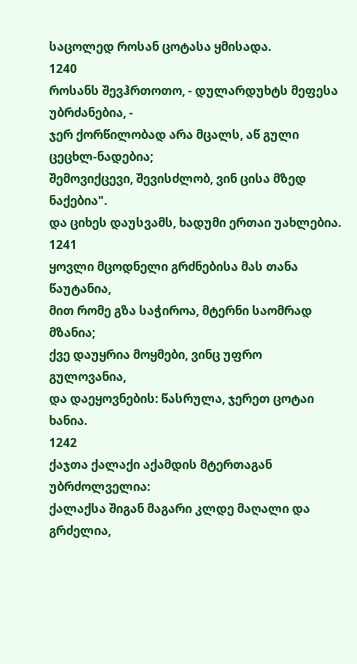საცოლედ როსან ცოტასა ყმისადა.
1240
როსანს შევჰრთოთო, - დულარდუხტს მეფესა უბრძანებია, -
ჯერ ქორწილობად არა მცალს, აწ გული ცეცხლ-ნადებია;
შემოვიქცევი, შევისძლობ, ვინ ცისა მზედ ნაქებია".
და ციხეს დაუსვამს, ხადუმი ერთაი უახლებია.
1241
ყოვლი მცოდნელი გრძნებისა მას თანა წაუტანია,
მით რომე გზა საჭიროა, მტერნი საომრად მზანია;
ქვე დაუყრია მოყმები, ვინც უფრო გულოვანია,
და დაეყოვნების: წასრულა, ჯერეთ ცოტაი ხანია.
1242
ქაჯთა ქალაქი აქამდის მტერთაგან უბრძოლველია:
ქალაქსა შიგან მაგარი კლდე მაღალი და გრძელია,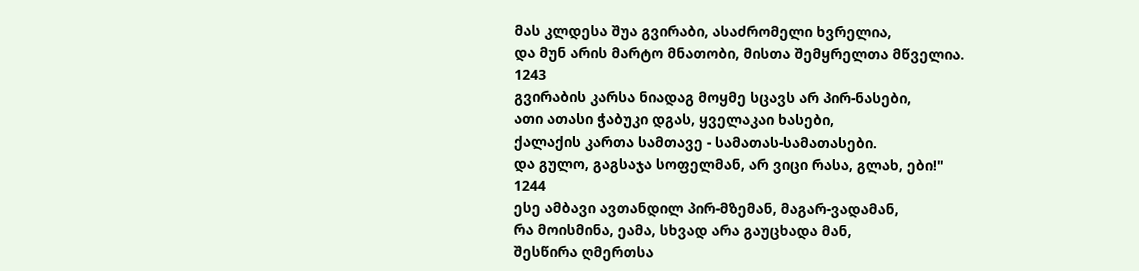მას კლდესა შუა გვირაბი, ასაძრომელი ხვრელია,
და მუნ არის მარტო მნათობი, მისთა შემყრელთა მწველია.
1243
გვირაბის კარსა ნიადაგ მოყმე სცავს არ პირ-ნასები,
ათი ათასი ჭაბუკი დგას, ყველაკაი ხასები,
ქალაქის კართა სამთავე - სამათას-სამათასები.
და გულო, გაგსაჯა სოფელმან, არ ვიცი რასა, გლახ, ები!"
1244
ესე ამბავი ავთანდილ პირ-მზემან, მაგარ-ვადამან,
რა მოისმინა, ეამა, სხვად არა გაუცხადა მან,
შესწირა ღმერთსა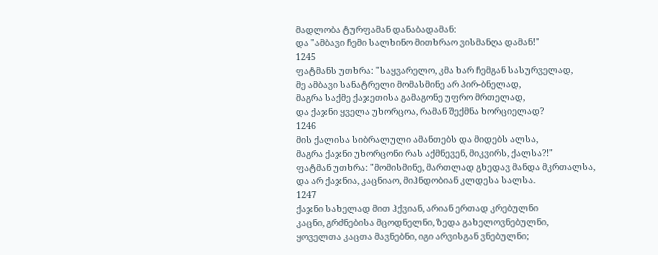მადლობა ტურფამან დანაბადამან:
და "ამბავი ჩემი სალხინო მითხრაო ვისმანღა დამან!"
1245
ფატმანს უთხრა: "საყვარელო, კმა ხარ ჩემგან სასურველად,
მე ამბავი სანატრელი მომასმინე არ პირ-ბნელად,
მაგრა საქმე ქაჯეთისა გამაგონე უფრო მრთელად,
და ქაჯნი ყველა უხორცოა, რამან შექმნა ხორციელად?
1246
მის ქალისა სიბრალული ამანთებს და მიდებს ალსა,
მაგრა ქაჯნი უხორცონი რას აქმნევენ, მიკვირს, ქალსა?!"
ფატმან უთხრა: "მომისმინე, მართლად გხედავ მანდა მკრთალსა,
და არ ქაჯნია, კაცნიაო, მიჰნდობიან კლდესა სალსა.
1247
ქაჯნი სახელად მით ჰქვიან, არიან ერთად კრებულნი
კაცნი, გრძნებისა მცოდნელნი, ზედა გახელოვნებულნი,
ყოველთა კაცთა მავნებნი, იგი არვისგან ვნებულნი;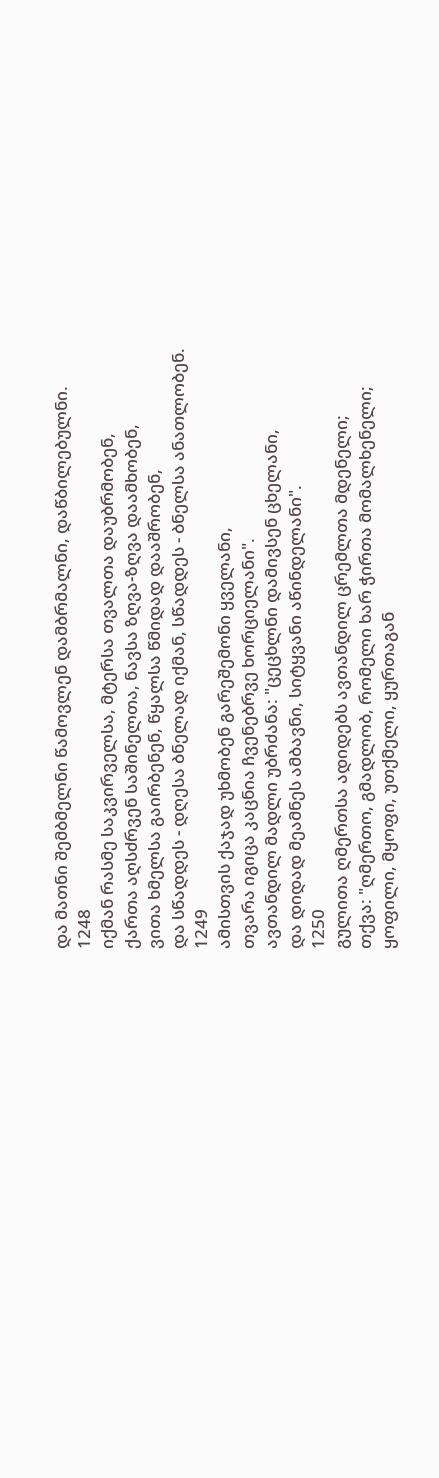და მათნი შემბმელნი წამოვლენ დამბრმალნი, დაწბილებულნი.
1248
იქმან რასმე საკვირველსა, მტერსა თვალთა დაუბრმობენ,
ქართა აღსძრვენ საშინელთა, ნავსა ზღვა-ზღვა დაამხობენ,
ვითა ხმელსა გაირბენენ, წყალსა წმიდად დააშრობენ,
და სწადდეს - დღესა ბნელად იქმან, სწადდეს - ბნელსა ანათლობენ.
1249
ამისთვის ქაჯად უხმობენ გარეშემონი ყველანი,
თვარა იგიცა კაცნია ჩვენებრვე ხორციელანი".
ავთანდილ მადლი უბრძანა: "ცეცხლნი დამივსენ ცხელანი,
და დიდად მეამნეს ამბავნი, სიტყვანი აწინდელანი".
1250
გულითა ღმერთსა ადიდებს ავთანდილ ცრემლთა მდენელი;
თქვა: "ღმერთო, გმადლობ, რომელი ხარ ჭირთა მომალხენელი;
ყოფილი, მყოფი, უთქმელი, ყურთაგან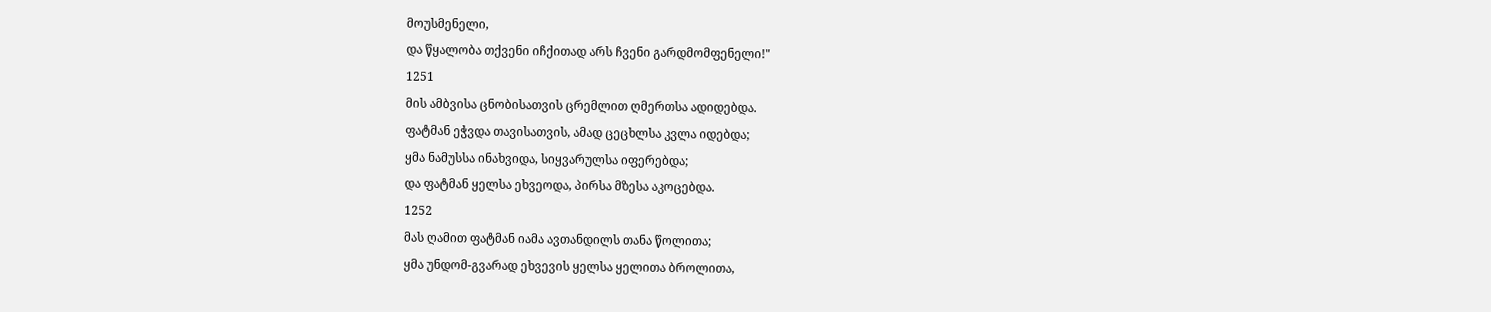მოუსმენელი,
და წყალობა თქვენი იჩქითად არს ჩვენი გარდმომფენელი!"
1251
მის ამბვისა ცნობისათვის ცრემლით ღმერთსა ადიდებდა.
ფატმან ეჭვდა თავისათვის, ამად ცეცხლსა კვლა იდებდა;
ყმა ნამუსსა ინახვიდა, სიყვარულსა იფერებდა;
და ფატმან ყელსა ეხვეოდა, პირსა მზესა აკოცებდა.
1252
მას ღამით ფატმან იამა ავთანდილს თანა წოლითა;
ყმა უნდომ-გვარად ეხვევის ყელსა ყელითა ბროლითა,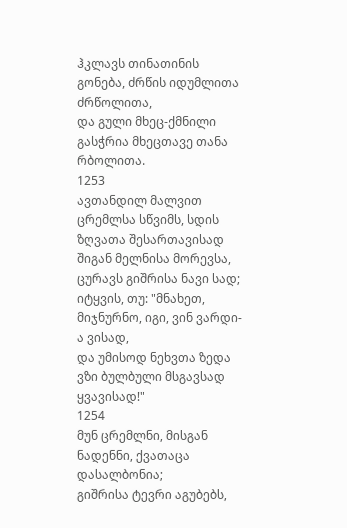ჰკლავს თინათინის გონება, ძრწის იდუმლითა ძრწოლითა,
და გული მხეც-ქმნილი გასჭრია მხეცთავე თანა რბოლითა.
1253
ავთანდილ მალვით ცრემლსა სწვიმს, სდის ზღვათა შესართავისად
შიგან მელნისა მორევსა, ცურავს გიშრისა ნავი სად;
იტყვის, თუ: "მნახეთ, მიჯნურნო, იგი, ვინ ვარდი-ა ვისად,
და უმისოდ ნეხვთა ზედა ვზი ბულბული მსგავსად ყვავისად!"
1254
მუნ ცრემლნი, მისგან ნადენნი, ქვათაცა დასალბონია;
გიშრისა ტევრი აგუბებს,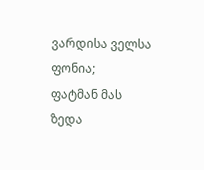ვარდისა ველსა ფონია;
ფატმან მას ზედა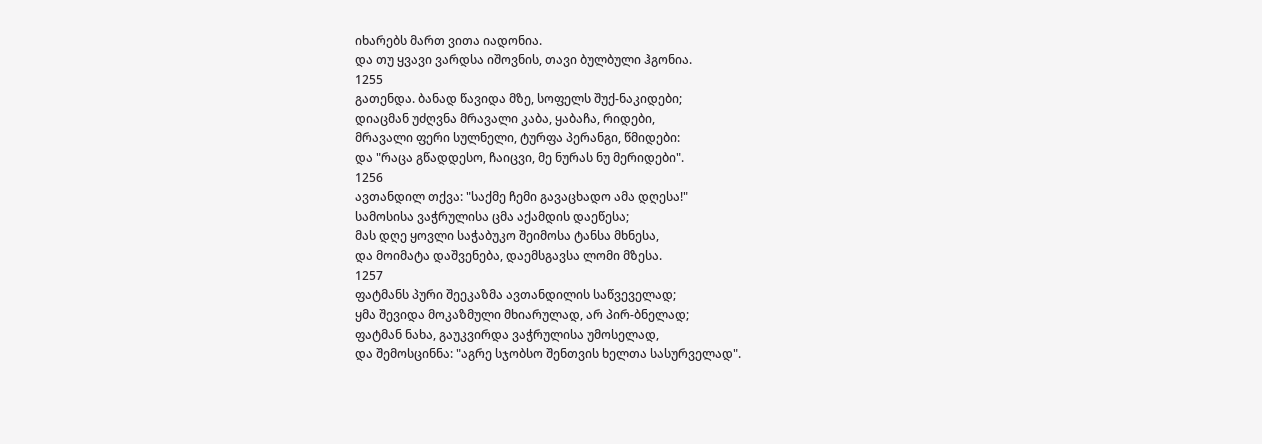იხარებს მართ ვითა იადონია.
და თუ ყვავი ვარდსა იშოვნის, თავი ბულბული ჰგონია.
1255
გათენდა. ბანად წავიდა მზე, სოფელს შუქ-ნაკიდები;
დიაცმან უძღვნა მრავალი კაბა, ყაბაჩა, რიდები,
მრავალი ფერი სულნელი, ტურფა პერანგი, წმიდები:
და "რაცა გწადდესო, ჩაიცვი, მე ნურას ნუ მერიდები".
1256
ავთანდილ თქვა: "საქმე ჩემი გავაცხადო ამა დღესა!"
სამოსისა ვაჭრულისა ცმა აქამდის დაეწესა;
მას დღე ყოვლი საჭაბუკო შეიმოსა ტანსა მხნესა,
და მოიმატა დაშვენება, დაემსგავსა ლომი მზესა.
1257
ფატმანს პური შეეკაზმა ავთანდილის საწვეველად;
ყმა შევიდა მოკაზმული მხიარულად, არ პირ-ბნელად;
ფატმან ნახა, გაუკვირდა ვაჭრულისა უმოსელად,
და შემოსცინნა: "აგრე სჯობსო შენთვის ხელთა სასურველად".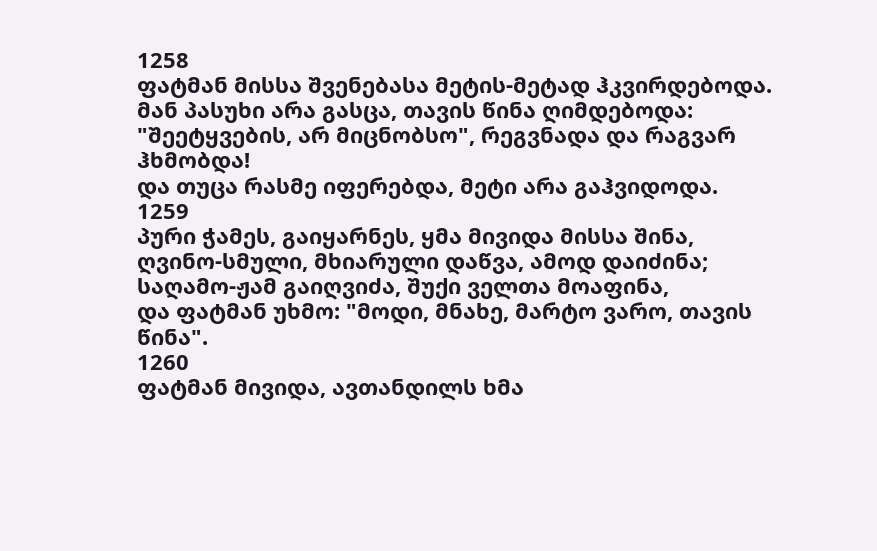1258
ფატმან მისსა შვენებასა მეტის-მეტად ჰკვირდებოდა.
მან პასუხი არა გასცა, თავის წინა ღიმდებოდა:
"შეეტყვების, არ მიცნობსო", რეგვნადა და რაგვარ ჰხმობდა!
და თუცა რასმე იფერებდა, მეტი არა გაჰვიდოდა.
1259
პური ჭამეს, გაიყარნეს, ყმა მივიდა მისსა შინა,
ღვინო-სმული, მხიარული დაწვა, ამოდ დაიძინა;
საღამო-ჟამ გაიღვიძა, შუქი ველთა მოაფინა,
და ფატმან უხმო: "მოდი, მნახე, მარტო ვარო, თავის წინა".
1260
ფატმან მივიდა, ავთანდილს ხმა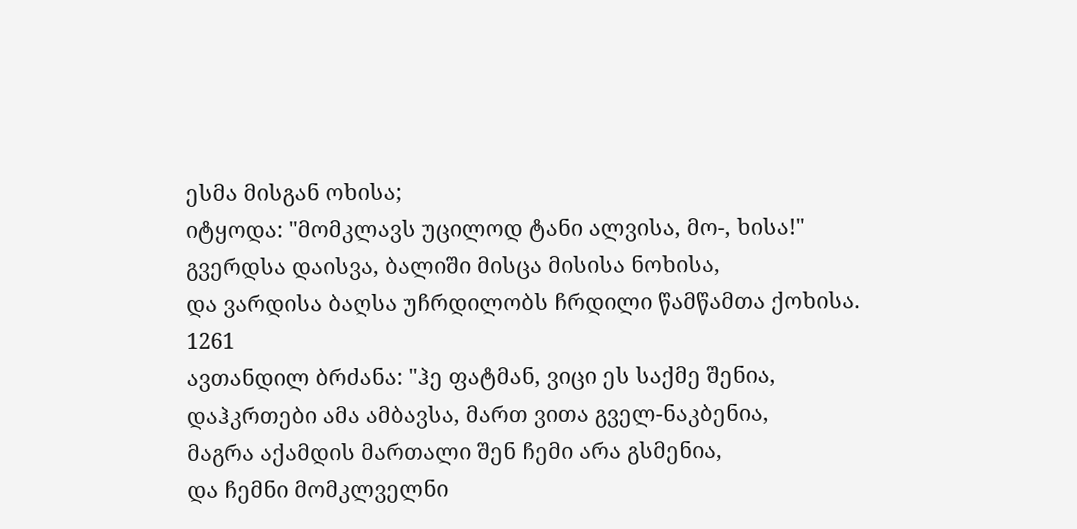ესმა მისგან ოხისა;
იტყოდა: "მომკლავს უცილოდ ტანი ალვისა, მო-, ხისა!"
გვერდსა დაისვა, ბალიში მისცა მისისა ნოხისა,
და ვარდისა ბაღსა უჩრდილობს ჩრდილი წამწამთა ქოხისა.
1261
ავთანდილ ბრძანა: "ჰე ფატმან, ვიცი ეს საქმე შენია,
დაჰკრთები ამა ამბავსა, მართ ვითა გველ-ნაკბენია,
მაგრა აქამდის მართალი შენ ჩემი არა გსმენია,
და ჩემნი მომკლველნი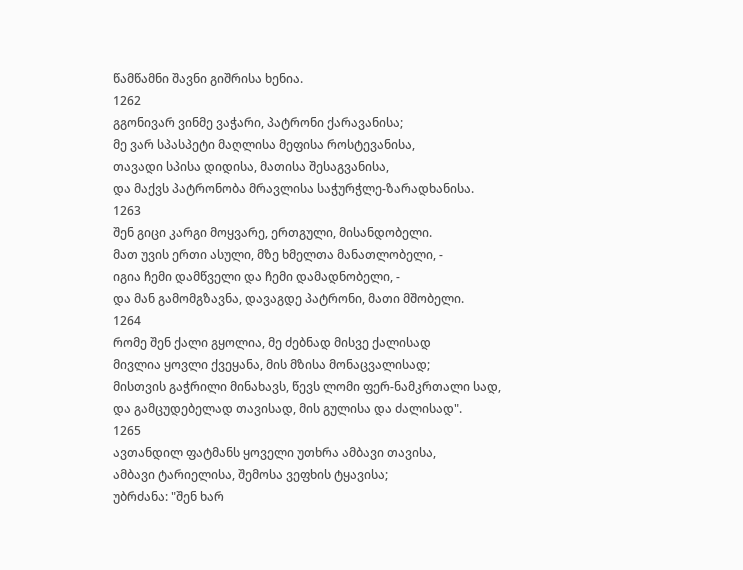წამწამნი შავნი გიშრისა ხენია.
1262
გგონივარ ვინმე ვაჭარი, პატრონი ქარავანისა;
მე ვარ სპასპეტი მაღლისა მეფისა როსტევანისა,
თავადი სპისა დიდისა, მათისა შესაგვანისა,
და მაქვს პატრონობა მრავლისა საჭურჭლე-ზარადხანისა.
1263
შენ გიცი კარგი მოყვარე, ერთგული, მისანდობელი.
მათ უვის ერთი ასული, მზე ხმელთა მანათლობელი, -
იგია ჩემი დამწველი და ჩემი დამადნობელი, -
და მან გამომგზავნა, დავაგდე პატრონი, მათი მშობელი.
1264
რომე შენ ქალი გყოლია, მე ძებნად მისვე ქალისად
მივლია ყოვლი ქვეყანა, მის მზისა მონაცვალისად;
მისთვის გაჭრილი მინახავს, წევს ლომი ფერ-ნამკრთალი სად,
და გამცუდებელად თავისად, მის გულისა და ძალისად".
1265
ავთანდილ ფატმანს ყოველი უთხრა ამბავი თავისა,
ამბავი ტარიელისა, შემოსა ვეფხის ტყავისა;
უბრძანა: "შენ ხარ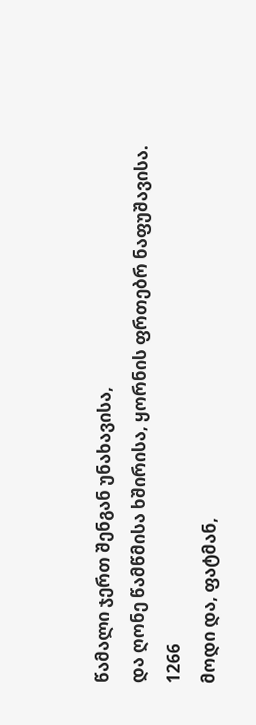წამალი ჯერთ შენგან უნახავისა,
და ღონე წამწმისა ხშირისა, ყორნის ფრთებრ ნაფუშავისა.
1266
მოდი და, ფატმან,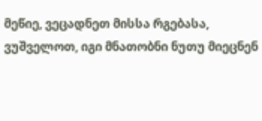მეწიე, ვეცადნეთ მისსა რგებასა,
ვუშველოთ, იგი მნათობნი ნუთუ მიეცნენ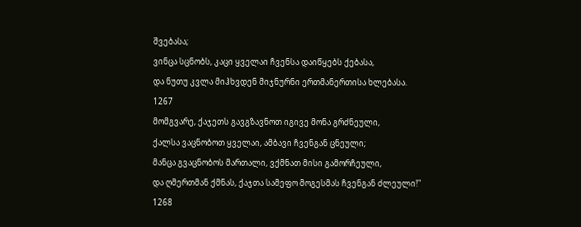შვებასა;
ვინცა სცნობს, კაცი ყველაი ჩვენსა დაიწყებს ქებასა,
და ნუთუ კვლა მიჰხვდენ მიჯნურნი ერთმანერთისა ხლებასა.
1267
მომგვარე, ქაჯეთს გავგზავნოთ იგივე მონა გრძნეული,
ქალსა ვაცნობოთ ყველაი, ამბავი ჩვენგან ცნეული;
მანცა გვაცნობოს მართალი, ვქმნათ მისი გამორჩეული,
და ღმერთმან ქმნას, ქაჯთა სამეფო მოგესმას ჩვენგან ძლეული!"
1268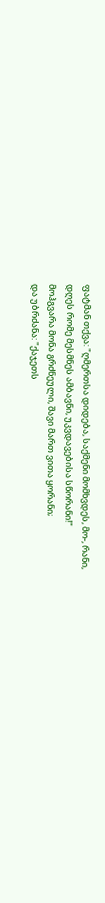ფატმან თქვა: "ღმერთსა დიდება, საქმენი მომხვდეს, მო-, რანი,
დღეს რომე მესმნეს ამბავნი, უკვდავებისა სწორანი!"
მოჰგვარა მონა გრძნეული, შავი მართ ვითა ყორანი;
და უბრძანა: "ქაჯეთს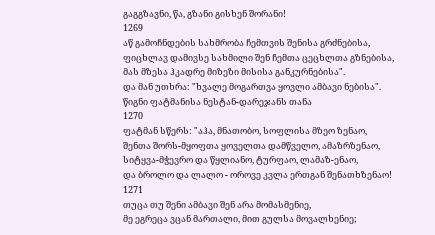გაგგზავნი, წა, გზანი გისხენ შორანი!
1269
აწ გამოჩნდების სახმრობა ჩემთვის შენისა გრძნებისა,
ფიცხლავ დამივსე სახმილი შენ ჩემთა ცეცხლთა გზნებისა,
მას მზესა ჰკადრე მიზეზი მისისა განკურნებისა".
და მან უთხრა: "ხვალე მოგართვა ყოვლი ამბავი ნებისა".
წიგნი ფატმანისა ნესტან-დარეჯანს თანა
1270
ფატმან სწერს: "აჰა, მნათობო, სოფლისა მზეო ზენაო,
შენთა შორს-მყოფთა ყოველთა დამწველო, ამაზრზენაო,
სიტყვა-მჭევრო და წყლიანო, ტურფაო, ლამაზ-ენაო,
და ბროლო და ლალო - ოროვე კვლა ერთგან შენათხზენაო!
1271
თუცა თუ შენი ამბავი შენ არა მომასმენიე,
მე ეგრეცა ვცან მართალი, მით გულსა მოვალხენიე;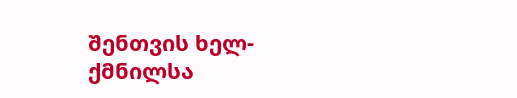შენთვის ხელ-ქმნილსა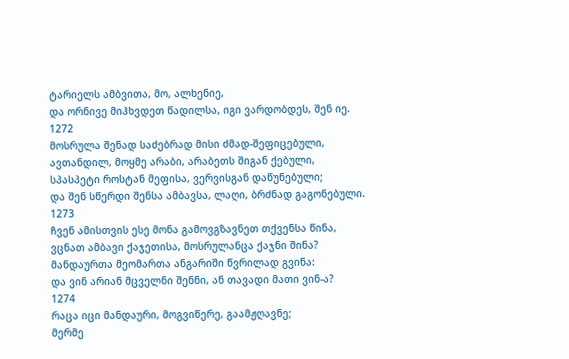ტარიელს ამბვითა, მო, ალხენიე,
და ორნივე მიჰხვდეთ წადილსა, იგი ვარდობდეს, შენ იე.
1272
მოსრულა შენად საძებრად მისი ძმად-შეფიცებული,
ავთანდილ, მოყმე არაბი, არაბეთს შიგან ქებული,
სპასპეტი როსტან მეფისა, ვერვისგან დაწუნებული;
და შენ სწერდი შენსა ამბავსა, ლაღი, ბრძნად გაგონებული.
1273
ჩვენ ამისთვის ესე მონა გამოვგზავნეთ თქვენსა წინა,
ვცნათ ამბავი ქაჯეთისა, მოსრულანცა ქაჯნი შინა?
მანდაურთა მეომართა ანგარიში წვრილად გვინა:
და ვინ არიან მცველნი შენნი, ან თავადი მათი ვინ-ა?
1274
რაცა იცი მანდაური, მოგვიწერე, გაამჟღავნე;
მერმე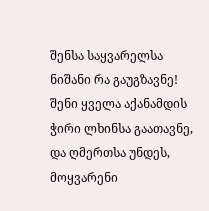შენსა საყვარელსა ნიშანი რა გაუგზავნე!
შენი ყველა აქანამდის ჭირი ლხინსა გაათავნე,
და ღმერთსა უნდეს, მოყვარენი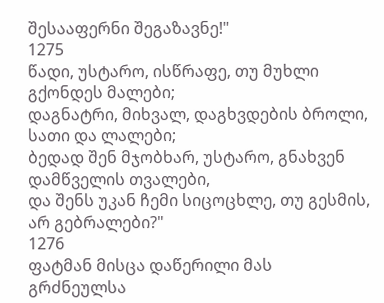შესააფერნი შეგაზავნე!"
1275
წადი, უსტარო, ისწრაფე, თუ მუხლი გქონდეს მალები;
დაგნატრი, მიხვალ, დაგხვდების ბროლი, სათი და ლალები;
ბედად შენ მჯობხარ, უსტარო, გნახვენ დამწველის თვალები,
და შენს უკან ჩემი სიცოცხლე, თუ გესმის, არ გებრალები?"
1276
ფატმან მისცა დაწერილი მას გრძნეულსა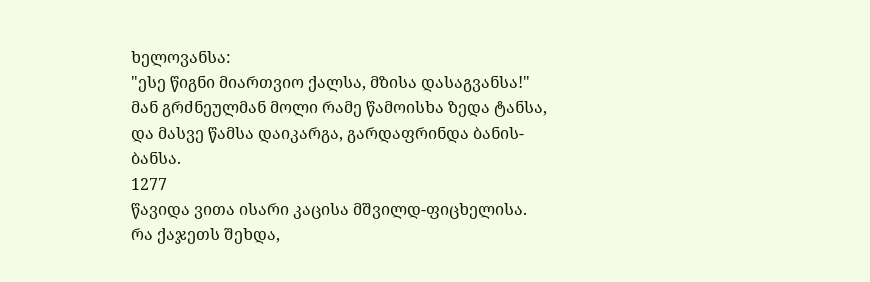ხელოვანსა:
"ესე წიგნი მიართვიო ქალსა, მზისა დასაგვანსა!"
მან გრძნეულმან მოლი რამე წამოისხა ზედა ტანსა,
და მასვე წამსა დაიკარგა, გარდაფრინდა ბანის-ბანსა.
1277
წავიდა ვითა ისარი კაცისა მშვილდ-ფიცხელისა.
რა ქაჯეთს შეხდა,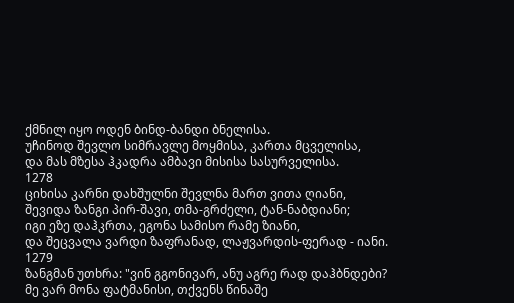ქმნილ იყო ოდენ ბინდ-ბანდი ბნელისა.
უჩინოდ შევლო სიმრავლე მოყმისა, კართა მცველისა,
და მას მზესა ჰკადრა ამბავი მისისა სასურველისა.
1278
ციხისა კარნი დახშულნი შევლნა მართ ვითა ღიანი,
შევიდა ზანგი პირ-შავი, თმა-გრძელი, ტან-ნაბდიანი;
იგი ეზე დაჰკრთა, ეგონა სამისო რამე ზიანი,
და შეცვალა ვარდი ზაფრანად, ლაჟვარდის-ფერად - იანი.
1279
ზანგმან უთხრა: "ვინ გგონივარ, ანუ აგრე რად დაჰბნდები?
მე ვარ მონა ფატმანისი, თქვენს წინაშე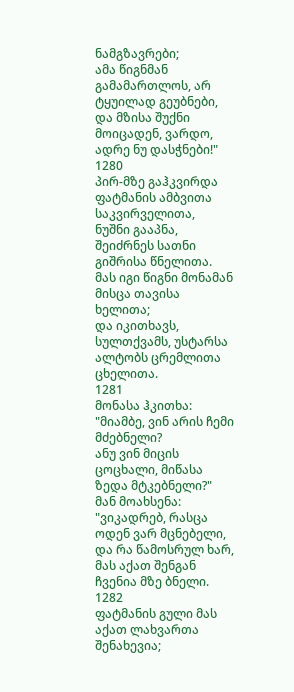ნამგზავრები;
ამა წიგნმან გამამართლოს, არ ტყუილად გეუბნები,
და მზისა შუქნი მოიცადენ, ვარდო, ადრე ნუ დასჭნები!"
1280
პირ-მზე გაჰკვირდა ფატმანის ამბვითა საკვირველითა,
ნუშნი გააპნა, შეიძრნეს სათნი გიშრისა წნელითა.
მას იგი წიგნი მონამან მისცა თავისა ხელითა;
და იკითხავს, სულთქვამს, უსტარსა ალტობს ცრემლითა ცხელითა.
1281
მონასა ჰკითხა: "მიამბე, ვინ არის ჩემი მძებნელი?
ანუ ვინ მიცის ცოცხალი, მიწასა ზედა მტკებნელი?"
მან მოახსენა: "ვიკადრებ, რასცა ოდენ ვარ მცნებელი,
და რა წამოსრულ ხარ, მას აქათ შენგან ჩვენია მზე ბნელი.
1282
ფატმანის გული მას აქათ ლახვართა შენახევია;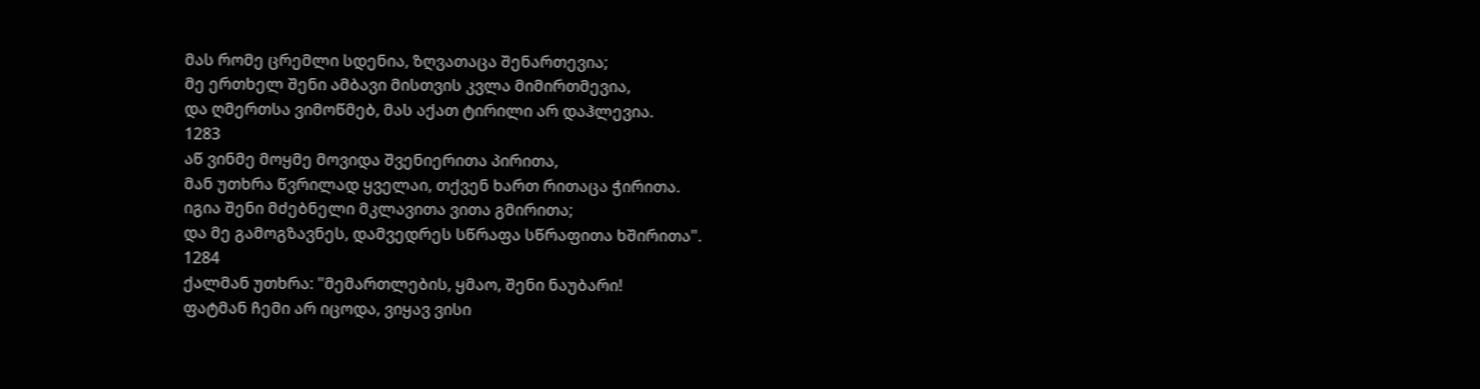მას რომე ცრემლი სდენია, ზღვათაცა შენართევია;
მე ერთხელ შენი ამბავი მისთვის კვლა მიმირთმევია,
და ღმერთსა ვიმოწმებ, მას აქათ ტირილი არ დაჰლევია.
1283
აწ ვინმე მოყმე მოვიდა შვენიერითა პირითა,
მან უთხრა წვრილად ყველაი, თქვენ ხართ რითაცა ჭირითა.
იგია შენი მძებნელი მკლავითა ვითა გმირითა;
და მე გამოგზავნეს, დამვედრეს სწრაფა სწრაფითა ხშირითა".
1284
ქალმან უთხრა: "მემართლების, ყმაო, შენი ნაუბარი!
ფატმან ჩემი არ იცოდა, ვიყავ ვისი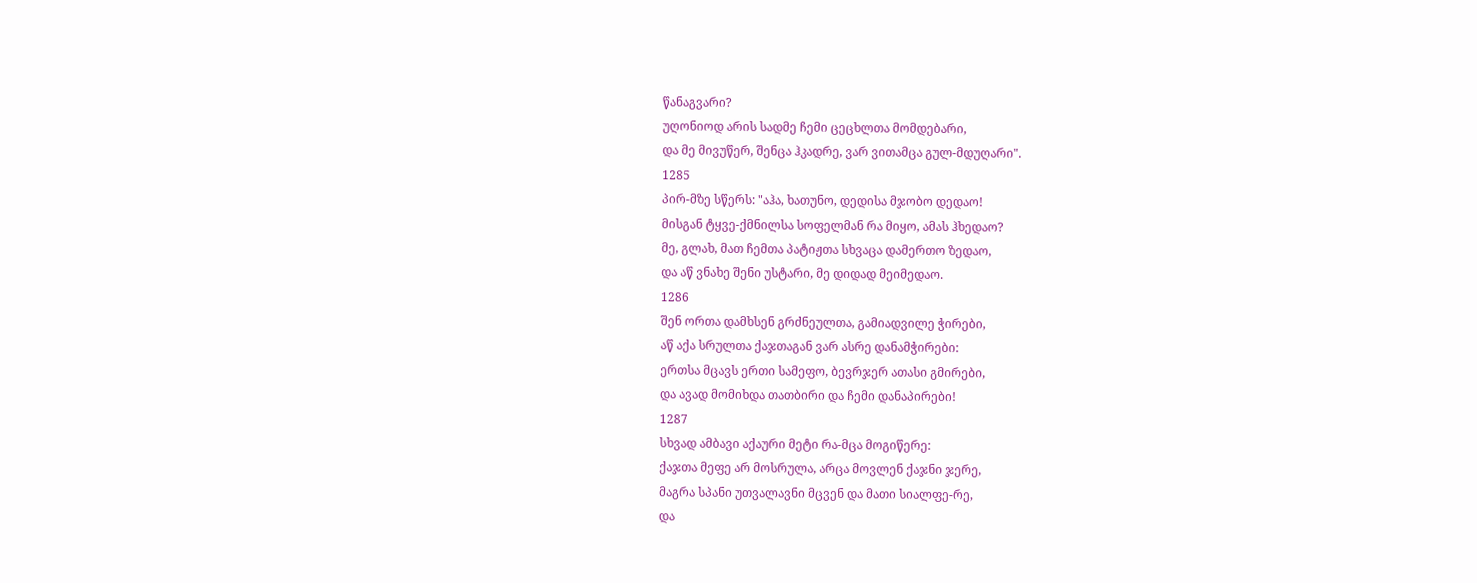წანაგვარი?
უღონიოდ არის სადმე ჩემი ცეცხლთა მომდებარი,
და მე მივუწერ, შენცა ჰკადრე, ვარ ვითამცა გულ-მდუღარი".
1285
პირ-მზე სწერს: "აჰა, ხათუნო, დედისა მჯობო დედაო!
მისგან ტყვე-ქმნილსა სოფელმან რა მიყო, ამას ჰხედაო?
მე, გლახ, მათ ჩემთა პატიჟთა სხვაცა დამერთო ზედაო,
და აწ ვნახე შენი უსტარი, მე დიდად მეიმედაო.
1286
შენ ორთა დამხსენ გრძნეულთა, გამიადვილე ჭირები,
აწ აქა სრულთა ქაჯთაგან ვარ ასრე დანამჭირები:
ერთსა მცავს ერთი სამეფო, ბევრჯერ ათასი გმირები,
და ავად მომიხდა თათბირი და ჩემი დანაპირები!
1287
სხვად ამბავი აქაური მეტი რა-მცა მოგიწერე:
ქაჯთა მეფე არ მოსრულა, არცა მოვლენ ქაჯნი ჯერე,
მაგრა სპანი უთვალავნი მცვენ და მათი სიალფე-რე,
და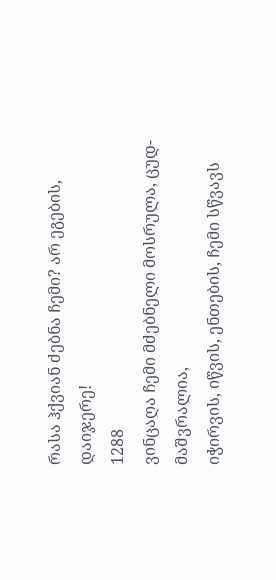რასა ჰქვიან ძებნა ჩემი? არ ეგების, დაიჯერე!
1288
ვინცაღა ჩემი მძებნელი მოსრულა, ცუდ-მაშვრალია,
იჭირვის, იწვის, ენთების, ჩემი სწვავს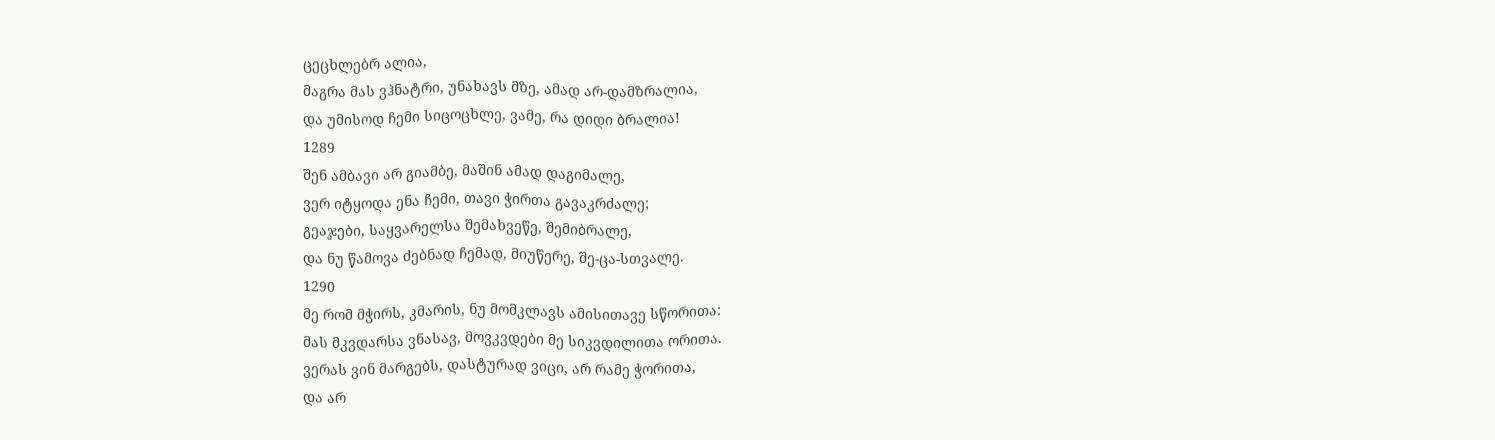ცეცხლებრ ალია,
მაგრა მას ვჰნატრი, უნახავს მზე, ამად არ-დამზრალია,
და უმისოდ ჩემი სიცოცხლე, ვამე, რა დიდი ბრალია!
1289
შენ ამბავი არ გიამბე, მაშინ ამად დაგიმალე,
ვერ იტყოდა ენა ჩემი, თავი ჭირთა გავაკრძალე;
გეაჯები, საყვარელსა შემახვეწე, შემიბრალე,
და ნუ წამოვა ძებნად ჩემად, მიუწერე, შე-ცა-სთვალე.
1290
მე რომ მჭირს, კმარის, ნუ მომკლავს ამისითავე სწორითა:
მას მკვდარსა ვნასავ, მოვკვდები მე სიკვდილითა ორითა.
ვერას ვინ მარგებს, დასტურად ვიცი, არ რამე ჭორითა,
და არ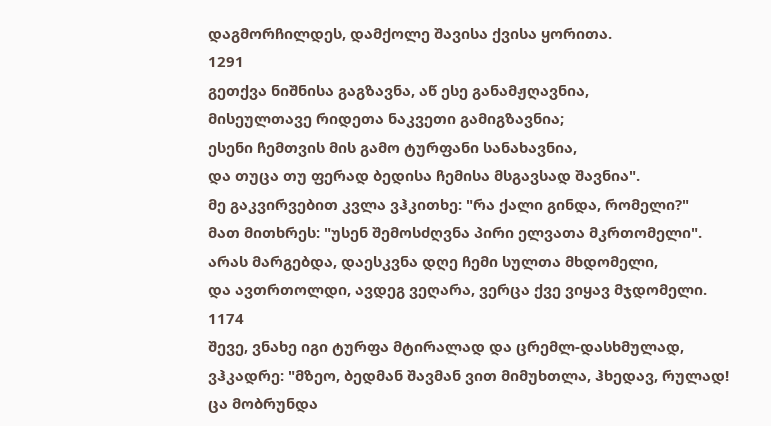დაგმორჩილდეს, დამქოლე შავისა ქვისა ყორითა.
1291
გეთქვა ნიშნისა გაგზავნა, აწ ესე განამჟღავნია,
მისეულთავე რიდეთა ნაკვეთი გამიგზავნია;
ესენი ჩემთვის მის გამო ტურფანი სანახავნია,
და თუცა თუ ფერად ბედისა ჩემისა მსგავსად შავნია".
მე გაკვირვებით კვლა ვჰკითხე: "რა ქალი გინდა, რომელი?"
მათ მითხრეს: "უსენ შემოსძღვნა პირი ელვათა მკრთომელი".
არას მარგებდა, დაესკვნა დღე ჩემი სულთა მხდომელი,
და ავთრთოლდი, ავდეგ ვეღარა, ვერცა ქვე ვიყავ მჯდომელი.
1174
შევე, ვნახე იგი ტურფა მტირალად და ცრემლ-დასხმულად,
ვჰკადრე: "მზეო, ბედმან შავმან ვით მიმუხთლა, ჰხედავ, რულად!
ცა მობრუნდა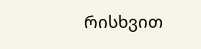რისხვით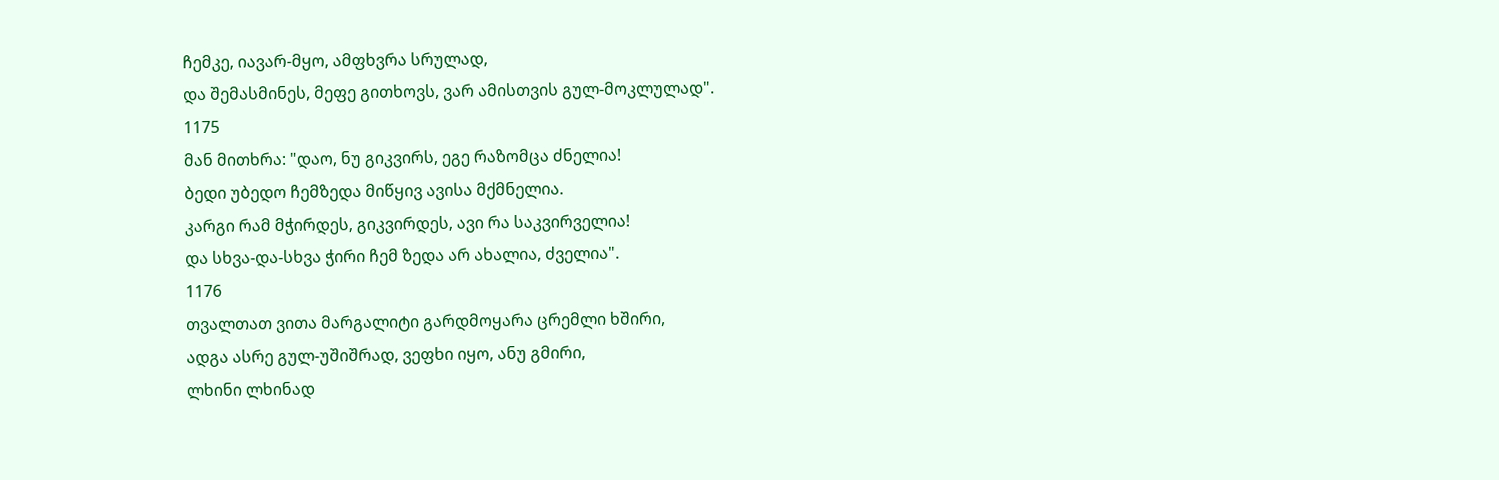ჩემკე, იავარ-მყო, ამფხვრა სრულად,
და შემასმინეს, მეფე გითხოვს, ვარ ამისთვის გულ-მოკლულად".
1175
მან მითხრა: "დაო, ნუ გიკვირს, ეგე რაზომცა ძნელია!
ბედი უბედო ჩემზედა მიწყივ ავისა მქმნელია.
კარგი რამ მჭირდეს, გიკვირდეს, ავი რა საკვირველია!
და სხვა-და-სხვა ჭირი ჩემ ზედა არ ახალია, ძველია".
1176
თვალთათ ვითა მარგალიტი გარდმოყარა ცრემლი ხშირი,
ადგა ასრე გულ-უშიშრად, ვეფხი იყო, ანუ გმირი,
ლხინი ლხინად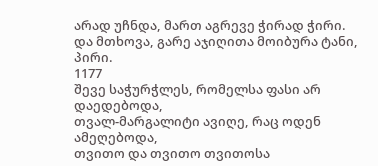არად უჩნდა, მართ აგრევე ჭირად ჭირი.
და მთხოვა, გარე აჯიღითა მოიბურა ტანი, პირი.
1177
შევე საჭურჭლეს, რომელსა ფასი არ დაედებოდა,
თვალ-მარგალიტი ავიღე, რაც ოდენ ამეღებოდა,
თვითო და თვითო თვითოსა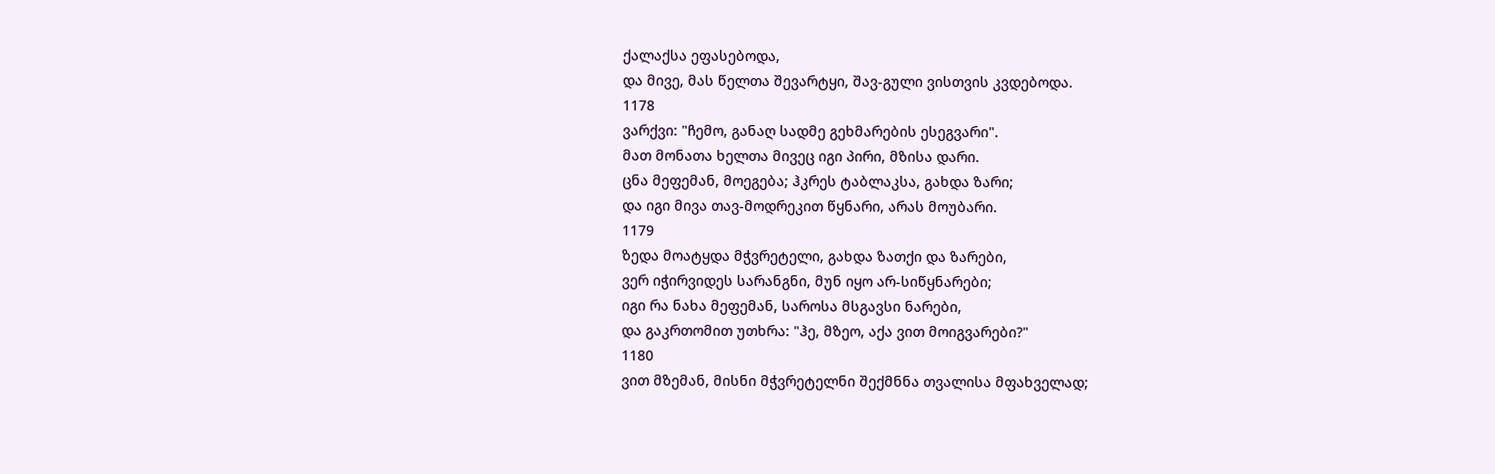ქალაქსა ეფასებოდა,
და მივე, მას წელთა შევარტყი, შავ-გული ვისთვის კვდებოდა.
1178
ვარქვი: "ჩემო, განაღ სადმე გეხმარების ესეგვარი".
მათ მონათა ხელთა მივეც იგი პირი, მზისა დარი.
ცნა მეფემან, მოეგება; ჰკრეს ტაბლაკსა, გახდა ზარი;
და იგი მივა თავ-მოდრეკით წყნარი, არას მოუბარი.
1179
ზედა მოატყდა მჭვრეტელი, გახდა ზათქი და ზარები,
ვერ იჭირვიდეს სარანგნი, მუნ იყო არ-სიწყნარები;
იგი რა ნახა მეფემან, საროსა მსგავსი ნარები,
და გაკრთომით უთხრა: "ჰე, მზეო, აქა ვით მოიგვარები?"
1180
ვით მზემან, მისნი მჭვრეტელნი შექმნნა თვალისა მფახველად;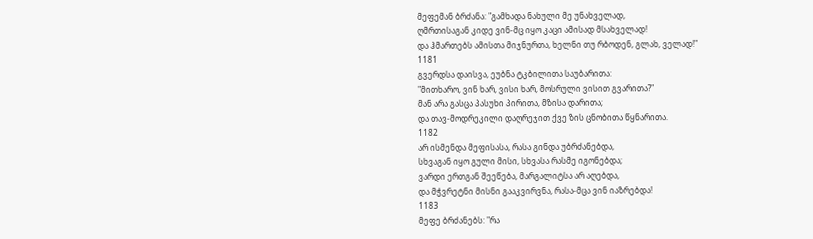მეფემან ბრძანა: "გამხადა ნახული მე უნახველად,
ღმრთისაგან კიდე ვინ-მც იყო კაცი ამისად მსახველად!
და ჰმართებს ამისთა მიჯნურთა, ხელნი თუ რბოდენ, გლახ, ველად!"
1181
გვერდსა დაისვა, ეუბნა ტკბილითა საუბარითა:
"მითხარო, ვინ ხარ, ვისი ხარ, მოსრული ვისით გვარითა?"
მან არა გასცა პასუხი პირითა, მზისა დარითა;
და თავ-მოდრეკილი დაღრეჯით ქვე ზის ცნობითა წყნარითა.
1182
არ ისმენდა მეფისასა, რასა გინდა უბრძანებდა,
სხვაგან იყო გული მისი, სხვასა რასმე იგონებდა;
ვარდი ერთგან შეეწება, მარგალიტსა არ აღებდა,
და მჭვრეტნი მისნი გააკვირვნა, რასა-მცა ვინ იაზრებდა!
1183
მეფე ბრძანებს: "რა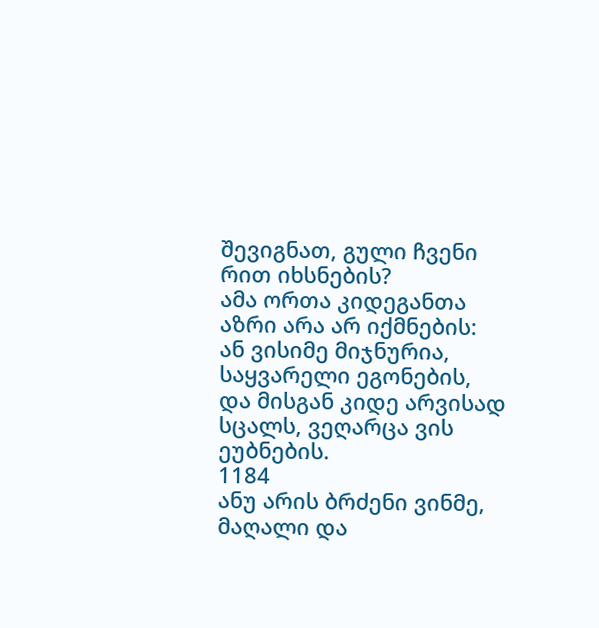შევიგნათ, გული ჩვენი რით იხსნების?
ამა ორთა კიდეგანთა აზრი არა არ იქმნების:
ან ვისიმე მიჯნურია, საყვარელი ეგონების,
და მისგან კიდე არვისად სცალს, ვეღარცა ვის ეუბნების.
1184
ანუ არის ბრძენი ვინმე, მაღალი და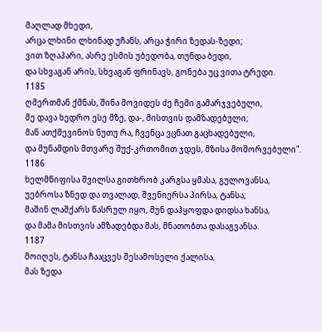მაღლად მხედი,
არცა ლხინი ლხინად უჩანს, არცა ჭირი ზედას-ზედი;
ვით ზღაპარი, ასრე ესმის უბედობა, თუნდა ბედი,
და სხვაგან არის, სხვაგან ფრინავს, გონება უც ვითა ტრედი.
1185
ღმერთმან ქმნას, შინა მოვიდეს ძე ჩემი გამარჯვებული,
მე დავა ხედრო ესე მზე, და-, მისთვის დამზადებული;
მან ათქმევინოს ნუთუ რა, ჩვენცა ვცნათ გაცხადებული,
და მუნამდის მთვარე შუქ-კრთომით ჯდეს, მზისა მოშორვებული".
1186
ხელმწიფისა შვილსა გითხრობ კარგსა ყმასა, გულოვანსა,
უებროსა ზნედ და თვალად, შვენიერსა პირსა, ტანსა;
მაშინ ლაშქარს წასრულ იყო, მუნ დაჰყოფდა დიდსა ხანსა,
და მამა მისთვის ამზადებდა მას, მნათობთა დასაგვანსა.
1187
მოიღეს, ტანსა ჩააცვეს შესამოსელი ქალისა,
მას ზედა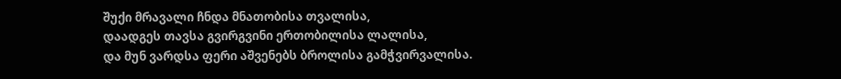შუქი მრავალი ჩნდა მნათობისა თვალისა,
დაადგეს თავსა გვირგვინი ერთობილისა ლალისა,
და მუნ ვარდსა ფერი აშვენებს ბროლისა გამჭვირვალისა.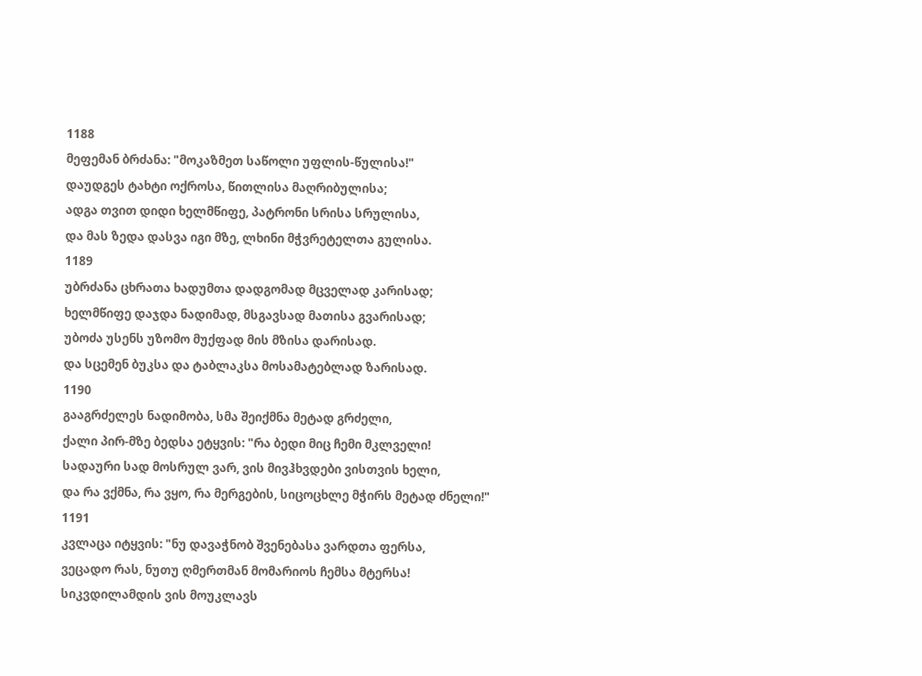1188
მეფემან ბრძანა: "მოკაზმეთ საწოლი უფლის-წულისა!"
დაუდგეს ტახტი ოქროსა, წითლისა მაღრიბულისა;
ადგა თვით დიდი ხელმწიფე, პატრონი სრისა სრულისა,
და მას ზედა დასვა იგი მზე, ლხინი მჭვრეტელთა გულისა.
1189
უბრძანა ცხრათა ხადუმთა დადგომად მცველად კარისად;
ხელმწიფე დაჯდა ნადიმად, მსგავსად მათისა გვარისად;
უბოძა უსენს უზომო მუქფად მის მზისა დარისად.
და სცემენ ბუკსა და ტაბლაკსა მოსამატებლად ზარისად.
1190
გააგრძელეს ნადიმობა, სმა შეიქმნა მეტად გრძელი,
ქალი პირ-მზე ბედსა ეტყვის: "რა ბედი მიც ჩემი მკლველი!
სადაური სად მოსრულ ვარ, ვის მივჰხვდები ვისთვის ხელი,
და რა ვქმნა, რა ვყო, რა მერგების, სიცოცხლე მჭირს მეტად ძნელი!"
1191
კვლაცა იტყვის: "ნუ დავაჭნობ შვენებასა ვარდთა ფერსა,
ვეცადო რას, ნუთუ ღმერთმან მომარიოს ჩემსა მტერსა!
სიკვდილამდის ვის მოუკლავს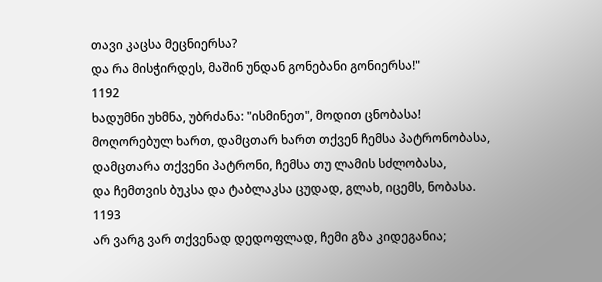თავი კაცსა მეცნიერსა?
და რა მისჭირდეს, მაშინ უნდან გონებანი გონიერსა!"
1192
ხადუმნი უხმნა, უბრძანა: "ისმინეთ", მოდით ცნობასა!
მოღორებულ ხართ, დამცთარ ხართ თქვენ ჩემსა პატრონობასა,
დამცთარა თქვენი პატრონი, ჩემსა თუ ლამის სძლობასა,
და ჩემთვის ბუკსა და ტაბლაკსა ცუდად, გლახ, იცემს, ნობასა.
1193
არ ვარგ ვარ თქვენად დედოფლად, ჩემი გზა კიდეგანია;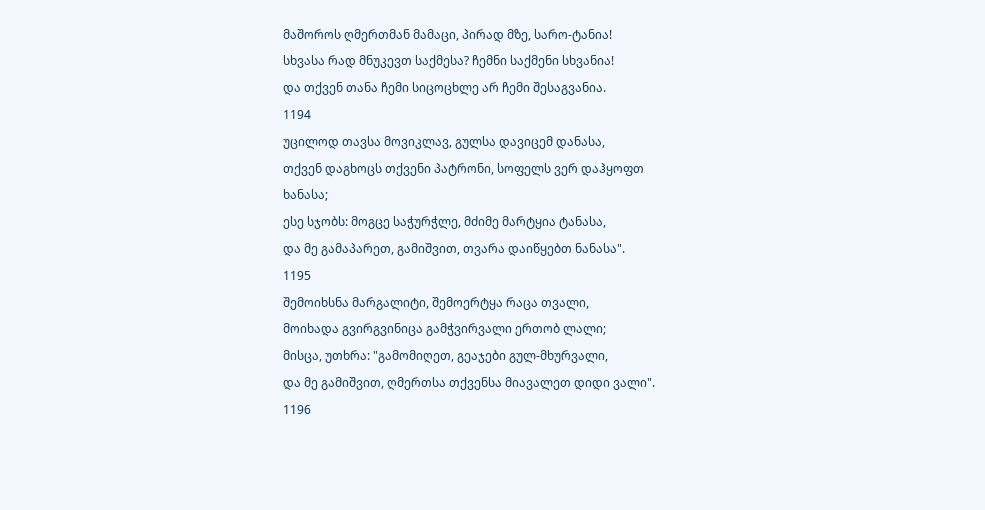მაშოროს ღმერთმან მამაცი, პირად მზე, სარო-ტანია!
სხვასა რად მნუკევთ საქმესა? ჩემნი საქმენი სხვანია!
და თქვენ თანა ჩემი სიცოცხლე არ ჩემი შესაგვანია.
1194
უცილოდ თავსა მოვიკლავ, გულსა დავიცემ დანასა,
თქვენ დაგხოცს თქვენი პატრონი, სოფელს ვერ დაჰყოფთ ხანასა;
ესე სჯობს: მოგცე საჭურჭლე, მძიმე მარტყია ტანასა,
და მე გამაპარეთ, გამიშვით, თვარა დაიწყებთ ნანასა".
1195
შემოიხსნა მარგალიტი, შემოერტყა რაცა თვალი,
მოიხადა გვირგვინიცა გამჭვირვალი ერთობ ლალი;
მისცა, უთხრა: "გამომიღეთ, გეაჯები გულ-მხურვალი,
და მე გამიშვით, ღმერთსა თქვენსა მიავალეთ დიდი ვალი".
1196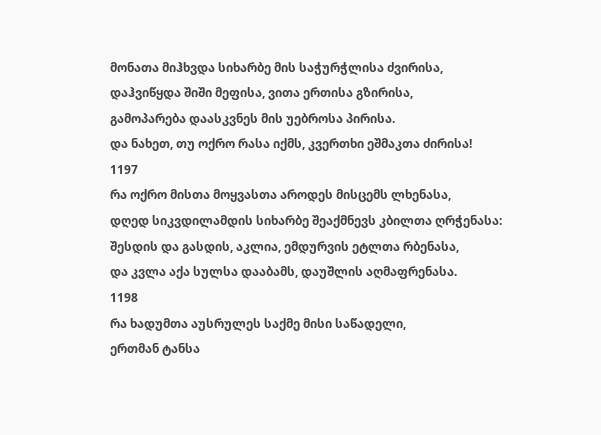მონათა მიჰხვდა სიხარბე მის საჭურჭლისა ძვირისა,
დაჰვიწყდა შიში მეფისა, ვითა ერთისა გზირისა,
გამოპარება დაასკვნეს მის უებროსა პირისა.
და ნახეთ, თუ ოქრო რასა იქმს, კვერთხი ეშმაკთა ძირისა!
1197
რა ოქრო მისთა მოყვასთა აროდეს მისცემს ლხენასა,
დღედ სიკვდილამდის სიხარბე შეაქმნევს კბილთა ღრჭენასა:
შესდის და გასდის, აკლია, ემდურვის ეტლთა რბენასა,
და კვლა აქა სულსა დააბამს, დაუშლის აღმაფრენასა.
1198
რა ხადუმთა აუსრულეს საქმე მისი საწადელი,
ერთმან ტანსა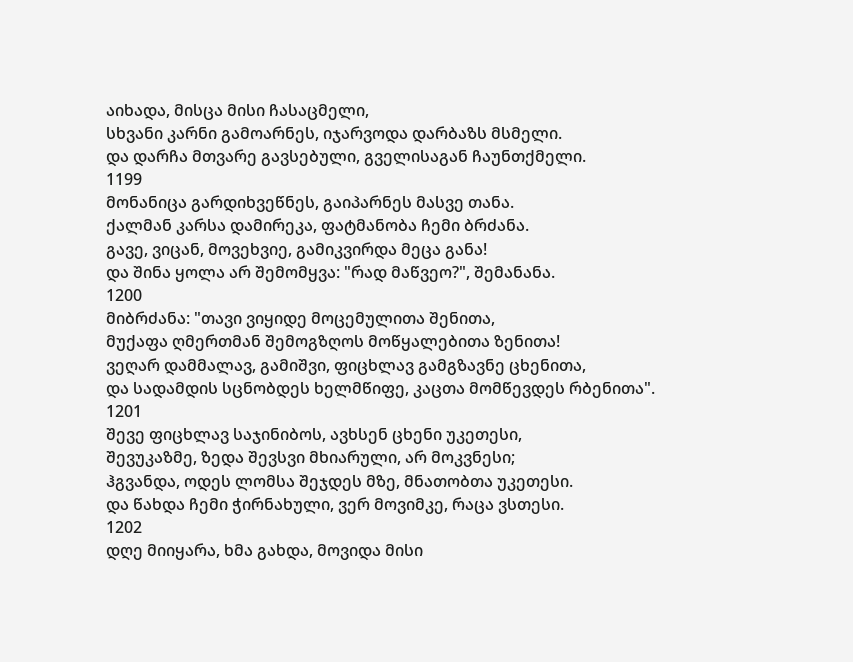აიხადა, მისცა მისი ჩასაცმელი,
სხვანი კარნი გამოარნეს, იჯარვოდა დარბაზს მსმელი.
და დარჩა მთვარე გავსებული, გველისაგან ჩაუნთქმელი.
1199
მონანიცა გარდიხვეწნეს, გაიპარნეს მასვე თანა.
ქალმან კარსა დამირეკა, ფატმანობა ჩემი ბრძანა.
გავე, ვიცან, მოვეხვიე, გამიკვირდა მეცა განა!
და შინა ყოლა არ შემომყვა: "რად მაწვეო?", შემანანა.
1200
მიბრძანა: "თავი ვიყიდე მოცემულითა შენითა,
მუქაფა ღმერთმან შემოგზღოს მოწყალებითა ზენითა!
ვეღარ დამმალავ, გამიშვი, ფიცხლავ გამგზავნე ცხენითა,
და სადამდის სცნობდეს ხელმწიფე, კაცთა მომწევდეს რბენითა".
1201
შევე ფიცხლავ საჯინიბოს, ავხსენ ცხენი უკეთესი,
შევუკაზმე, ზედა შევსვი მხიარული, არ მოკვნესი;
ჰგვანდა, ოდეს ლომსა შეჯდეს მზე, მნათობთა უკეთესი.
და წახდა ჩემი ჭირნახული, ვერ მოვიმკე, რაცა ვსთესი.
1202
დღე მიიყარა, ხმა გახდა, მოვიდა მისი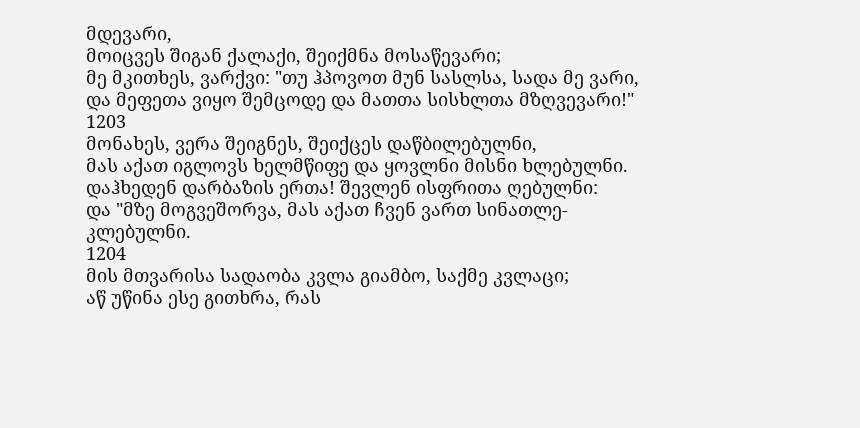მდევარი,
მოიცვეს შიგან ქალაქი, შეიქმნა მოსაწევარი;
მე მკითხეს, ვარქვი: "თუ ჰპოვოთ მუნ სასლსა, სადა მე ვარი,
და მეფეთა ვიყო შემცოდე და მათთა სისხლთა მზღვევარი!"
1203
მონახეს, ვერა შეიგნეს, შეიქცეს დაწბილებულნი,
მას აქათ იგლოვს ხელმწიფე და ყოვლნი მისნი ხლებულნი.
დაჰხედენ დარბაზის ერთა! შევლენ ისფრითა ღებულნი:
და "მზე მოგვეშორვა, მას აქათ ჩვენ ვართ სინათლე-კლებულნი.
1204
მის მთვარისა სადაობა კვლა გიამბო, საქმე კვლაცი;
აწ უწინა ესე გითხრა, რას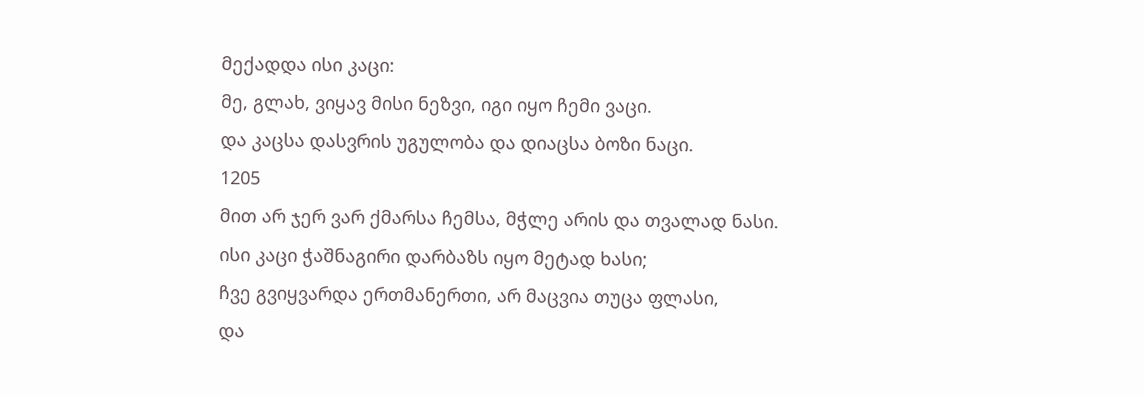მექადდა ისი კაცი:
მე, გლახ, ვიყავ მისი ნეზვი, იგი იყო ჩემი ვაცი.
და კაცსა დასვრის უგულობა და დიაცსა ბოზი ნაცი.
1205
მით არ ჯერ ვარ ქმარსა ჩემსა, მჭლე არის და თვალად ნასი.
ისი კაცი ჭაშნაგირი დარბაზს იყო მეტად ხასი;
ჩვე გვიყვარდა ერთმანერთი, არ მაცვია თუცა ფლასი,
და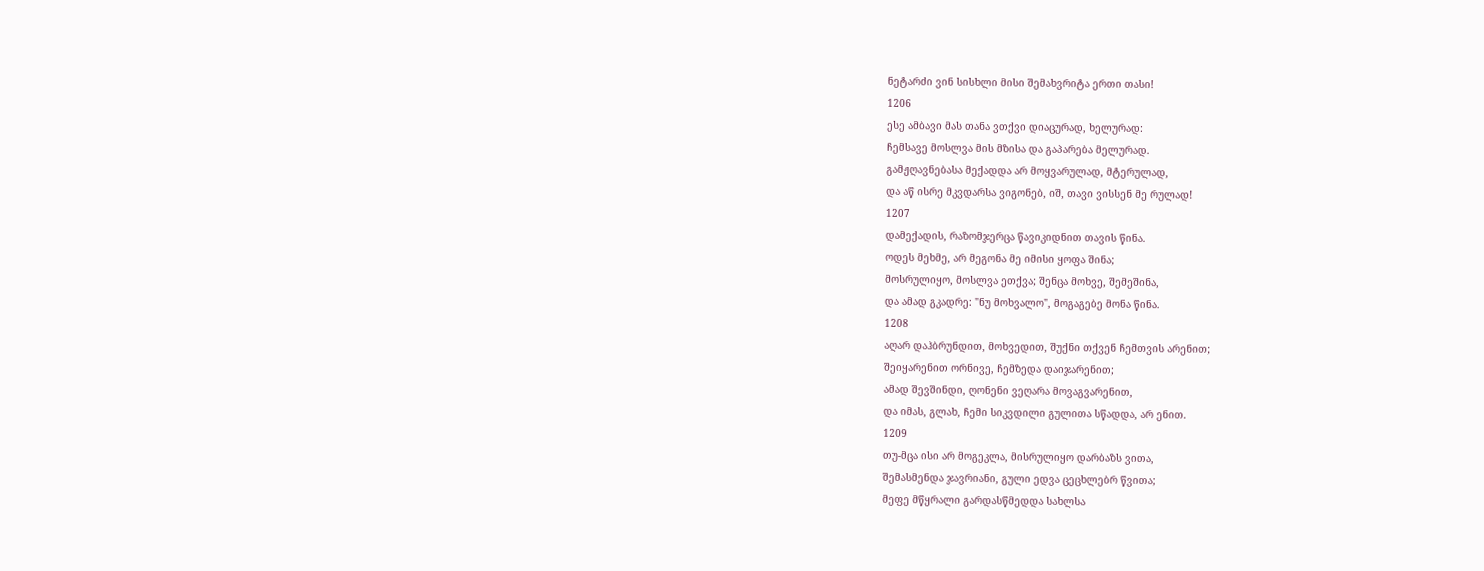ნეტარძი ვინ სისხლი მისი შემახვრიტა ერთი თასი!
1206
ესე ამბავი მას თანა ვთქვი დიაცურად, ხელურად:
ჩემსავე მოსლვა მის მზისა და გაპარება მელურად.
გამჟღავნებასა მექადდა არ მოყვარულად, მტერულად,
და აწ ისრე მკვდარსა ვიგონებ, იშ, თავი ვისსენ მე რულად!
1207
დამექადის, რაზომჯერცა წავიკიდნით თავის წინა.
ოდეს მეხმე, არ მეგონა მე იმისი ყოფა შინა;
მოსრულიყო, მოსლვა ეთქვა; შენცა მოხვე, შემეშინა,
და ამად გკადრე: "ნუ მოხვალო", მოგაგებე მონა წინა.
1208
აღარ დაჰბრუნდით, მოხვედით, შუქნი თქვენ ჩემთვის არენით;
შეიყარენით ორნივე, ჩემზედა დაიჯარენით;
ამად შევშინდი, ღონენი ვეღარა მოვაგვარენით,
და იმას, გლახ, ჩემი სიკვდილი გულითა სწადდა, არ ენით.
1209
თუ-მცა ისი არ მოგეკლა, მისრულიყო დარბაზს ვითა,
შემასმენდა ჯავრიანი, გული ედვა ცეცხლებრ წვითა;
მეფე მწყრალი გარდასწმედდა სახლსა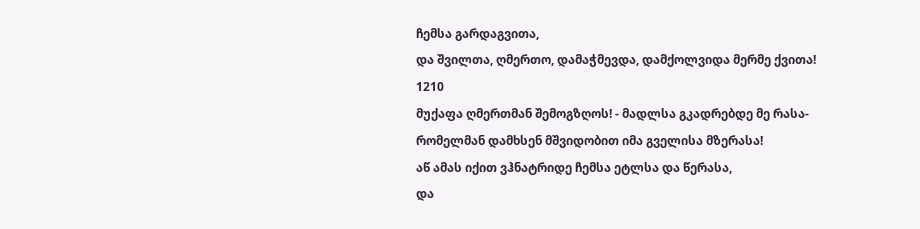ჩემსა გარდაგვითა,
და შვილთა, ღმერთო, დამაჭმევდა, დამქოლვიდა მერმე ქვითა!
1210
მუქაფა ღმერთმან შემოგზღოს! - მადლსა გკადრებდე მე რასა-
რომელმან დამხსენ მშვიდობით იმა გველისა მზერასა!
აწ ამას იქით ვჰნატრიდე ჩემსა ეტლსა და წერასა,
და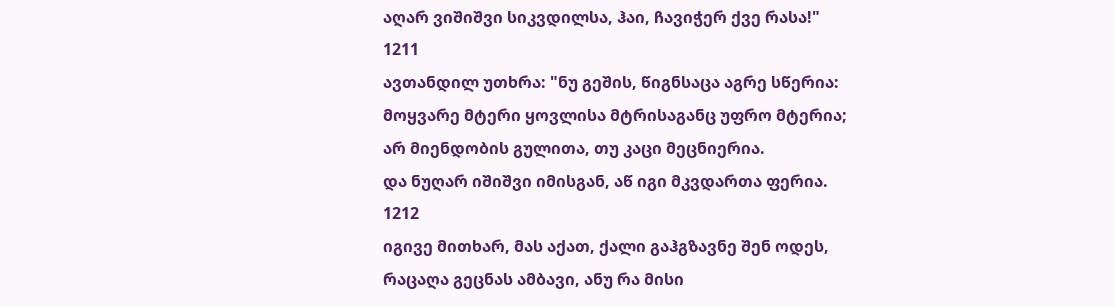აღარ ვიშიშვი სიკვდილსა, ჰაი, ჩავიჭერ ქვე რასა!"
1211
ავთანდილ უთხრა: "ნუ გეშის, წიგნსაცა აგრე სწერია:
მოყვარე მტერი ყოვლისა მტრისაგანც უფრო მტერია;
არ მიენდობის გულითა, თუ კაცი მეცნიერია.
და ნუღარ იშიშვი იმისგან, აწ იგი მკვდართა ფერია.
1212
იგივე მითხარ, მას აქათ, ქალი გაჰგზავნე შენ ოდეს,
რაცაღა გეცნას ამბავი, ანუ რა მისი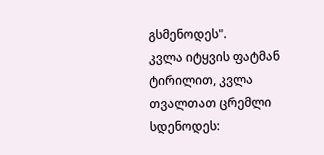გსმენოდეს".
კვლა იტყვის ფატმან ტირილით, კვლა თვალთათ ცრემლი სდენოდეს: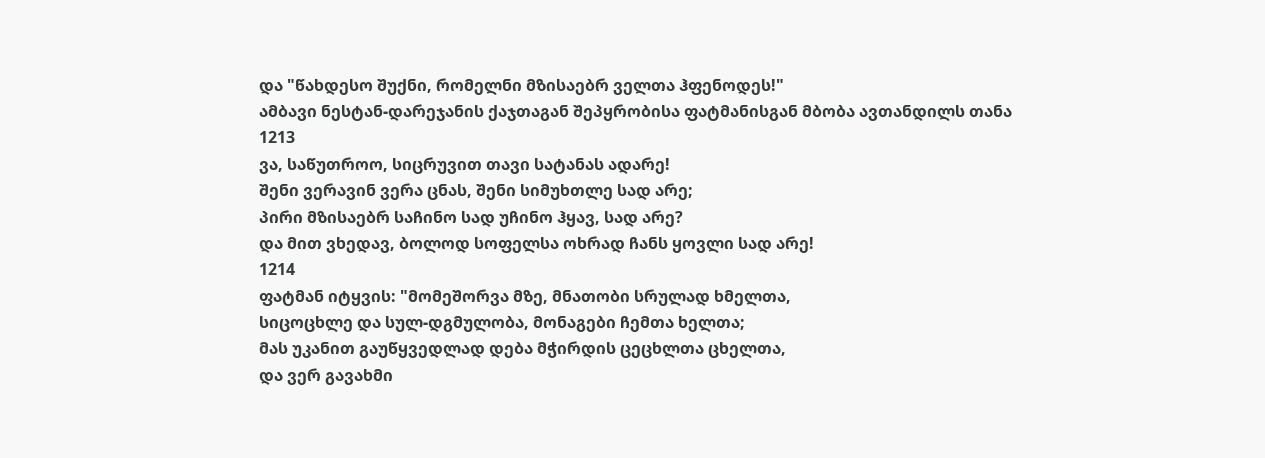და "წახდესო შუქნი, რომელნი მზისაებრ ველთა ჰფენოდეს!"
ამბავი ნესტან-დარეჯანის ქაჯთაგან შეპყრობისა ფატმანისგან მბობა ავთანდილს თანა
1213
ვა, საწუთროო, სიცრუვით თავი სატანას ადარე!
შენი ვერავინ ვერა ცნას, შენი სიმუხთლე სად არე;
პირი მზისაებრ საჩინო სად უჩინო ჰყავ, სად არე?
და მით ვხედავ, ბოლოდ სოფელსა ოხრად ჩანს ყოვლი სად არე!
1214
ფატმან იტყვის: "მომეშორვა მზე, მნათობი სრულად ხმელთა,
სიცოცხლე და სულ-დგმულობა, მონაგები ჩემთა ხელთა;
მას უკანით გაუწყვედლად დება მჭირდის ცეცხლთა ცხელთა,
და ვერ გავახმი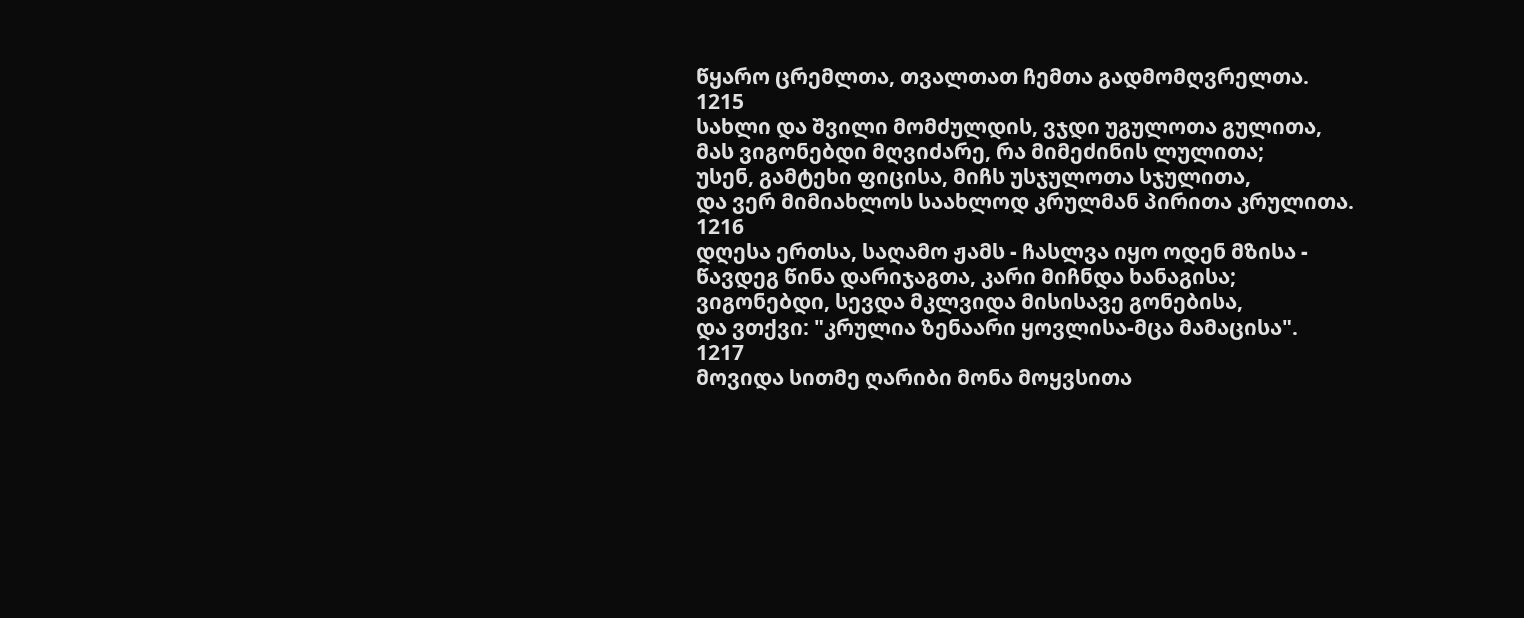წყარო ცრემლთა, თვალთათ ჩემთა გადმომღვრელთა.
1215
სახლი და შვილი მომძულდის, ვჯდი უგულოთა გულითა,
მას ვიგონებდი მღვიძარე, რა მიმეძინის ლულითა;
უსენ, გამტეხი ფიცისა, მიჩს უსჯულოთა სჯულითა,
და ვერ მიმიახლოს საახლოდ კრულმან პირითა კრულითა.
1216
დღესა ერთსა, საღამო ჟამს - ჩასლვა იყო ოდენ მზისა -
წავდეგ წინა დარიჯაგთა, კარი მიჩნდა ხანაგისა;
ვიგონებდი, სევდა მკლვიდა მისისავე გონებისა,
და ვთქვი: "კრულია ზენაარი ყოვლისა-მცა მამაცისა".
1217
მოვიდა სითმე ღარიბი მონა მოყვსითა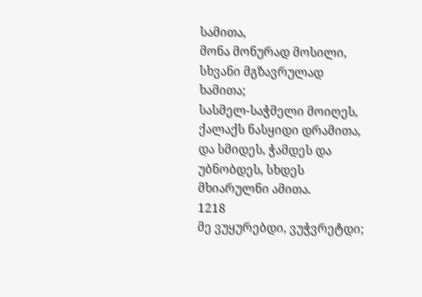სამითა,
მონა მონურად მოსილი, სხვანი მგზავრულად ხამითა;
სასმელ-საჭმელი მოიღეს, ქალაქს ნასყიდი დრამითა,
და სმიდეს, ჭამდეს და უბნობდეს, სხდეს მხიარულნი ამითა.
1218
მე ვუყურებდი, ვუჭვრეტდი;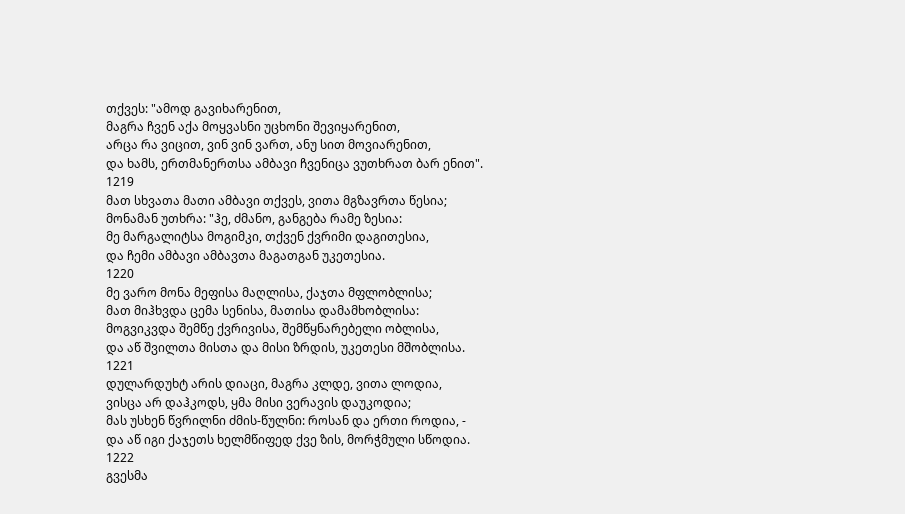თქვეს: "ამოდ გავიხარენით,
მაგრა ჩვენ აქა მოყვასნი უცხონი შევიყარენით,
არცა რა ვიცით, ვინ ვინ ვართ, ანუ სით მოვიარენით,
და ხამს, ერთმანერთსა ამბავი ჩვენიცა ვუთხრათ ბარ ენით".
1219
მათ სხვათა მათი ამბავი თქვეს, ვითა მგზავრთა წესია;
მონამან უთხრა: "ჰე, ძმანო, განგება რამე ზესია:
მე მარგალიტსა მოგიმკი, თქვენ ქვრიმი დაგითესია,
და ჩემი ამბავი ამბავთა მაგათგან უკეთესია.
1220
მე ვარო მონა მეფისა მაღლისა, ქაჯთა მფლობლისა;
მათ მიჰხვდა ცემა სენისა, მათისა დამამხობლისა:
მოგვიკვდა შემწე ქვრივისა, შემწყნარებელი ობლისა,
და აწ შვილთა მისთა და მისი ზრდის, უკეთესი მშობლისა.
1221
დულარდუხტ არის დიაცი, მაგრა კლდე, ვითა ლოდია,
ვისცა არ დაჰკოდს, ყმა მისი ვერავის დაუკოდია;
მას უსხენ წვრილნი ძმის-წულნი: როსან და ერთი როდია, -
და აწ იგი ქაჯეთს ხელმწიფედ ქვე ზის, მორჭმული სწოდია.
1222
გვესმა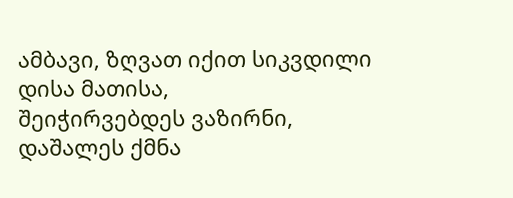ამბავი, ზღვათ იქით სიკვდილი დისა მათისა,
შეიჭირვებდეს ვაზირნი, დაშალეს ქმნა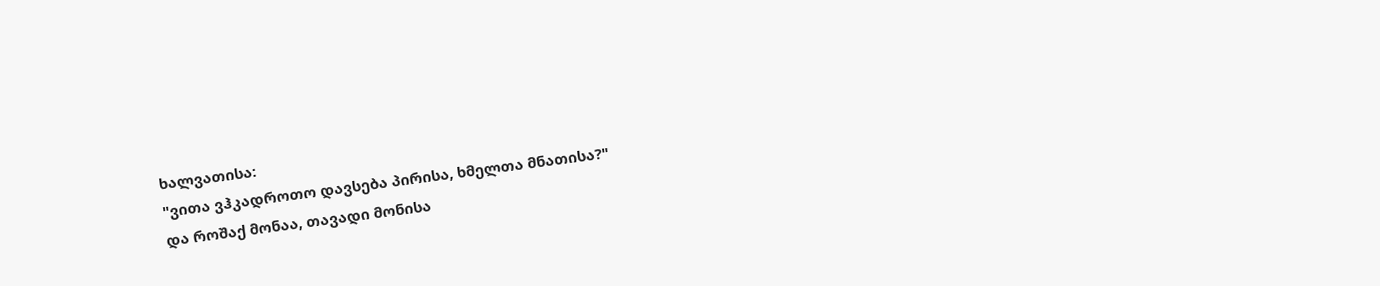ხალვათისა:
"ვითა ვჰკადროთო დავსება პირისა, ხმელთა მნათისა?"
და როშაქ მონაა, თავადი მონისა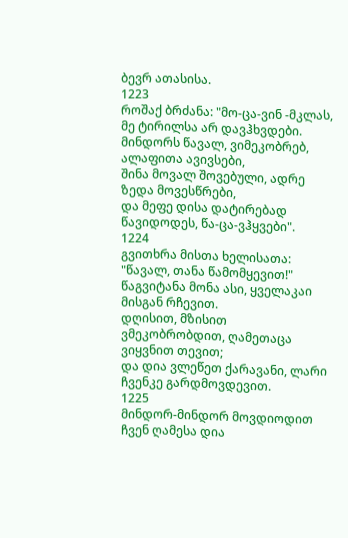ბევრ ათასისა.
1223
როშაქ ბრძანა: "მო-ცა-ვინ -მკლას, მე ტირილსა არ დავჰხვდები.
მინდორს წავალ, ვიმეკობრებ, ალაფითა ავივსები,
შინა მოვალ შოვებული, ადრე ზედა მოვესწრები,
და მეფე დისა დატირებად წავიდოდეს, წა-ცა-ვჰყვები".
1224
გვითხრა მისთა ხელისათა: "წავალ, თანა წამომყევით!"
წაგვიტანა მონა ასი, ყველაკაი მისგან რჩევით.
დღისით, მზისით ვმეკობრობდით, ღამეთაცა ვიყვნით თევით;
და დია ვლეწეთ ქარავანი, ლარი ჩვენკე გარდმოვდევით.
1225
მინდორ-მინდორ მოვდიოდით ჩვენ ღამესა დია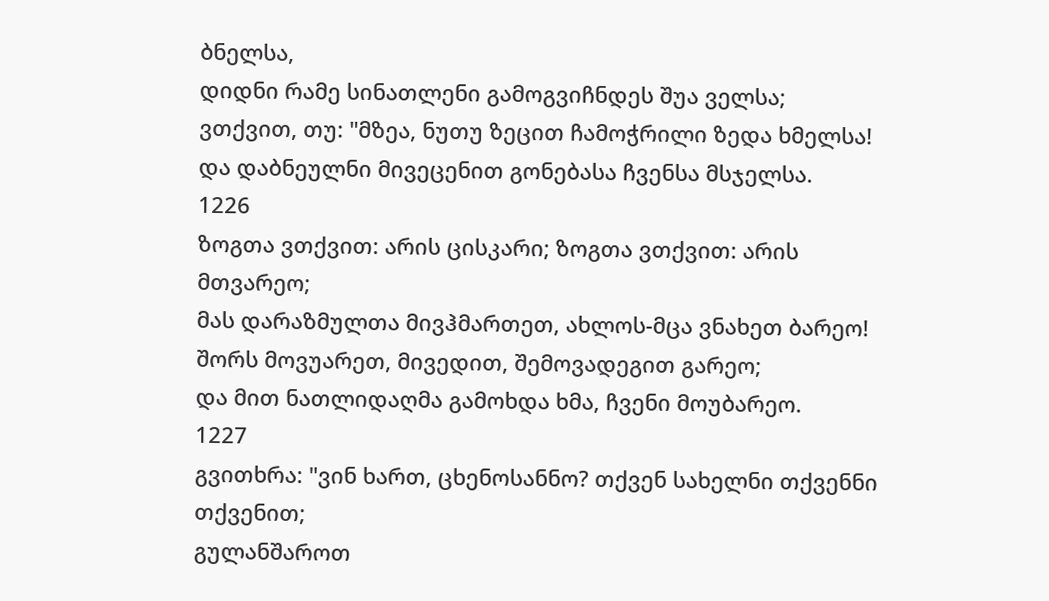ბნელსა,
დიდნი რამე სინათლენი გამოგვიჩნდეს შუა ველსა;
ვთქვით, თუ: "მზეა, ნუთუ ზეცით ჩამოჭრილი ზედა ხმელსა!
და დაბნეულნი მივეცენით გონებასა ჩვენსა მსჯელსა.
1226
ზოგთა ვთქვით: არის ცისკარი; ზოგთა ვთქვით: არის მთვარეო;
მას დარაზმულთა მივჰმართეთ, ახლოს-მცა ვნახეთ ბარეო!
შორს მოვუარეთ, მივედით, შემოვადეგით გარეო;
და მით ნათლიდაღმა გამოხდა ხმა, ჩვენი მოუბარეო.
1227
გვითხრა: "ვინ ხართ, ცხენოსანნო? თქვენ სახელნი თქვენნი თქვენით;
გულანშაროთ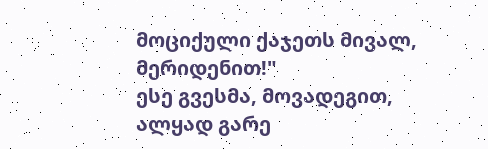მოციქული ქაჯეთს მივალ, მერიდენით!"
ესე გვესმა, მოვადეგით, ალყად გარე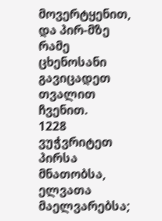მოვერტყენით,
და პირ-მზე რამე ცხენოსანი გავიცადეთ თვალით ჩვენით.
1228
ვუჭვრიტეთ პირსა მნათობსა, ელვათა მაელვარებსა;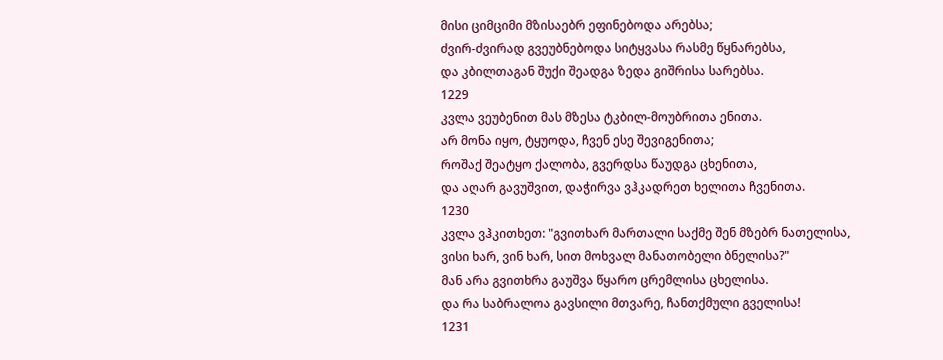მისი ციმციმი მზისაებრ ეფინებოდა არებსა;
ძვირ-ძვირად გვეუბნებოდა სიტყვასა რასმე წყნარებსა,
და კბილთაგან შუქი შეადგა ზედა გიშრისა სარებსა.
1229
კვლა ვეუბენით მას მზესა ტკბილ-მოუბრითა ენითა.
არ მონა იყო, ტყუოდა, ჩვენ ესე შევიგენითა;
როშაქ შეატყო ქალობა, გვერდსა წაუდგა ცხენითა,
და აღარ გავუშვით, დაჭირვა ვჰკადრეთ ხელითა ჩვენითა.
1230
კვლა ვჰკითხეთ: "გვითხარ მართალი საქმე შენ მზებრ ნათელისა,
ვისი ხარ, ვინ ხარ, სით მოხვალ მანათობელი ბნელისა?"
მან არა გვითხრა გაუშვა წყარო ცრემლისა ცხელისა.
და რა საბრალოა გავსილი მთვარე, ჩანთქმული გველისა!
1231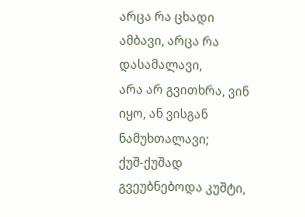არცა რა ცხადი ამბავი, არცა რა დასამალავი,
არა არ გვითხრა, ვინ იყო, ან ვისგან ნამუხთალავი;
ქუშ-ქუშად გვეუბნებოდა კუშტი,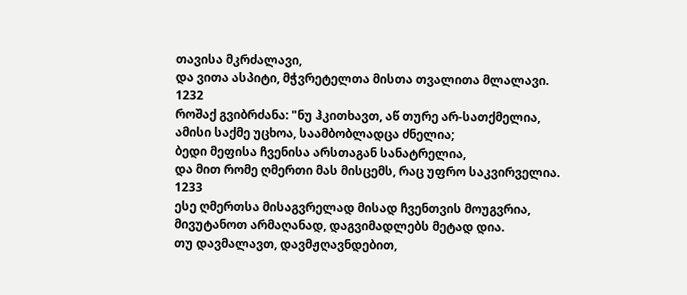თავისა მკრძალავი,
და ვითა ასპიტი, მჭვრეტელთა მისთა თვალითა მლალავი.
1232
როშაქ გვიბრძანა: "ნუ ჰკითხავთ, აწ თურე არ-სათქმელია,
ამისი საქმე უცხოა, საამბობლადცა ძნელია;
ბედი მეფისა ჩვენისა არსთაგან სანატრელია,
და მით რომე ღმერთი მას მისცემს, რაც უფრო საკვირველია.
1233
ესე ღმერთსა მისაგვრელად მისად ჩვენთვის მოუგვრია,
მივუტანოთ არმაღანად, დაგვიმადლებს მეტად დია.
თუ დავმალავთ, დავმჟღავნდებით,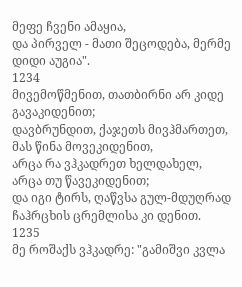მეფე ჩვენი ამაყია,
და პირველ - მათი შეცოდება, მერმე დიდი აუგია".
1234
მივემოწმენით, თათბირნი არ კიდე გავაკიდენით;
დავბრუნდით, ქაჯეთს მივჰმართეთ, მას წინა მოვეკიდენით,
არცა რა ვჰკადრეთ ხელდახელ, არცა თუ წავეკიდენით;
და იგი ტირს, ღაწვსა გულ-მდუღრად ჩაჰრცხის ცრემლისა კი დენით.
1235
მე როშაქს ვჰკადრე: "გამიშვი კვლა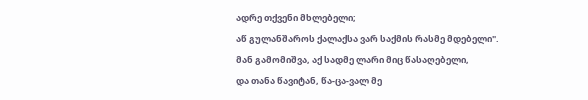ადრე თქვენი მხლებელი;
აწ გულანშაროს ქალაქსა ვარ საქმის რასმე მდებელი".
მან გამომიშვა, აქ სადმე ლარი მიც წასაღებელი,
და თანა წავიტან, წა-ცა-ვალ მე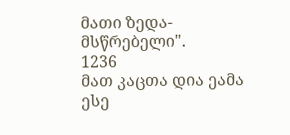მათი ზედა-მსწრებელი".
1236
მათ კაცთა დია ეამა ესე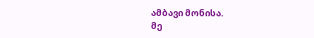ამბავი მონისა.
მე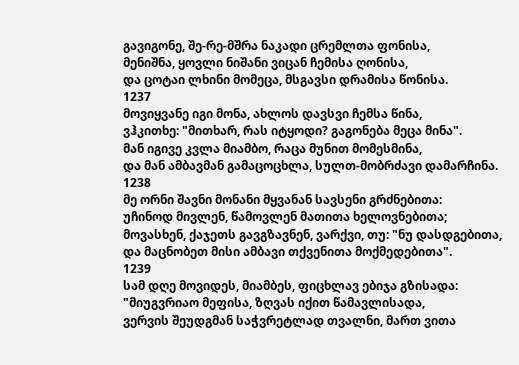გავიგონე, შე-რე-მშრა ნაკადი ცრემლთა ფონისა,
მენიშნა, ყოვლი ნიშანი ვიცან ჩემისა ღონისა,
და ცოტაი ლხინი მომეცა, მსგავსი დრამისა წონისა.
1237
მოვიყვანე იგი მონა, ახლოს დავსვი ჩემსა წინა,
ვჰკითხე: "მითხარ, რას იტყოდი? გაგონება მეცა მინა".
მან იგივე კვლა მიამბო, რაცა მუნით მომესმინა,
და მან ამბავმან გამაცოცხლა, სულთ-მობრძავი დამარჩინა.
1238
მე ორნი შავნი მონანი მყვანან სავსენი გრძნებითა:
უჩინოდ მივლენ, წამოვლენ მათითა ხელოვნებითა;
მოვასხენ, ქაჯეთს გავგზავნენ, ვარქვი, თუ: "ნუ დასდგებითა,
და მაცნობეთ მისი ამბავი თქვენითა მოქმედებითა".
1239
სამ დღე მოვიდეს, მიამბეს, ფიცხლავ ებიჯა გზისადა:
"მიუგვრიაო მეფისა, ზღვას იქით წამავლისადა,
ვერვის შეუდგმან საჭვრეტლად თვალნი, მართ ვითა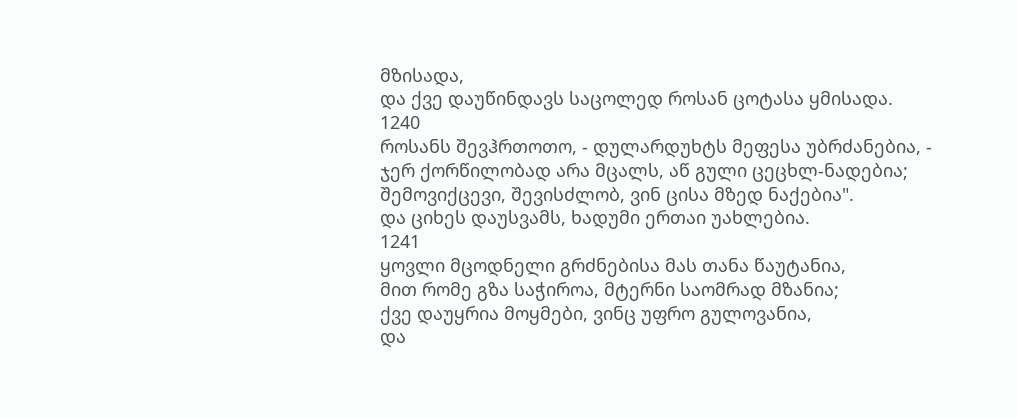მზისადა,
და ქვე დაუწინდავს საცოლედ როსან ცოტასა ყმისადა.
1240
როსანს შევჰრთოთო, - დულარდუხტს მეფესა უბრძანებია, -
ჯერ ქორწილობად არა მცალს, აწ გული ცეცხლ-ნადებია;
შემოვიქცევი, შევისძლობ, ვინ ცისა მზედ ნაქებია".
და ციხეს დაუსვამს, ხადუმი ერთაი უახლებია.
1241
ყოვლი მცოდნელი გრძნებისა მას თანა წაუტანია,
მით რომე გზა საჭიროა, მტერნი საომრად მზანია;
ქვე დაუყრია მოყმები, ვინც უფრო გულოვანია,
და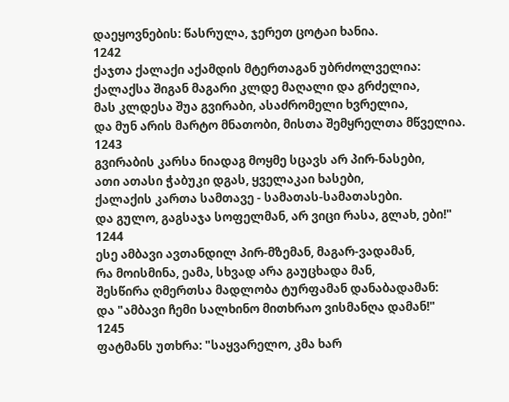დაეყოვნების: წასრულა, ჯერეთ ცოტაი ხანია.
1242
ქაჯთა ქალაქი აქამდის მტერთაგან უბრძოლველია:
ქალაქსა შიგან მაგარი კლდე მაღალი და გრძელია,
მას კლდესა შუა გვირაბი, ასაძრომელი ხვრელია,
და მუნ არის მარტო მნათობი, მისთა შემყრელთა მწველია.
1243
გვირაბის კარსა ნიადაგ მოყმე სცავს არ პირ-ნასები,
ათი ათასი ჭაბუკი დგას, ყველაკაი ხასები,
ქალაქის კართა სამთავე - სამათას-სამათასები.
და გულო, გაგსაჯა სოფელმან, არ ვიცი რასა, გლახ, ები!"
1244
ესე ამბავი ავთანდილ პირ-მზემან, მაგარ-ვადამან,
რა მოისმინა, ეამა, სხვად არა გაუცხადა მან,
შესწირა ღმერთსა მადლობა ტურფამან დანაბადამან:
და "ამბავი ჩემი სალხინო მითხრაო ვისმანღა დამან!"
1245
ფატმანს უთხრა: "საყვარელო, კმა ხარ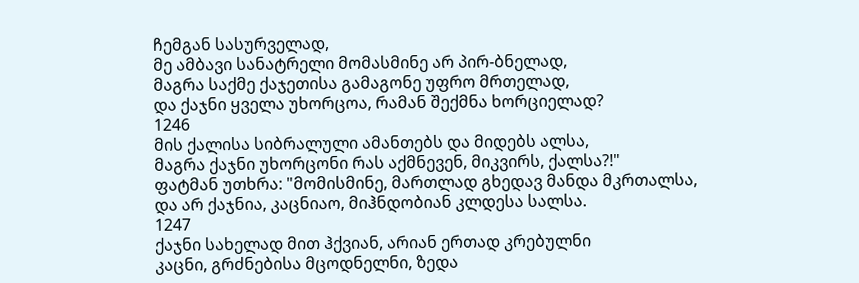ჩემგან სასურველად,
მე ამბავი სანატრელი მომასმინე არ პირ-ბნელად,
მაგრა საქმე ქაჯეთისა გამაგონე უფრო მრთელად,
და ქაჯნი ყველა უხორცოა, რამან შექმნა ხორციელად?
1246
მის ქალისა სიბრალული ამანთებს და მიდებს ალსა,
მაგრა ქაჯნი უხორცონი რას აქმნევენ, მიკვირს, ქალსა?!"
ფატმან უთხრა: "მომისმინე, მართლად გხედავ მანდა მკრთალსა,
და არ ქაჯნია, კაცნიაო, მიჰნდობიან კლდესა სალსა.
1247
ქაჯნი სახელად მით ჰქვიან, არიან ერთად კრებულნი
კაცნი, გრძნებისა მცოდნელნი, ზედა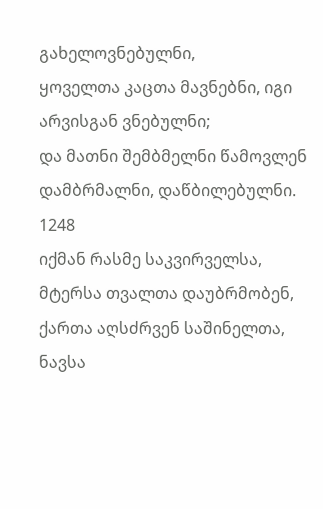გახელოვნებულნი,
ყოველთა კაცთა მავნებნი, იგი არვისგან ვნებულნი;
და მათნი შემბმელნი წამოვლენ დამბრმალნი, დაწბილებულნი.
1248
იქმან რასმე საკვირველსა, მტერსა თვალთა დაუბრმობენ,
ქართა აღსძრვენ საშინელთა, ნავსა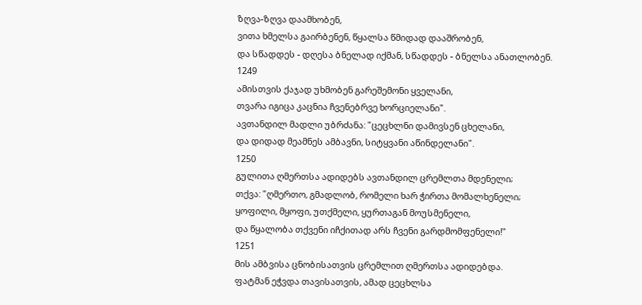ზღვა-ზღვა დაამხობენ,
ვითა ხმელსა გაირბენენ, წყალსა წმიდად დააშრობენ,
და სწადდეს - დღესა ბნელად იქმან, სწადდეს - ბნელსა ანათლობენ.
1249
ამისთვის ქაჯად უხმობენ გარეშემონი ყველანი,
თვარა იგიცა კაცნია ჩვენებრვე ხორციელანი".
ავთანდილ მადლი უბრძანა: "ცეცხლნი დამივსენ ცხელანი,
და დიდად მეამნეს ამბავნი, სიტყვანი აწინდელანი".
1250
გულითა ღმერთსა ადიდებს ავთანდილ ცრემლთა მდენელი;
თქვა: "ღმერთო, გმადლობ, რომელი ხარ ჭირთა მომალხენელი;
ყოფილი, მყოფი, უთქმელი, ყურთაგან მოუსმენელი,
და წყალობა თქვენი იჩქითად არს ჩვენი გარდმომფენელი!"
1251
მის ამბვისა ცნობისათვის ცრემლით ღმერთსა ადიდებდა.
ფატმან ეჭვდა თავისათვის, ამად ცეცხლსა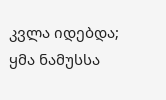კვლა იდებდა;
ყმა ნამუსსა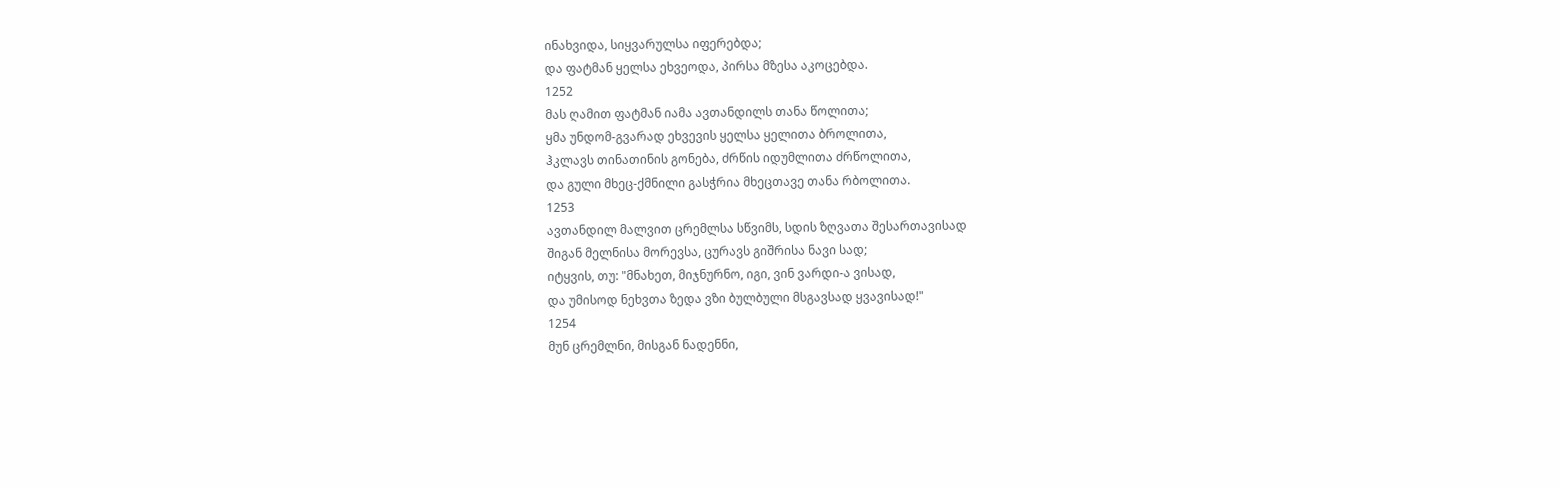ინახვიდა, სიყვარულსა იფერებდა;
და ფატმან ყელსა ეხვეოდა, პირსა მზესა აკოცებდა.
1252
მას ღამით ფატმან იამა ავთანდილს თანა წოლითა;
ყმა უნდომ-გვარად ეხვევის ყელსა ყელითა ბროლითა,
ჰკლავს თინათინის გონება, ძრწის იდუმლითა ძრწოლითა,
და გული მხეც-ქმნილი გასჭრია მხეცთავე თანა რბოლითა.
1253
ავთანდილ მალვით ცრემლსა სწვიმს, სდის ზღვათა შესართავისად
შიგან მელნისა მორევსა, ცურავს გიშრისა ნავი სად;
იტყვის, თუ: "მნახეთ, მიჯნურნო, იგი, ვინ ვარდი-ა ვისად,
და უმისოდ ნეხვთა ზედა ვზი ბულბული მსგავსად ყვავისად!"
1254
მუნ ცრემლნი, მისგან ნადენნი,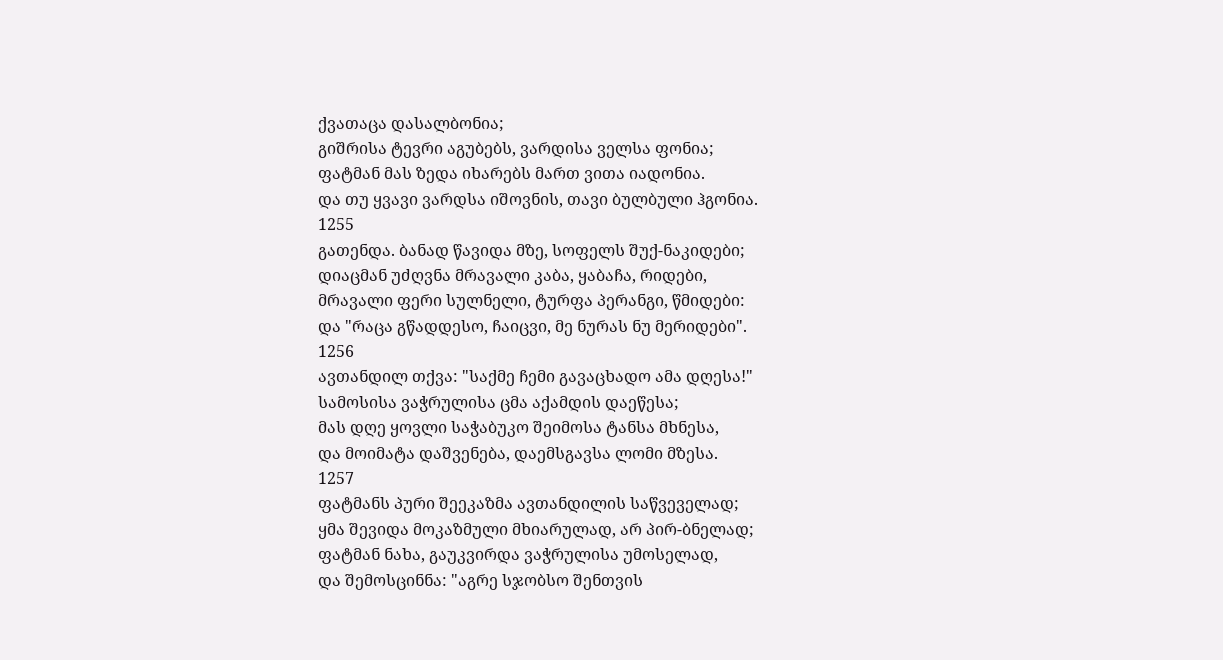ქვათაცა დასალბონია;
გიშრისა ტევრი აგუბებს, ვარდისა ველსა ფონია;
ფატმან მას ზედა იხარებს მართ ვითა იადონია.
და თუ ყვავი ვარდსა იშოვნის, თავი ბულბული ჰგონია.
1255
გათენდა. ბანად წავიდა მზე, სოფელს შუქ-ნაკიდები;
დიაცმან უძღვნა მრავალი კაბა, ყაბაჩა, რიდები,
მრავალი ფერი სულნელი, ტურფა პერანგი, წმიდები:
და "რაცა გწადდესო, ჩაიცვი, მე ნურას ნუ მერიდები".
1256
ავთანდილ თქვა: "საქმე ჩემი გავაცხადო ამა დღესა!"
სამოსისა ვაჭრულისა ცმა აქამდის დაეწესა;
მას დღე ყოვლი საჭაბუკო შეიმოსა ტანსა მხნესა,
და მოიმატა დაშვენება, დაემსგავსა ლომი მზესა.
1257
ფატმანს პური შეეკაზმა ავთანდილის საწვეველად;
ყმა შევიდა მოკაზმული მხიარულად, არ პირ-ბნელად;
ფატმან ნახა, გაუკვირდა ვაჭრულისა უმოსელად,
და შემოსცინნა: "აგრე სჯობსო შენთვის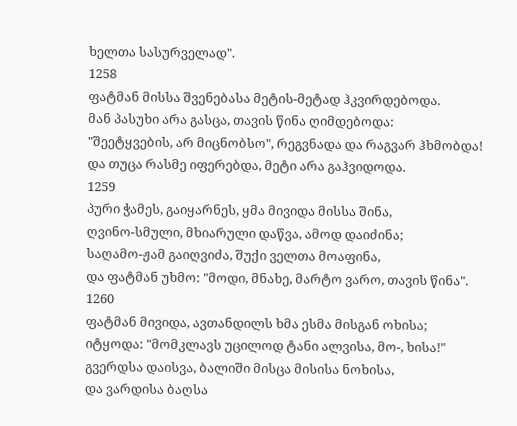ხელთა სასურველად".
1258
ფატმან მისსა შვენებასა მეტის-მეტად ჰკვირდებოდა.
მან პასუხი არა გასცა, თავის წინა ღიმდებოდა:
"შეეტყვების, არ მიცნობსო", რეგვნადა და რაგვარ ჰხმობდა!
და თუცა რასმე იფერებდა, მეტი არა გაჰვიდოდა.
1259
პური ჭამეს, გაიყარნეს, ყმა მივიდა მისსა შინა,
ღვინო-სმული, მხიარული დაწვა, ამოდ დაიძინა;
საღამო-ჟამ გაიღვიძა, შუქი ველთა მოაფინა,
და ფატმან უხმო: "მოდი, მნახე, მარტო ვარო, თავის წინა".
1260
ფატმან მივიდა, ავთანდილს ხმა ესმა მისგან ოხისა;
იტყოდა: "მომკლავს უცილოდ ტანი ალვისა, მო-, ხისა!"
გვერდსა დაისვა, ბალიში მისცა მისისა ნოხისა,
და ვარდისა ბაღსა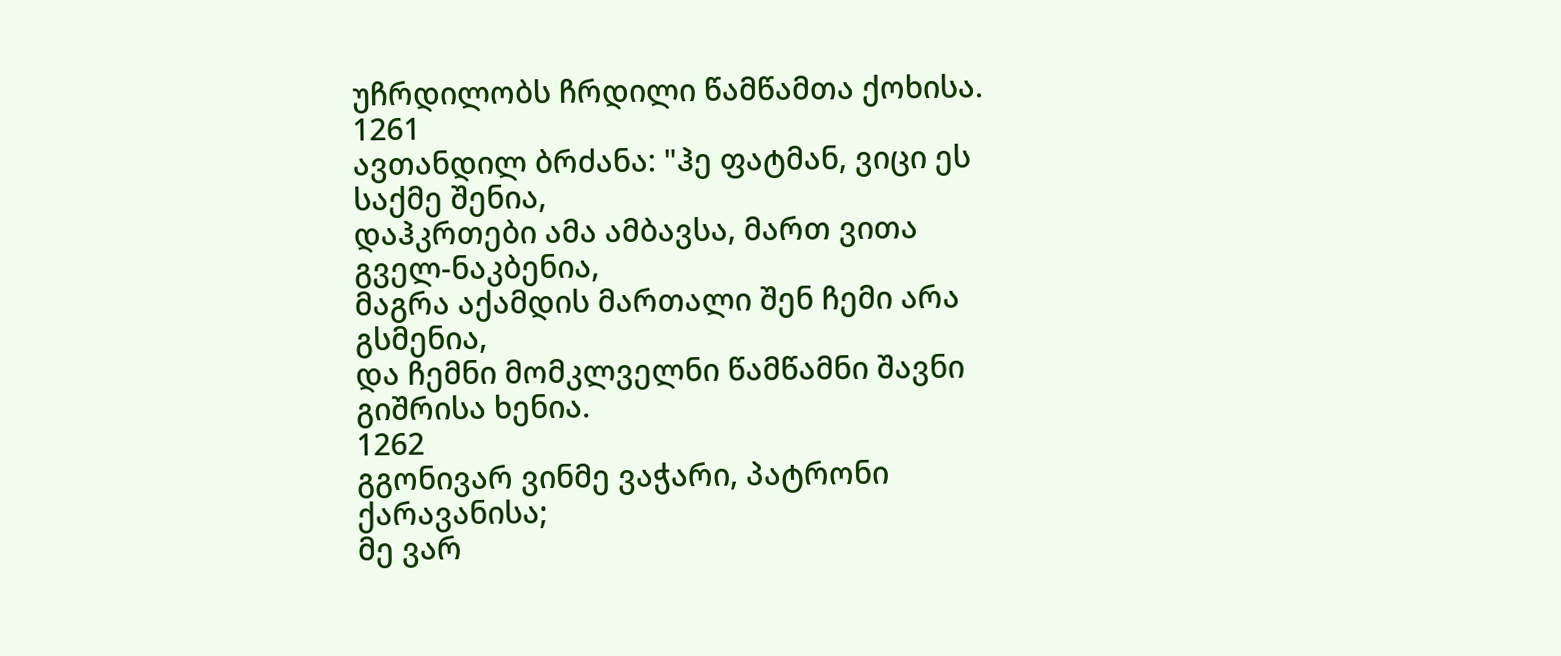უჩრდილობს ჩრდილი წამწამთა ქოხისა.
1261
ავთანდილ ბრძანა: "ჰე ფატმან, ვიცი ეს საქმე შენია,
დაჰკრთები ამა ამბავსა, მართ ვითა გველ-ნაკბენია,
მაგრა აქამდის მართალი შენ ჩემი არა გსმენია,
და ჩემნი მომკლველნი წამწამნი შავნი გიშრისა ხენია.
1262
გგონივარ ვინმე ვაჭარი, პატრონი ქარავანისა;
მე ვარ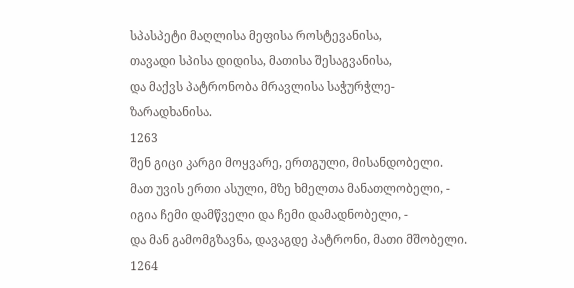სპასპეტი მაღლისა მეფისა როსტევანისა,
თავადი სპისა დიდისა, მათისა შესაგვანისა,
და მაქვს პატრონობა მრავლისა საჭურჭლე-ზარადხანისა.
1263
შენ გიცი კარგი მოყვარე, ერთგული, მისანდობელი.
მათ უვის ერთი ასული, მზე ხმელთა მანათლობელი, -
იგია ჩემი დამწველი და ჩემი დამადნობელი, -
და მან გამომგზავნა, დავაგდე პატრონი, მათი მშობელი.
1264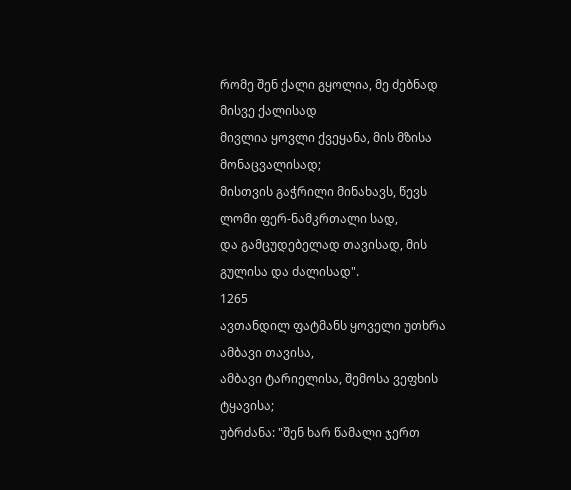რომე შენ ქალი გყოლია, მე ძებნად მისვე ქალისად
მივლია ყოვლი ქვეყანა, მის მზისა მონაცვალისად;
მისთვის გაჭრილი მინახავს, წევს ლომი ფერ-ნამკრთალი სად,
და გამცუდებელად თავისად, მის გულისა და ძალისად".
1265
ავთანდილ ფატმანს ყოველი უთხრა ამბავი თავისა,
ამბავი ტარიელისა, შემოსა ვეფხის ტყავისა;
უბრძანა: "შენ ხარ წამალი ჯერთ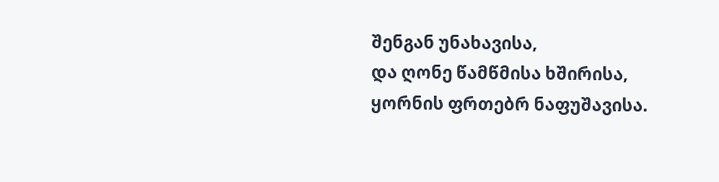შენგან უნახავისა,
და ღონე წამწმისა ხშირისა, ყორნის ფრთებრ ნაფუშავისა.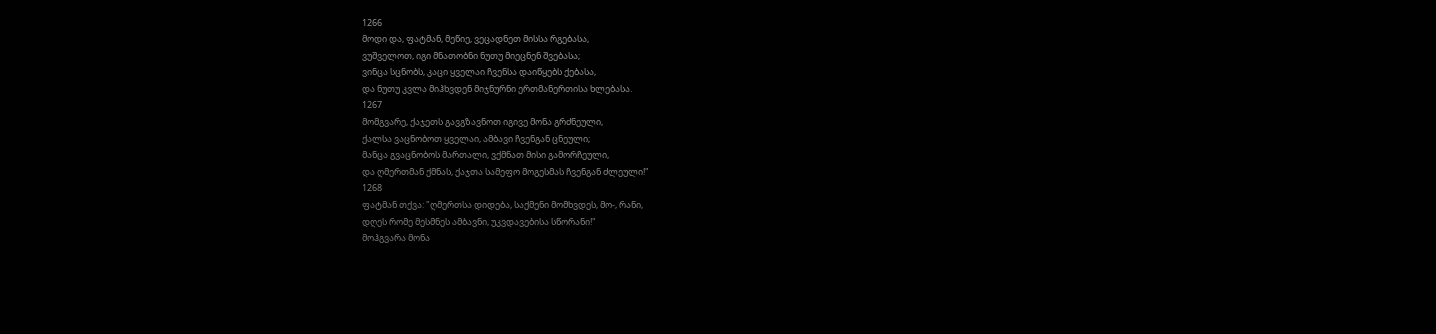1266
მოდი და, ფატმან, მეწიე, ვეცადნეთ მისსა რგებასა,
ვუშველოთ, იგი მნათობნი ნუთუ მიეცნენ შვებასა;
ვინცა სცნობს, კაცი ყველაი ჩვენსა დაიწყებს ქებასა,
და ნუთუ კვლა მიჰხვდენ მიჯნურნი ერთმანერთისა ხლებასა.
1267
მომგვარე, ქაჯეთს გავგზავნოთ იგივე მონა გრძნეული,
ქალსა ვაცნობოთ ყველაი, ამბავი ჩვენგან ცნეული;
მანცა გვაცნობოს მართალი, ვქმნათ მისი გამორჩეული,
და ღმერთმან ქმნას, ქაჯთა სამეფო მოგესმას ჩვენგან ძლეული!"
1268
ფატმან თქვა: "ღმერთსა დიდება, საქმენი მომხვდეს, მო-, რანი,
დღეს რომე მესმნეს ამბავნი, უკვდავებისა სწორანი!"
მოჰგვარა მონა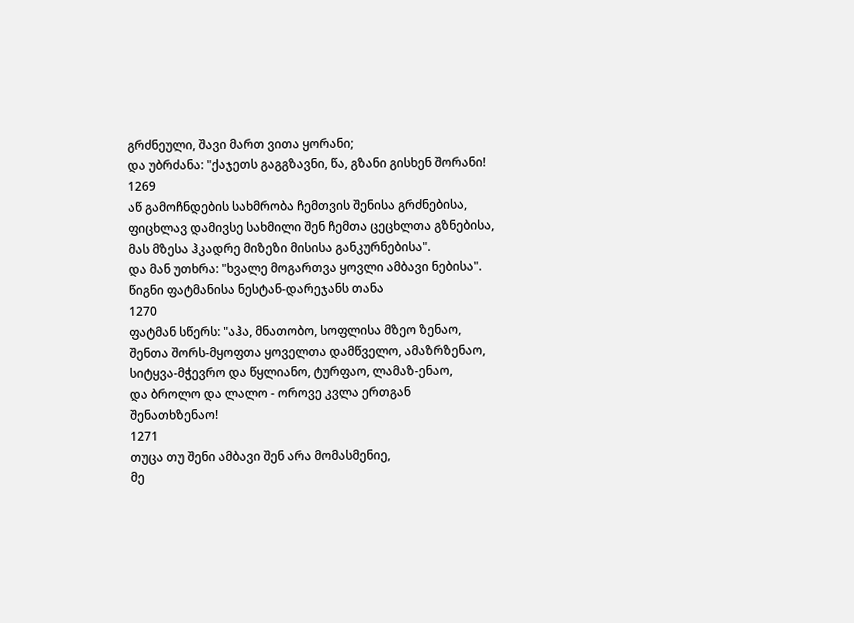გრძნეული, შავი მართ ვითა ყორანი;
და უბრძანა: "ქაჯეთს გაგგზავნი, წა, გზანი გისხენ შორანი!
1269
აწ გამოჩნდების სახმრობა ჩემთვის შენისა გრძნებისა,
ფიცხლავ დამივსე სახმილი შენ ჩემთა ცეცხლთა გზნებისა,
მას მზესა ჰკადრე მიზეზი მისისა განკურნებისა".
და მან უთხრა: "ხვალე მოგართვა ყოვლი ამბავი ნებისა".
წიგნი ფატმანისა ნესტან-დარეჯანს თანა
1270
ფატმან სწერს: "აჰა, მნათობო, სოფლისა მზეო ზენაო,
შენთა შორს-მყოფთა ყოველთა დამწველო, ამაზრზენაო,
სიტყვა-მჭევრო და წყლიანო, ტურფაო, ლამაზ-ენაო,
და ბროლო და ლალო - ოროვე კვლა ერთგან შენათხზენაო!
1271
თუცა თუ შენი ამბავი შენ არა მომასმენიე,
მე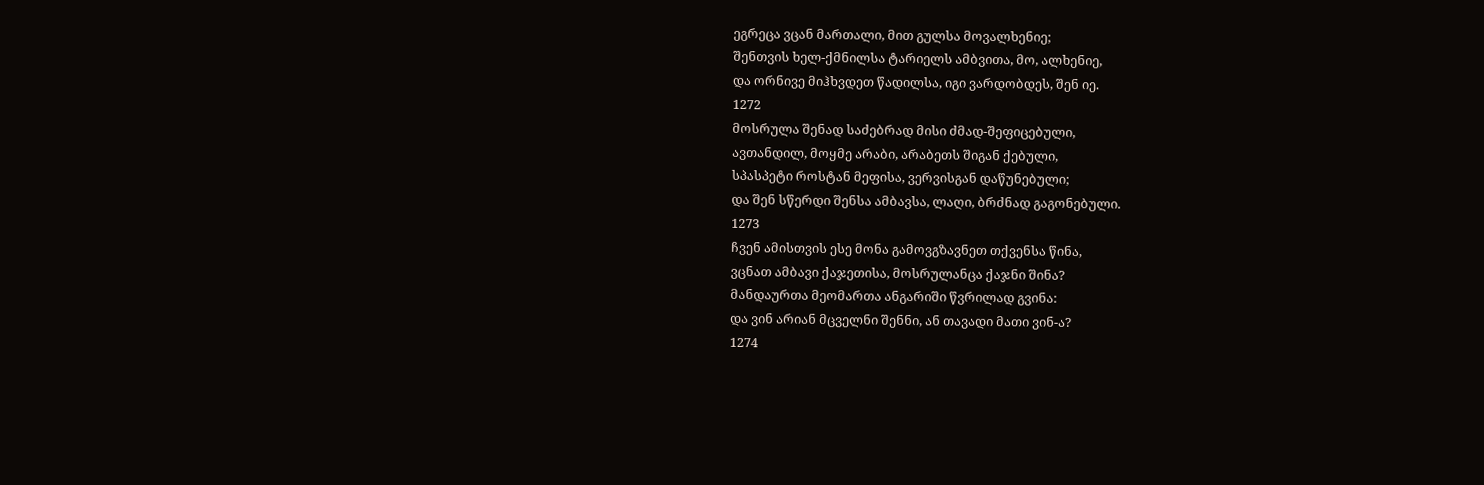ეგრეცა ვცან მართალი, მით გულსა მოვალხენიე;
შენთვის ხელ-ქმნილსა ტარიელს ამბვითა, მო, ალხენიე,
და ორნივე მიჰხვდეთ წადილსა, იგი ვარდობდეს, შენ იე.
1272
მოსრულა შენად საძებრად მისი ძმად-შეფიცებული,
ავთანდილ, მოყმე არაბი, არაბეთს შიგან ქებული,
სპასპეტი როსტან მეფისა, ვერვისგან დაწუნებული;
და შენ სწერდი შენსა ამბავსა, ლაღი, ბრძნად გაგონებული.
1273
ჩვენ ამისთვის ესე მონა გამოვგზავნეთ თქვენსა წინა,
ვცნათ ამბავი ქაჯეთისა, მოსრულანცა ქაჯნი შინა?
მანდაურთა მეომართა ანგარიში წვრილად გვინა:
და ვინ არიან მცველნი შენნი, ან თავადი მათი ვინ-ა?
1274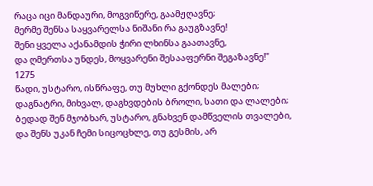რაცა იცი მანდაური, მოგვიწერე, გაამჟღავნე;
მერმე შენსა საყვარელსა ნიშანი რა გაუგზავნე!
შენი ყველა აქანამდის ჭირი ლხინსა გაათავნე,
და ღმერთსა უნდეს, მოყვარენი შესააფერნი შეგაზავნე!"
1275
წადი, უსტარო, ისწრაფე, თუ მუხლი გქონდეს მალები;
დაგნატრი, მიხვალ, დაგხვდების ბროლი, სათი და ლალები;
ბედად შენ მჯობხარ, უსტარო, გნახვენ დამწველის თვალები,
და შენს უკან ჩემი სიცოცხლე, თუ გესმის, არ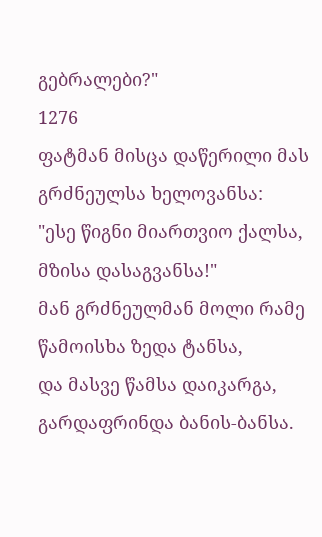გებრალები?"
1276
ფატმან მისცა დაწერილი მას გრძნეულსა ხელოვანსა:
"ესე წიგნი მიართვიო ქალსა, მზისა დასაგვანსა!"
მან გრძნეულმან მოლი რამე წამოისხა ზედა ტანსა,
და მასვე წამსა დაიკარგა, გარდაფრინდა ბანის-ბანსა.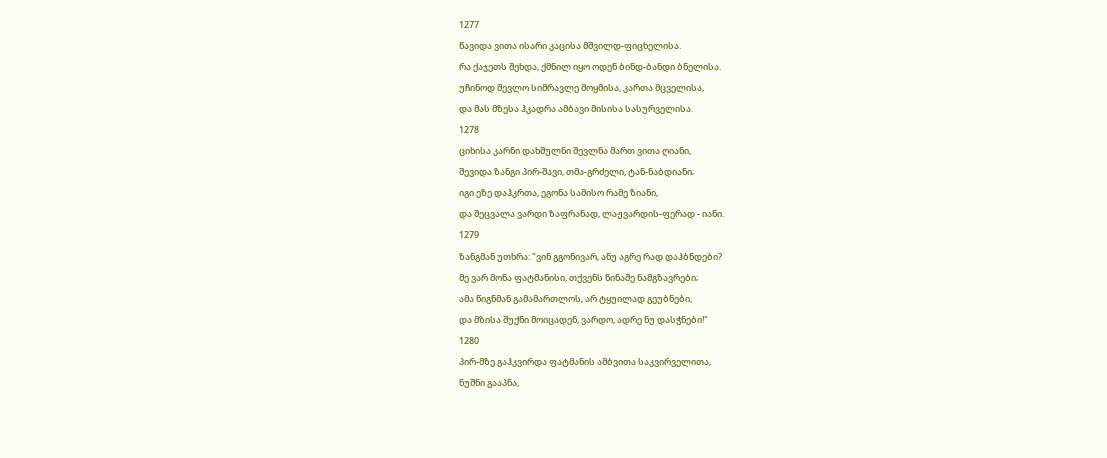1277
წავიდა ვითა ისარი კაცისა მშვილდ-ფიცხელისა.
რა ქაჯეთს შეხდა, ქმნილ იყო ოდენ ბინდ-ბანდი ბნელისა.
უჩინოდ შევლო სიმრავლე მოყმისა, კართა მცველისა,
და მას მზესა ჰკადრა ამბავი მისისა სასურველისა.
1278
ციხისა კარნი დახშულნი შევლნა მართ ვითა ღიანი,
შევიდა ზანგი პირ-შავი, თმა-გრძელი, ტან-ნაბდიანი;
იგი ეზე დაჰკრთა, ეგონა სამისო რამე ზიანი,
და შეცვალა ვარდი ზაფრანად, ლაჟვარდის-ფერად - იანი.
1279
ზანგმან უთხრა: "ვინ გგონივარ, ანუ აგრე რად დაჰბნდები?
მე ვარ მონა ფატმანისი, თქვენს წინაშე ნამგზავრები;
ამა წიგნმან გამამართლოს, არ ტყუილად გეუბნები,
და მზისა შუქნი მოიცადენ, ვარდო, ადრე ნუ დასჭნები!"
1280
პირ-მზე გაჰკვირდა ფატმანის ამბვითა საკვირველითა,
ნუშნი გააპნა,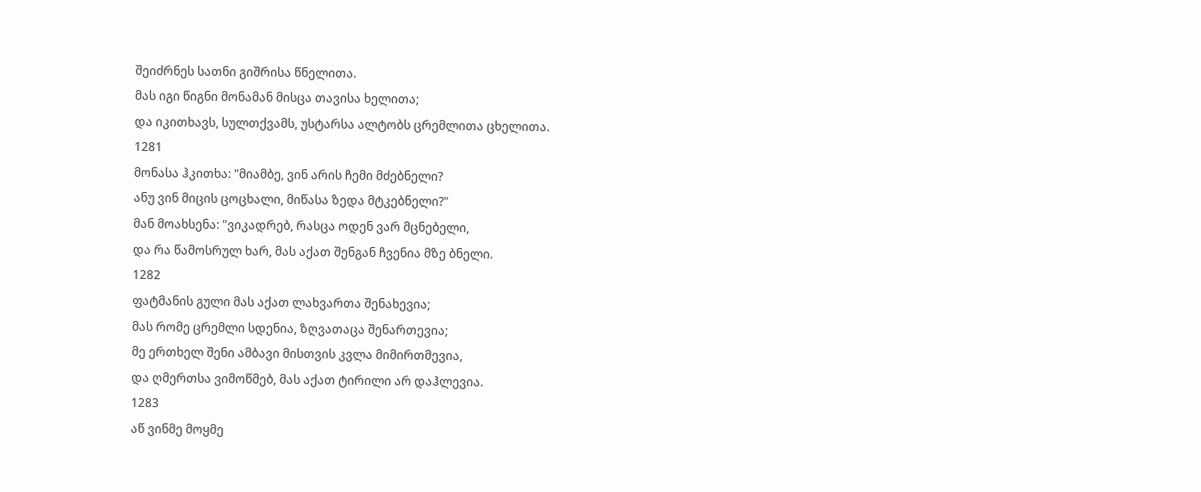შეიძრნეს სათნი გიშრისა წნელითა.
მას იგი წიგნი მონამან მისცა თავისა ხელითა;
და იკითხავს, სულთქვამს, უსტარსა ალტობს ცრემლითა ცხელითა.
1281
მონასა ჰკითხა: "მიამბე, ვინ არის ჩემი მძებნელი?
ანუ ვინ მიცის ცოცხალი, მიწასა ზედა მტკებნელი?"
მან მოახსენა: "ვიკადრებ, რასცა ოდენ ვარ მცნებელი,
და რა წამოსრულ ხარ, მას აქათ შენგან ჩვენია მზე ბნელი.
1282
ფატმანის გული მას აქათ ლახვართა შენახევია;
მას რომე ცრემლი სდენია, ზღვათაცა შენართევია;
მე ერთხელ შენი ამბავი მისთვის კვლა მიმირთმევია,
და ღმერთსა ვიმოწმებ, მას აქათ ტირილი არ დაჰლევია.
1283
აწ ვინმე მოყმე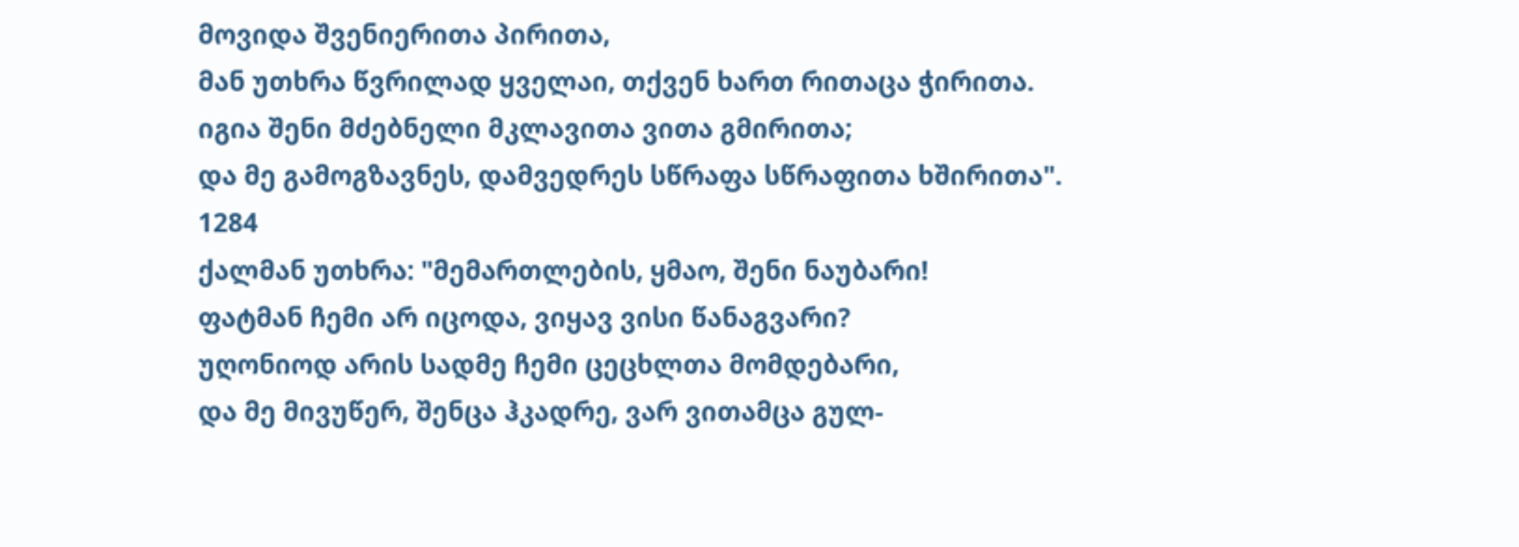მოვიდა შვენიერითა პირითა,
მან უთხრა წვრილად ყველაი, თქვენ ხართ რითაცა ჭირითა.
იგია შენი მძებნელი მკლავითა ვითა გმირითა;
და მე გამოგზავნეს, დამვედრეს სწრაფა სწრაფითა ხშირითა".
1284
ქალმან უთხრა: "მემართლების, ყმაო, შენი ნაუბარი!
ფატმან ჩემი არ იცოდა, ვიყავ ვისი წანაგვარი?
უღონიოდ არის სადმე ჩემი ცეცხლთა მომდებარი,
და მე მივუწერ, შენცა ჰკადრე, ვარ ვითამცა გულ-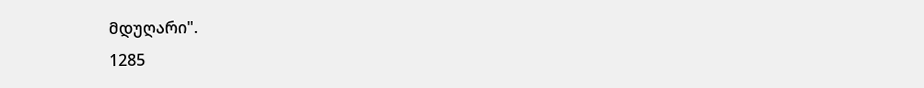მდუღარი".
1285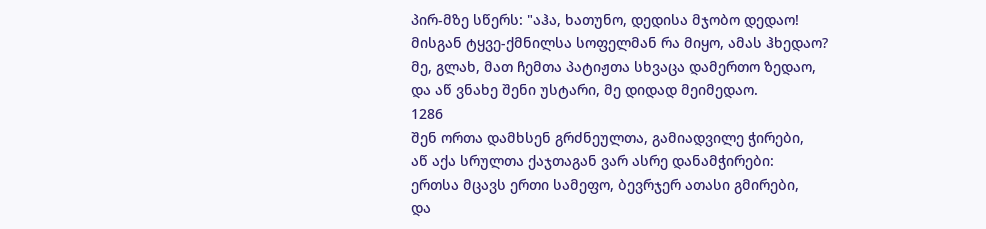პირ-მზე სწერს: "აჰა, ხათუნო, დედისა მჯობო დედაო!
მისგან ტყვე-ქმნილსა სოფელმან რა მიყო, ამას ჰხედაო?
მე, გლახ, მათ ჩემთა პატიჟთა სხვაცა დამერთო ზედაო,
და აწ ვნახე შენი უსტარი, მე დიდად მეიმედაო.
1286
შენ ორთა დამხსენ გრძნეულთა, გამიადვილე ჭირები,
აწ აქა სრულთა ქაჯთაგან ვარ ასრე დანამჭირები:
ერთსა მცავს ერთი სამეფო, ბევრჯერ ათასი გმირები,
და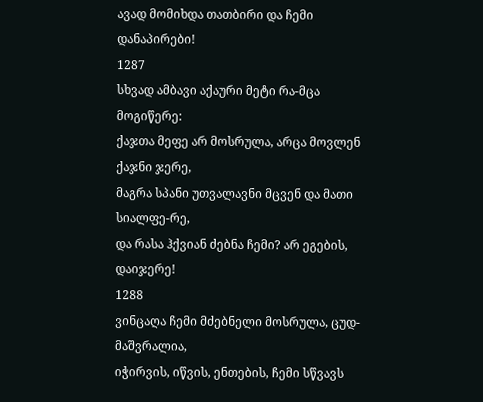ავად მომიხდა თათბირი და ჩემი დანაპირები!
1287
სხვად ამბავი აქაური მეტი რა-მცა მოგიწერე:
ქაჯთა მეფე არ მოსრულა, არცა მოვლენ ქაჯნი ჯერე,
მაგრა სპანი უთვალავნი მცვენ და მათი სიალფე-რე,
და რასა ჰქვიან ძებნა ჩემი? არ ეგების, დაიჯერე!
1288
ვინცაღა ჩემი მძებნელი მოსრულა, ცუდ-მაშვრალია,
იჭირვის, იწვის, ენთების, ჩემი სწვავს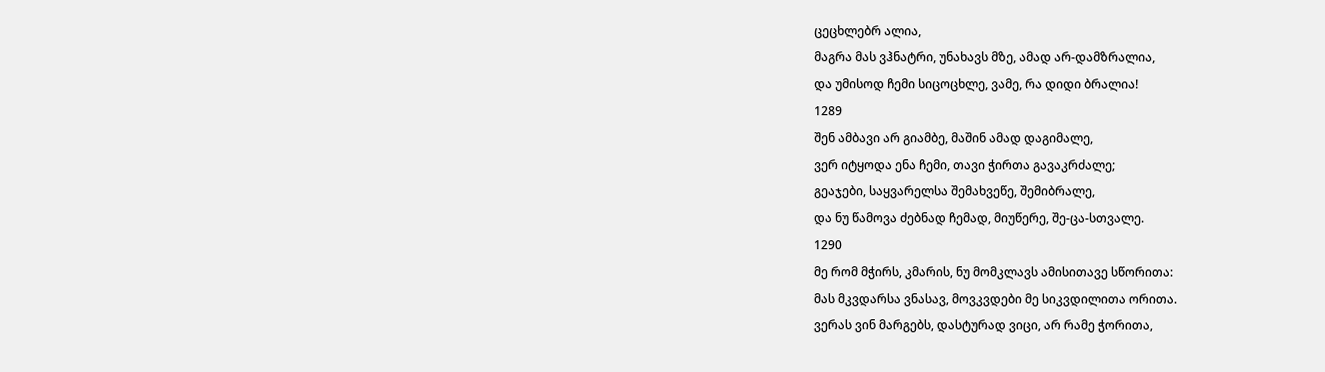ცეცხლებრ ალია,
მაგრა მას ვჰნატრი, უნახავს მზე, ამად არ-დამზრალია,
და უმისოდ ჩემი სიცოცხლე, ვამე, რა დიდი ბრალია!
1289
შენ ამბავი არ გიამბე, მაშინ ამად დაგიმალე,
ვერ იტყოდა ენა ჩემი, თავი ჭირთა გავაკრძალე;
გეაჯები, საყვარელსა შემახვეწე, შემიბრალე,
და ნუ წამოვა ძებნად ჩემად, მიუწერე, შე-ცა-სთვალე.
1290
მე რომ მჭირს, კმარის, ნუ მომკლავს ამისითავე სწორითა:
მას მკვდარსა ვნასავ, მოვკვდები მე სიკვდილითა ორითა.
ვერას ვინ მარგებს, დასტურად ვიცი, არ რამე ჭორითა,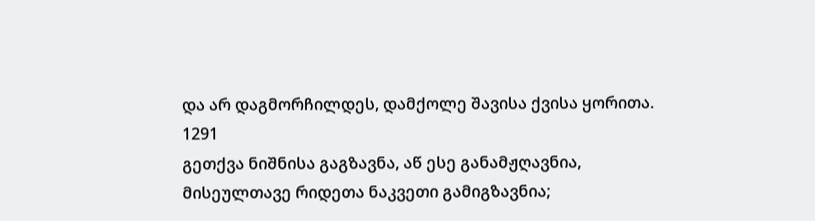და არ დაგმორჩილდეს, დამქოლე შავისა ქვისა ყორითა.
1291
გეთქვა ნიშნისა გაგზავნა, აწ ესე განამჟღავნია,
მისეულთავე რიდეთა ნაკვეთი გამიგზავნია;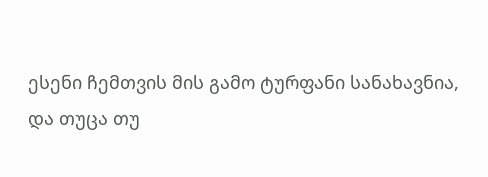ესენი ჩემთვის მის გამო ტურფანი სანახავნია,
და თუცა თუ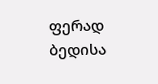ფერად ბედისა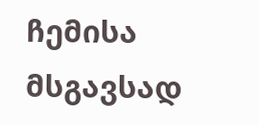ჩემისა მსგავსად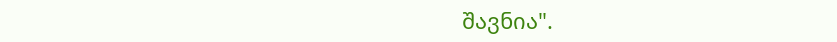შავნია".